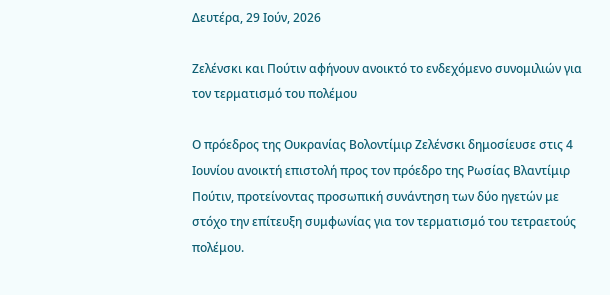Δευτέρα, 29 Ιούν, 2026

Ζελένσκι και Πούτιν αφήνουν ανοικτό το ενδεχόμενο συνομιλιών για τον τερματισμό του πολέμου

Ο πρόεδρος της Ουκρανίας Βολοντίμιρ Ζελένσκι δημοσίευσε στις 4 Ιουνίου ανοικτή επιστολή προς τον πρόεδρο της Ρωσίας Βλαντίμιρ Πούτιν, προτείνοντας προσωπική συνάντηση των δύο ηγετών με στόχο την επίτευξη συμφωνίας για τον τερματισμό του τετραετούς πολέμου.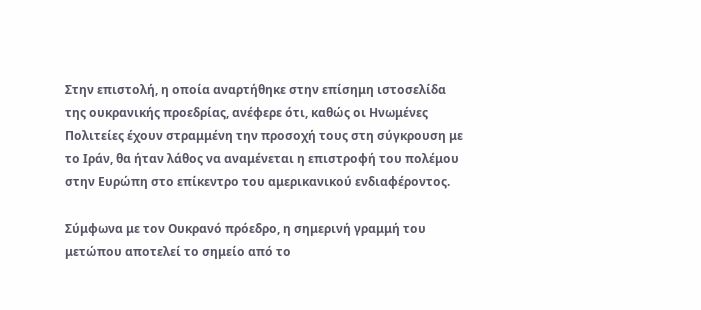Στην επιστολή, η οποία αναρτήθηκε στην επίσημη ιστοσελίδα της ουκρανικής προεδρίας, ανέφερε ότι, καθώς οι Ηνωμένες Πολιτείες έχουν στραμμένη την προσοχή τους στη σύγκρουση με το Ιράν, θα ήταν λάθος να αναμένεται η επιστροφή του πολέμου στην Ευρώπη στο επίκεντρο του αμερικανικού ενδιαφέροντος.

Σύμφωνα με τον Ουκρανό πρόεδρο, η σημερινή γραμμή του μετώπου αποτελεί το σημείο από το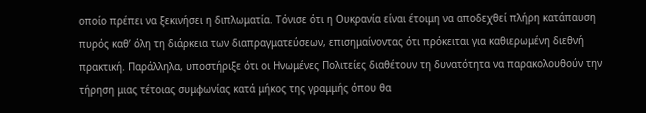οποίο πρέπει να ξεκινήσει η διπλωματία. Τόνισε ότι η Ουκρανία είναι έτοιμη να αποδεχθεί πλήρη κατάπαυση πυρός καθ’ όλη τη διάρκεια των διαπραγματεύσεων, επισημαίνοντας ότι πρόκειται για καθιερωμένη διεθνή πρακτική. Παράλληλα, υποστήριξε ότι οι Ηνωμένες Πολιτείες διαθέτουν τη δυνατότητα να παρακολουθούν την τήρηση μιας τέτοιας συμφωνίας κατά μήκος της γραμμής όπου θα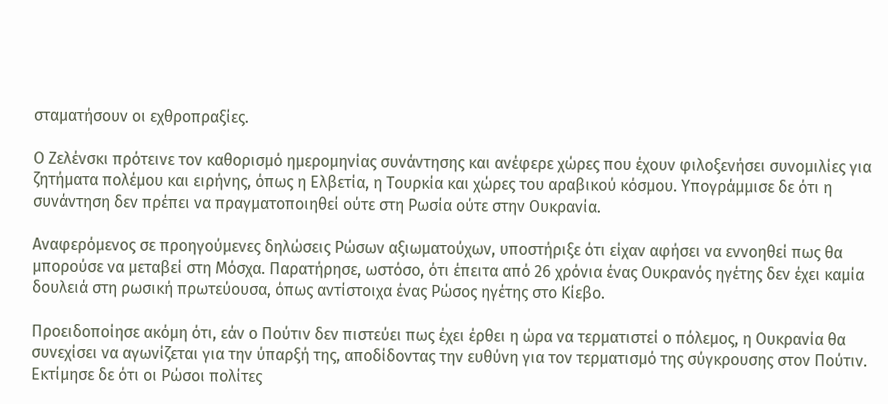σταματήσουν οι εχθροπραξίες.

Ο Ζελένσκι πρότεινε τον καθορισμό ημερομηνίας συνάντησης και ανέφερε χώρες που έχουν φιλοξενήσει συνομιλίες για ζητήματα πολέμου και ειρήνης, όπως η Ελβετία, η Τουρκία και χώρες του αραβικού κόσμου. Υπογράμμισε δε ότι η συνάντηση δεν πρέπει να πραγματοποιηθεί ούτε στη Ρωσία ούτε στην Ουκρανία.

Αναφερόμενος σε προηγούμενες δηλώσεις Ρώσων αξιωματούχων, υποστήριξε ότι είχαν αφήσει να εννοηθεί πως θα μπορούσε να μεταβεί στη Μόσχα. Παρατήρησε, ωστόσο, ότι έπειτα από 26 χρόνια ένας Ουκρανός ηγέτης δεν έχει καμία δουλειά στη ρωσική πρωτεύουσα, όπως αντίστοιχα ένας Ρώσος ηγέτης στο Κίεβο.

Προειδοποίησε ακόμη ότι, εάν ο Πούτιν δεν πιστεύει πως έχει έρθει η ώρα να τερματιστεί ο πόλεμος, η Ουκρανία θα συνεχίσει να αγωνίζεται για την ύπαρξή της, αποδίδοντας την ευθύνη για τον τερματισμό της σύγκρουσης στον Πούτιν. Εκτίμησε δε ότι οι Ρώσοι πολίτες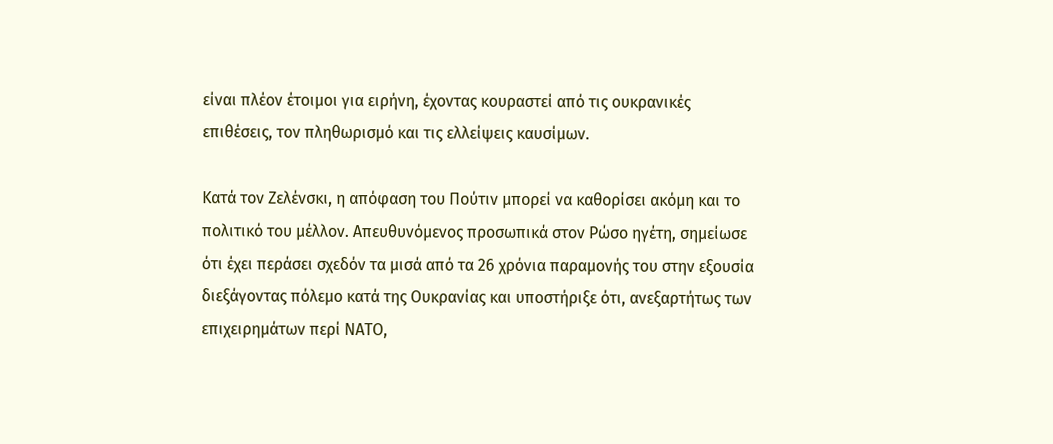είναι πλέον έτοιμοι για ειρήνη, έχοντας κουραστεί από τις ουκρανικές επιθέσεις, τον πληθωρισμό και τις ελλείψεις καυσίμων.

Κατά τον Ζελένσκι, η απόφαση του Πούτιν μπορεί να καθορίσει ακόμη και το πολιτικό του μέλλον. Απευθυνόμενος προσωπικά στον Ρώσο ηγέτη, σημείωσε ότι έχει περάσει σχεδόν τα μισά από τα 26 χρόνια παραμονής του στην εξουσία διεξάγοντας πόλεμο κατά της Ουκρανίας και υποστήριξε ότι, ανεξαρτήτως των επιχειρημάτων περί ΝΑΤΟ,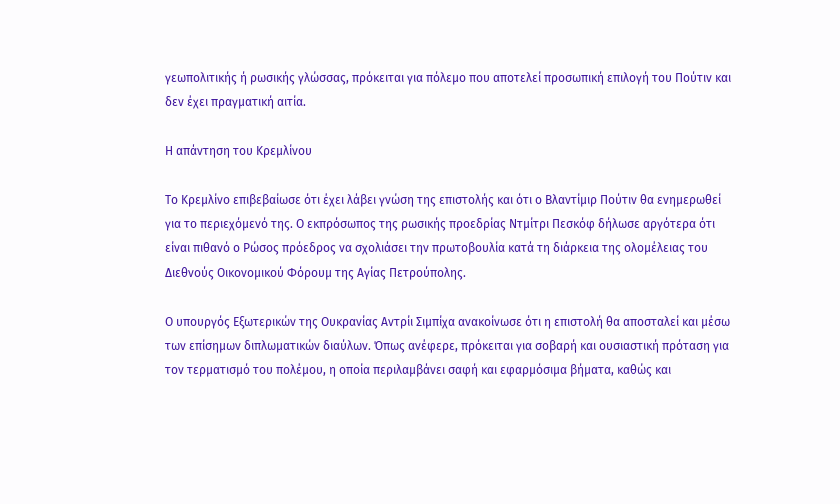γεωπολιτικής ή ρωσικής γλώσσας, πρόκειται για πόλεμο που αποτελεί προσωπική επιλογή του Πούτιν και δεν έχει πραγματική αιτία.

Η απάντηση του Κρεμλίνου

Το Κρεμλίνο επιβεβαίωσε ότι έχει λάβει γνώση της επιστολής και ότι ο Βλαντίμιρ Πούτιν θα ενημερωθεί για το περιεχόμενό της. Ο εκπρόσωπος της ρωσικής προεδρίας Ντμίτρι Πεσκόφ δήλωσε αργότερα ότι είναι πιθανό ο Ρώσος πρόεδρος να σχολιάσει την πρωτοβουλία κατά τη διάρκεια της ολομέλειας του Διεθνούς Οικονομικού Φόρουμ της Αγίας Πετρούπολης.

Ο υπουργός Εξωτερικών της Ουκρανίας Αντρίι Σιμπίχα ανακοίνωσε ότι η επιστολή θα αποσταλεί και μέσω των επίσημων διπλωματικών διαύλων. Όπως ανέφερε, πρόκειται για σοβαρή και ουσιαστική πρόταση για τον τερματισμό του πολέμου, η οποία περιλαμβάνει σαφή και εφαρμόσιμα βήματα, καθώς και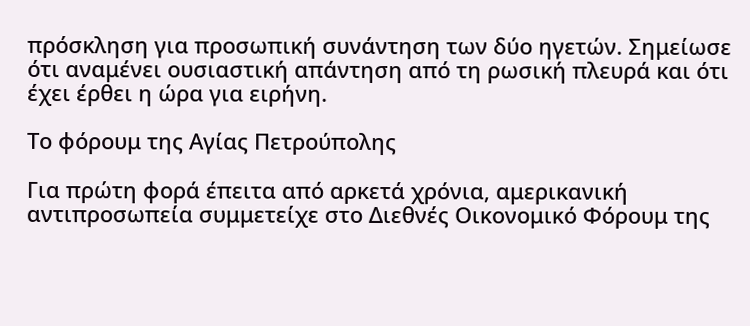πρόσκληση για προσωπική συνάντηση των δύο ηγετών. Σημείωσε ότι αναμένει ουσιαστική απάντηση από τη ρωσική πλευρά και ότι έχει έρθει η ώρα για ειρήνη.

Το φόρουμ της Αγίας Πετρούπολης

Για πρώτη φορά έπειτα από αρκετά χρόνια, αμερικανική αντιπροσωπεία συμμετείχε στο Διεθνές Οικονομικό Φόρουμ της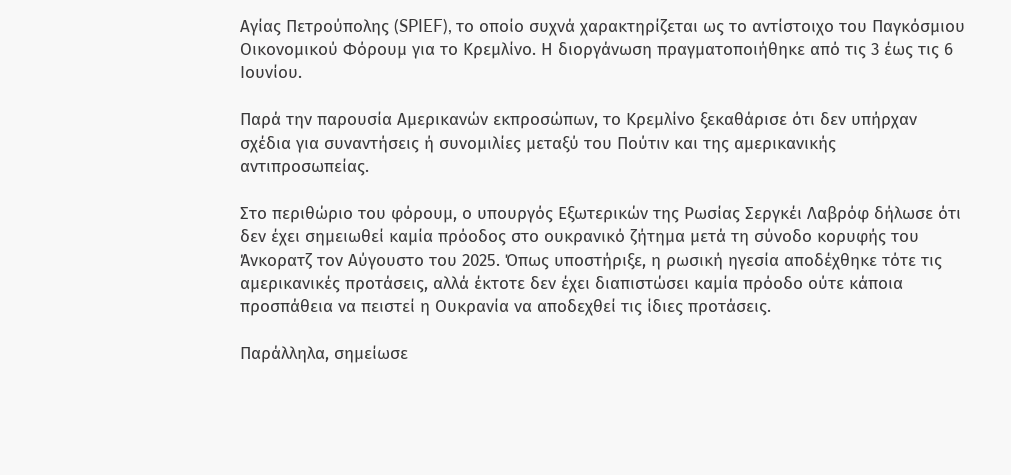Αγίας Πετρούπολης (SPIEF), το οποίο συχνά χαρακτηρίζεται ως το αντίστοιχο του Παγκόσμιου Οικονομικού Φόρουμ για το Κρεμλίνο. Η διοργάνωση πραγματοποιήθηκε από τις 3 έως τις 6 Ιουνίου.

Παρά την παρουσία Αμερικανών εκπροσώπων, το Κρεμλίνο ξεκαθάρισε ότι δεν υπήρχαν σχέδια για συναντήσεις ή συνομιλίες μεταξύ του Πούτιν και της αμερικανικής αντιπροσωπείας.

Στο περιθώριο του φόρουμ, ο υπουργός Εξωτερικών της Ρωσίας Σεργκέι Λαβρόφ δήλωσε ότι δεν έχει σημειωθεί καμία πρόοδος στο ουκρανικό ζήτημα μετά τη σύνοδο κορυφής του Άνκορατζ τον Αύγουστο του 2025. Όπως υποστήριξε, η ρωσική ηγεσία αποδέχθηκε τότε τις αμερικανικές προτάσεις, αλλά έκτοτε δεν έχει διαπιστώσει καμία πρόοδο ούτε κάποια προσπάθεια να πειστεί η Ουκρανία να αποδεχθεί τις ίδιες προτάσεις.

Παράλληλα, σημείωσε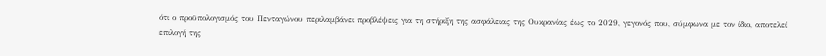ότι ο προϋπολογισμός του Πενταγώνου περιλαμβάνει προβλέψεις για τη στήριξη της ασφάλειας της Ουκρανίας έως το 2029, γεγονός που, σύμφωνα με τον ίδιο, αποτελεί επιλογή της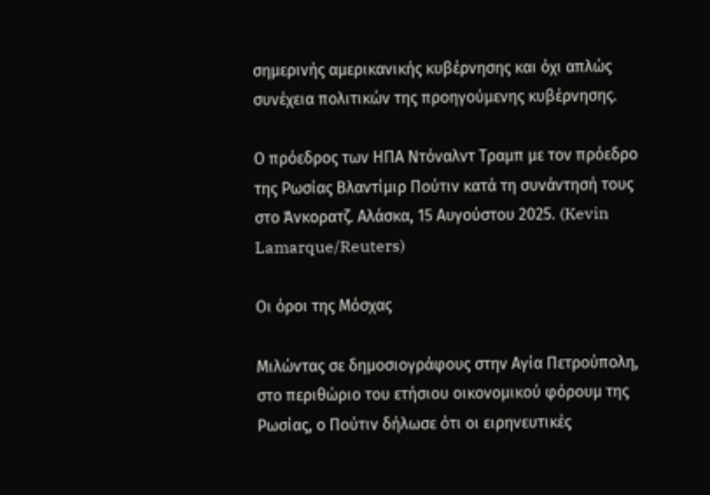σημερινής αμερικανικής κυβέρνησης και όχι απλώς συνέχεια πολιτικών της προηγούμενης κυβέρνησης.

Ο πρόεδρος των ΗΠΑ Ντόναλντ Τραμπ με τον πρόεδρο της Ρωσίας Βλαντίμιρ Πούτιν κατά τη συνάντησή τους στο Άνκορατζ. Αλάσκα, 15 Αυγούστου 2025. (Kevin Lamarque/Reuters)

Οι όροι της Μόσχας

Μιλώντας σε δημοσιογράφους στην Αγία Πετρούπολη, στο περιθώριο του ετήσιου οικονομικού φόρουμ της Ρωσίας, ο Πούτιν δήλωσε ότι οι ειρηνευτικές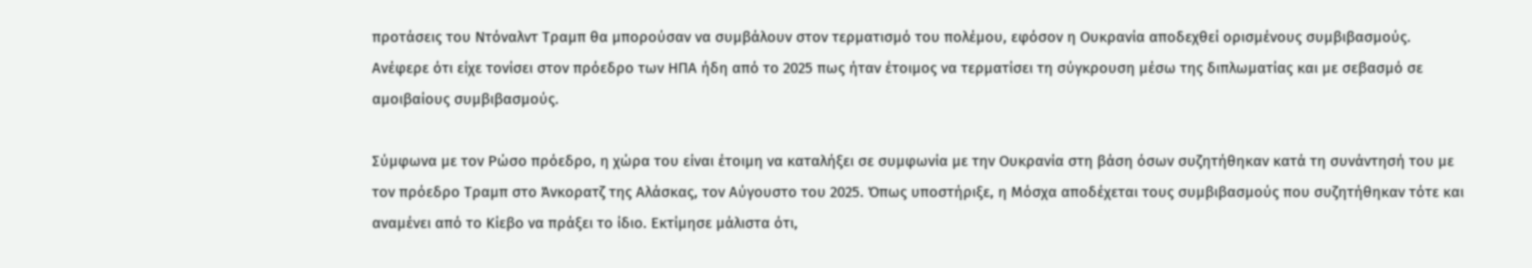προτάσεις του Ντόναλντ Τραμπ θα μπορούσαν να συμβάλουν στον τερματισμό του πολέμου, εφόσον η Ουκρανία αποδεχθεί ορισμένους συμβιβασμούς. Ανέφερε ότι είχε τονίσει στον πρόεδρο των ΗΠΑ ήδη από το 2025 πως ήταν έτοιμος να τερματίσει τη σύγκρουση μέσω της διπλωματίας και με σεβασμό σε αμοιβαίους συμβιβασμούς.

Σύμφωνα με τον Ρώσο πρόεδρο, η χώρα του είναι έτοιμη να καταλήξει σε συμφωνία με την Ουκρανία στη βάση όσων συζητήθηκαν κατά τη συνάντησή του με τον πρόεδρο Τραμπ στο Άνκορατζ της Αλάσκας, τον Αύγουστο του 2025. Όπως υποστήριξε, η Μόσχα αποδέχεται τους συμβιβασμούς που συζητήθηκαν τότε και αναμένει από το Κίεβο να πράξει το ίδιο. Εκτίμησε μάλιστα ότι,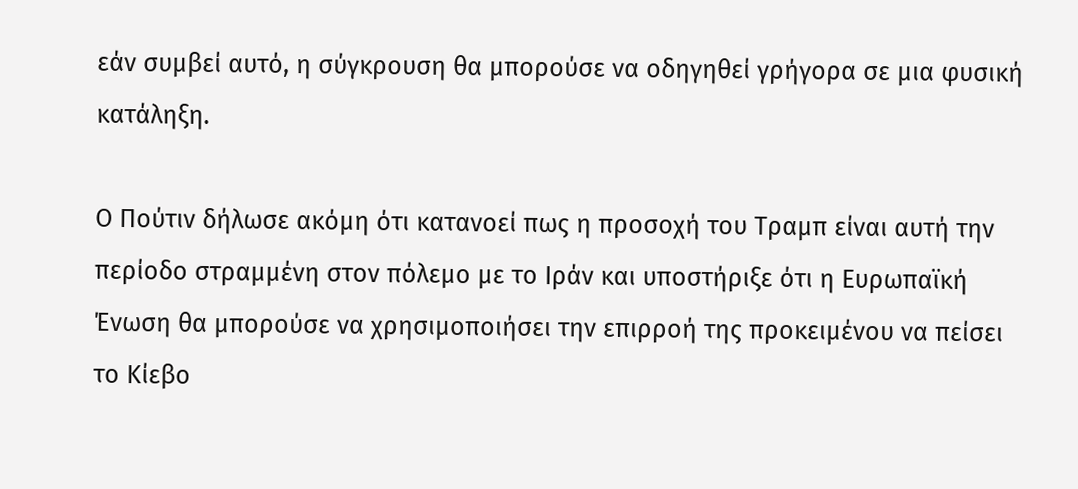εάν συμβεί αυτό, η σύγκρουση θα μπορούσε να οδηγηθεί γρήγορα σε μια φυσική κατάληξη.

Ο Πούτιν δήλωσε ακόμη ότι κατανοεί πως η προσοχή του Τραμπ είναι αυτή την περίοδο στραμμένη στον πόλεμο με το Ιράν και υποστήριξε ότι η Ευρωπαϊκή Ένωση θα μπορούσε να χρησιμοποιήσει την επιρροή της προκειμένου να πείσει το Κίεβο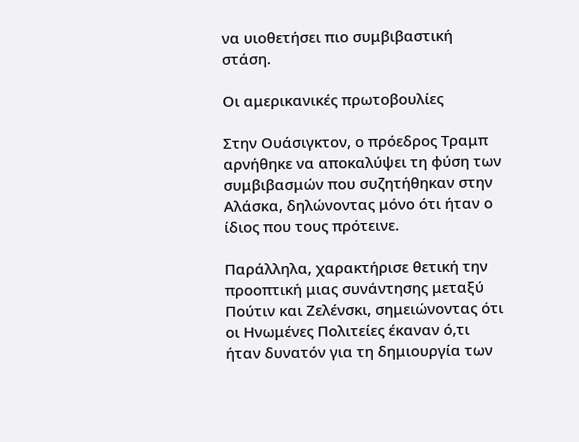να υιοθετήσει πιο συμβιβαστική στάση.

Οι αμερικανικές πρωτοβουλίες

Στην Ουάσιγκτον, ο πρόεδρος Τραμπ αρνήθηκε να αποκαλύψει τη φύση των συμβιβασμών που συζητήθηκαν στην Αλάσκα, δηλώνοντας μόνο ότι ήταν ο ίδιος που τους πρότεινε.

Παράλληλα, χαρακτήρισε θετική την προοπτική μιας συνάντησης μεταξύ Πούτιν και Ζελένσκι, σημειώνοντας ότι οι Ηνωμένες Πολιτείες έκαναν ό,τι ήταν δυνατόν για τη δημιουργία των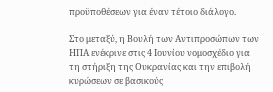προϋποθέσεων για έναν τέτοιο διάλογο.

Στο μεταξύ, η Βουλή των Αντιπροσώπων των ΗΠΑ ενέκρινε στις 4 Ιουνίου νομοσχέδιο για τη στήριξη της Ουκρανίας και την επιβολή κυρώσεων σε βασικούς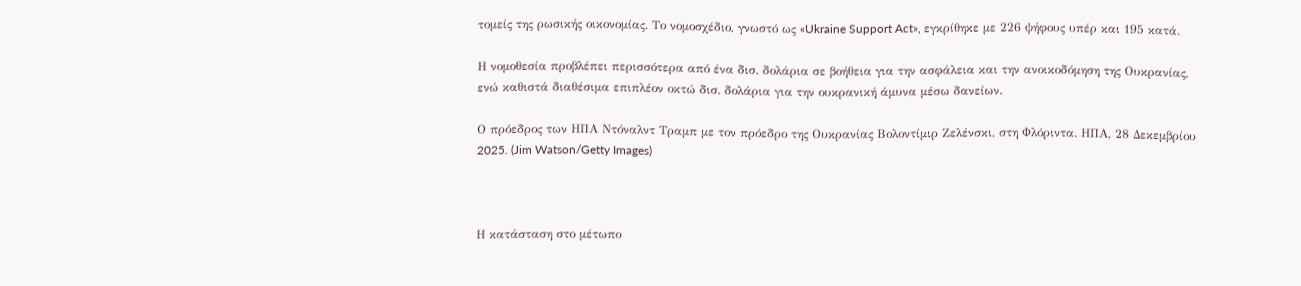τομείς της ρωσικής οικονομίας. Το νομοσχέδιο, γνωστό ως «Ukraine Support Act», εγκρίθηκε με 226 ψήφους υπέρ και 195 κατά.

Η νομοθεσία προβλέπει περισσότερα από ένα δισ. δολάρια σε βοήθεια για την ασφάλεια και την ανοικοδόμηση της Ουκρανίας, ενώ καθιστά διαθέσιμα επιπλέον οκτώ δισ. δολάρια για την ουκρανική άμυνα μέσω δανείων.

Ο πρόεδρος των ΗΠΑ Ντόναλντ Τραμπ με τον πρόεδρο της Ουκρανίας Βολοντίμιρ Ζελένσκι, στη Φλόριντα. ΗΠΑ, 28 Δεκεμβρίου 2025. (Jim Watson/Getty Images)



Η κατάσταση στο μέτωπο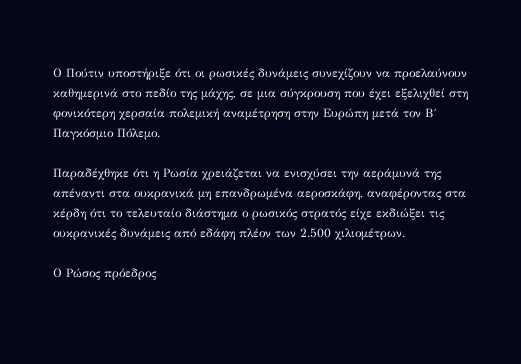Ο Πούτιν υποστήριξε ότι οι ρωσικές δυνάμεις συνεχίζουν να προελαύνουν καθημερινά στο πεδίο της μάχης, σε μια σύγκρουση που έχει εξελιχθεί στη φονικότερη χερσαία πολεμική αναμέτρηση στην Ευρώπη μετά τον Β΄ Παγκόσμιο Πόλεμο.

Παραδέχθηκε ότι η Ρωσία χρειάζεται να ενισχύσει την αεράμυνά της απέναντι στα ουκρανικά μη επανδρωμένα αεροσκάφη, αναφέροντας στα κέρδη ότι το τελευταίο διάστημα ο ρωσικός στρατός είχε εκδιώξει τις ουκρανικές δυνάμεις από εδάφη πλέον των 2.500 χιλιομέτρων.

Ο Ρώσος πρόεδρος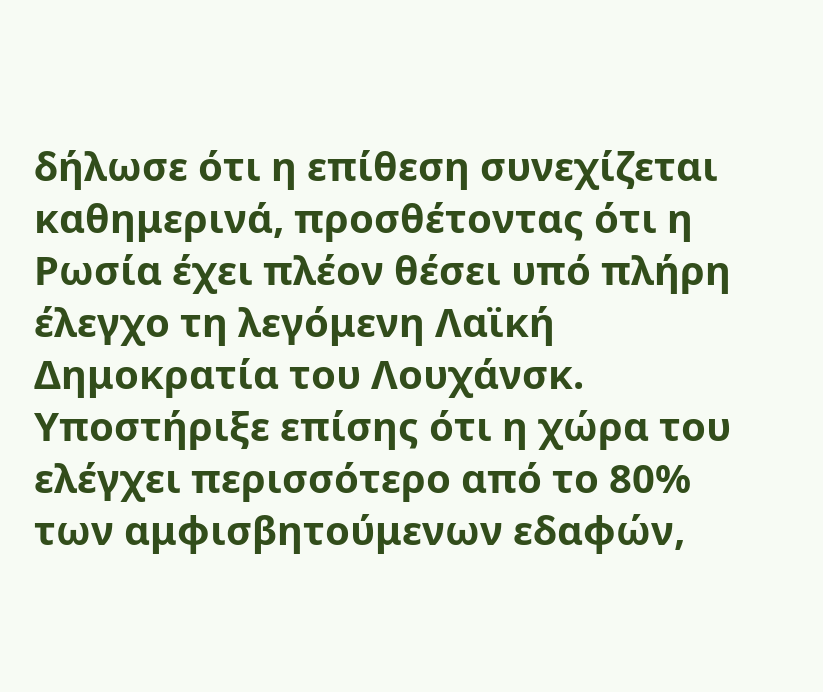δήλωσε ότι η επίθεση συνεχίζεται καθημερινά, προσθέτοντας ότι η Ρωσία έχει πλέον θέσει υπό πλήρη έλεγχο τη λεγόμενη Λαϊκή Δημοκρατία του Λουχάνσκ. Υποστήριξε επίσης ότι η χώρα του ελέγχει περισσότερο από το 80% των αμφισβητούμενων εδαφών,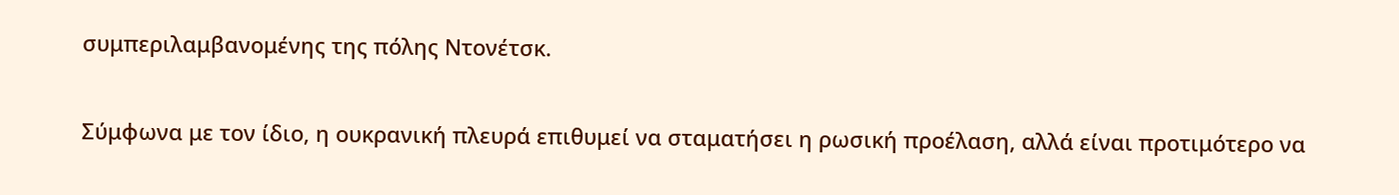συμπεριλαμβανομένης της πόλης Ντονέτσκ.

Σύμφωνα με τον ίδιο, η ουκρανική πλευρά επιθυμεί να σταματήσει η ρωσική προέλαση, αλλά είναι προτιμότερο να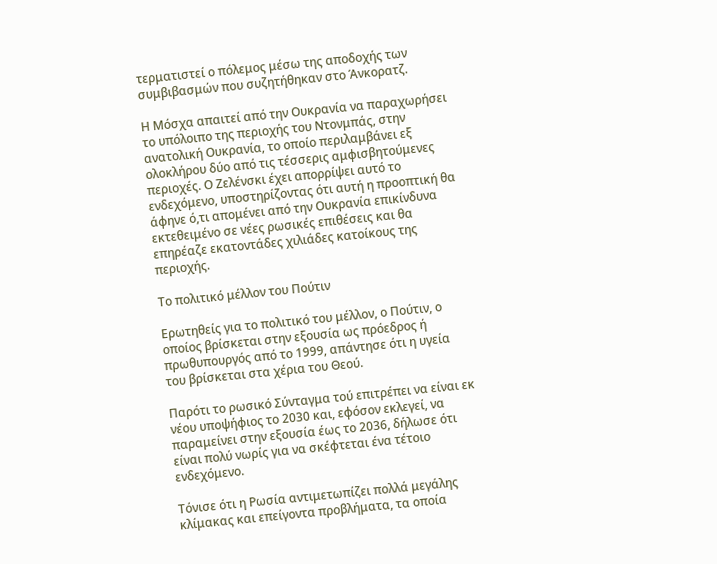τερματιστεί ο πόλεμος μέσω της αποδοχής των συμβιβασμών που συζητήθηκαν στο Άνκορατζ.

Η Μόσχα απαιτεί από την Ουκρανία να παραχωρήσει το υπόλοιπο της περιοχής του Ντονμπάς, στην ανατολική Ουκρανία, το οποίο περιλαμβάνει εξ ολοκλήρου δύο από τις τέσσερις αμφισβητούμενες περιοχές. Ο Ζελένσκι έχει απορρίψει αυτό το ενδεχόμενο, υποστηρίζοντας ότι αυτή η προοπτική θα άφηνε ό,τι απομένει από την Ουκρανία επικίνδυνα εκτεθειμένο σε νέες ρωσικές επιθέσεις και θα επηρέαζε εκατοντάδες χιλιάδες κατοίκους της περιοχής.

Το πολιτικό μέλλον του Πούτιν

Ερωτηθείς για το πολιτικό του μέλλον, ο Πούτιν, ο οποίος βρίσκεται στην εξουσία ως πρόεδρος ή πρωθυπουργός από το 1999, απάντησε ότι η υγεία του βρίσκεται στα χέρια του Θεού.

Παρότι το ρωσικό Σύνταγμα τού επιτρέπει να είναι εκ νέου υποψήφιος το 2030 και, εφόσον εκλεγεί, να παραμείνει στην εξουσία έως το 2036, δήλωσε ότι είναι πολύ νωρίς για να σκέφτεται ένα τέτοιο ενδεχόμενο.

Τόνισε ότι η Ρωσία αντιμετωπίζει πολλά μεγάλης κλίμακας και επείγοντα προβλήματα, τα οποία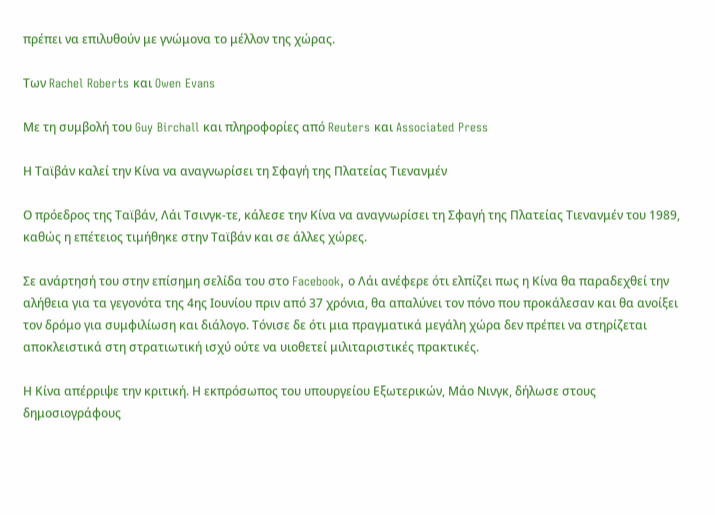πρέπει να επιλυθούν με γνώμονα το μέλλον της χώρας.

Των Rachel Roberts και Owen Evans

Με τη συμβολή του Guy Birchall και πληροφορίες από Reuters και Associated Press

Η Ταϊβάν καλεί την Κίνα να αναγνωρίσει τη Σφαγή της Πλατείας Τιενανμέν

Ο πρόεδρος της Ταϊβάν, Λάι Τσινγκ-τε, κάλεσε την Κίνα να αναγνωρίσει τη Σφαγή της Πλατείας Τιενανμέν του 1989, καθώς η επέτειος τιμήθηκε στην Ταϊβάν και σε άλλες χώρες.

Σε ανάρτησή του στην επίσημη σελίδα του στο Facebook, ο Λάι ανέφερε ότι ελπίζει πως η Κίνα θα παραδεχθεί την αλήθεια για τα γεγονότα της 4ης Ιουνίου πριν από 37 χρόνια, θα απαλύνει τον πόνο που προκάλεσαν και θα ανοίξει τον δρόμο για συμφιλίωση και διάλογο. Τόνισε δε ότι μια πραγματικά μεγάλη χώρα δεν πρέπει να στηρίζεται αποκλειστικά στη στρατιωτική ισχύ ούτε να υιοθετεί μιλιταριστικές πρακτικές.

Η Κίνα απέρριψε την κριτική. Η εκπρόσωπος του υπουργείου Εξωτερικών, Μάο Νινγκ, δήλωσε στους δημοσιογράφους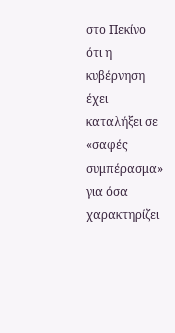στο Πεκίνο ότι η κυβέρνηση έχει καταλήξει σε «σαφές συμπέρασμα» για όσα χαρακτηρίζει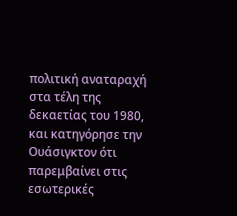πολιτική αναταραχή στα τέλη της δεκαετίας του 1980, και κατηγόρησε την Ουάσιγκτον ότι παρεμβαίνει στις εσωτερικές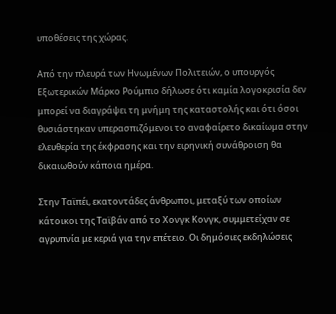υποθέσεις της χώρας.

Από την πλευρά των Ηνωμένων Πολιτειών, ο υπουργός Εξωτερικών Μάρκο Ρούμπιο δήλωσε ότι καμία λογοκρισία δεν μπορεί να διαγράψει τη μνήμη της καταστολής και ότι όσοι θυσιάστηκαν υπερασπιζόμενοι το αναφαίρετο δικαίωμα στην ελευθερία της έκφρασης και την ειρηνική συνάθροιση θα δικαιωθούν κάποια ημέρα.

Στην Ταϊπέι, εκατοντάδες άνθρωποι, μεταξύ των οποίων κάτοικοι της Ταϊβάν από το Χονγκ Κονγκ, συμμετείχαν σε αγρυπνία με κεριά για την επέτειο. Οι δημόσιες εκδηλώσεις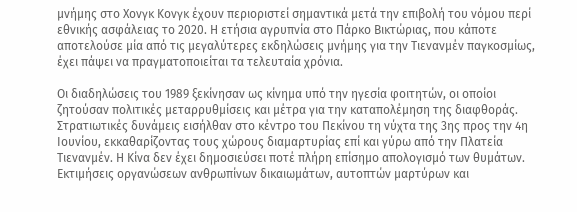μνήμης στο Χονγκ Κονγκ έχουν περιοριστεί σημαντικά μετά την επιβολή του νόμου περί εθνικής ασφάλειας το 2020. Η ετήσια αγρυπνία στο Πάρκο Βικτώριας, που κάποτε αποτελούσε μία από τις μεγαλύτερες εκδηλώσεις μνήμης για την Τιενανμέν παγκοσμίως, έχει πάψει να πραγματοποιείται τα τελευταία χρόνια.

Οι διαδηλώσεις του 1989 ξεκίνησαν ως κίνημα υπό την ηγεσία φοιτητών, οι οποίοι ζητούσαν πολιτικές μεταρρυθμίσεις και μέτρα για την καταπολέμηση της διαφθοράς. Στρατιωτικές δυνάμεις εισήλθαν στο κέντρο του Πεκίνου τη νύχτα της 3ης προς την 4η Ιουνίου, εκκαθαρίζοντας τους χώρους διαμαρτυρίας επί και γύρω από την Πλατεία Τιενανμέν. Η Κίνα δεν έχει δημοσιεύσει ποτέ πλήρη επίσημο απολογισμό των θυμάτων. Εκτιμήσεις οργανώσεων ανθρωπίνων δικαιωμάτων, αυτοπτών μαρτύρων και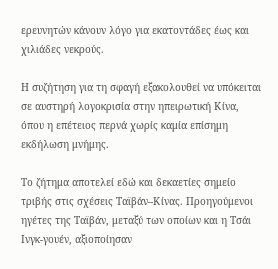ερευνητών κάνουν λόγο για εκατοντάδες έως και χιλιάδες νεκρούς.

Η συζήτηση για τη σφαγή εξακολουθεί να υπόκειται σε αυστηρή λογοκρισία στην ηπειρωτική Κίνα, όπου η επέτειος περνά χωρίς καμία επίσημη εκδήλωση μνήμης.

Το ζήτημα αποτελεί εδώ και δεκαετίες σημείο τριβής στις σχέσεις Ταϊβάν–Κίνας. Προηγούμενοι ηγέτες της Ταϊβάν, μεταξύ των οποίων και η Τσάι Ινγκ-γουέν, αξιοποίησαν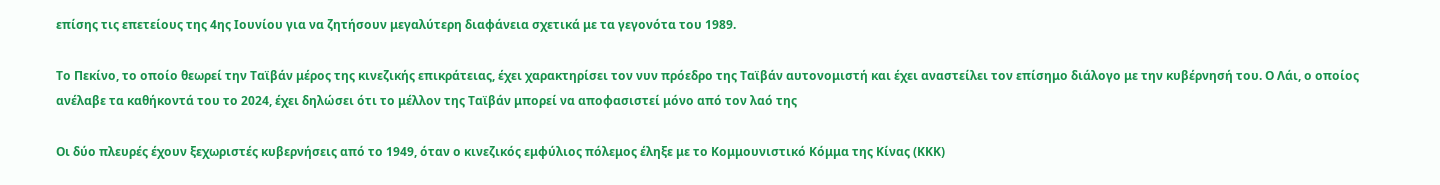επίσης τις επετείους της 4ης Ιουνίου για να ζητήσουν μεγαλύτερη διαφάνεια σχετικά με τα γεγονότα του 1989.

Το Πεκίνο, το οποίο θεωρεί την Ταϊβάν μέρος της κινεζικής επικράτειας, έχει χαρακτηρίσει τον νυν πρόεδρο της Ταϊβάν αυτονομιστή και έχει αναστείλει τον επίσημο διάλογο με την κυβέρνησή του. Ο Λάι, ο οποίος ανέλαβε τα καθήκοντά του το 2024, έχει δηλώσει ότι το μέλλον της Ταϊβάν μπορεί να αποφασιστεί μόνο από τον λαό της

Οι δύο πλευρές έχουν ξεχωριστές κυβερνήσεις από το 1949, όταν ο κινεζικός εμφύλιος πόλεμος έληξε με το Κομμουνιστικό Κόμμα της Κίνας (ΚΚΚ)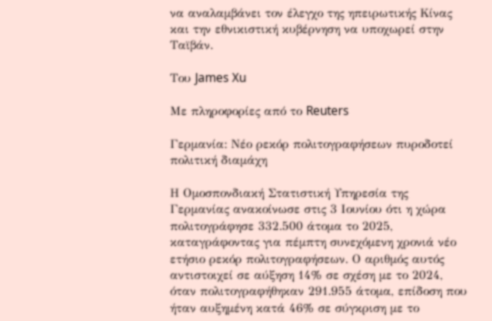να αναλαμβάνει τον έλεγχο της ηπειρωτικής Κίνας και την εθνικιστική κυβέρνηση να υποχωρεί στην Ταϊβάν.

Του James Xu

Με πληροφορίες από το Reuters

Γερμανία: Νέο ρεκόρ πολιτογραφήσεων πυροδοτεί πολιτική διαμάχη

Η Ομοσπονδιακή Στατιστική Υπηρεσία της Γερμανίας ανακοίνωσε στις 3 Ιουνίου ότι η χώρα πολιτογράφησε 332.500 άτομα το 2025, καταγράφοντας για πέμπτη συνεχόμενη χρονιά νέο ετήσιο ρεκόρ πολιτογραφήσεων. Ο αριθμός αυτός αντιστοιχεί σε αύξηση 14% σε σχέση με το 2024, όταν πολιτογραφήθηκαν 291.955 άτομα, επίδοση που ήταν αυξημένη κατά 46% σε σύγκριση με το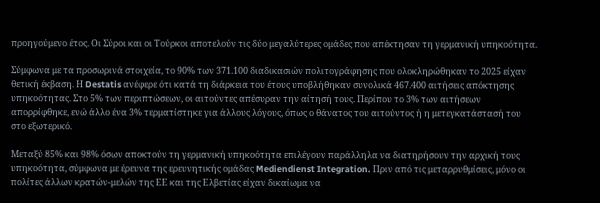προηγούμενο έτος. Οι Σύροι και οι Τούρκοι αποτελούν τις δύο μεγαλύτερες ομάδες που απέκτησαν τη γερμανική υπηκοότητα.

Σύμφωνα με τα προσωρινά στοιχεία, το 90% των 371.100 διαδικασιών πολιτογράφησης που ολοκληρώθηκαν το 2025 είχαν θετική έκβαση. Η Destatis ανέφερε ότι κατά τη διάρκεια του έτους υποβλήθηκαν συνολικά 467.400 αιτήσεις απόκτησης υπηκοότητας. Στο 5% των περιπτώσεων, οι αιτούντες απέσυραν την αίτησή τους. Περίπου το 3% των αιτήσεων απορρίφθηκε, ενώ άλλο ένα 3% τερματίστηκε για άλλους λόγους, όπως ο θάνατος του αιτούντος ή η μετεγκατάστασή του στο εξωτερικό.

Μεταξύ 85% και 98% όσων αποκτούν τη γερμανική υπηκοότητα επιλέγουν παράλληλα να διατηρήσουν την αρχική τους υπηκοότητα, σύμφωνα με έρευνα της ερευνητικής ομάδας Mediendienst Integration. Πριν από τις μεταρρυθμίσεις, μόνο οι πολίτες άλλων κρατών-μελών της ΕΕ και της Ελβετίας είχαν δικαίωμα να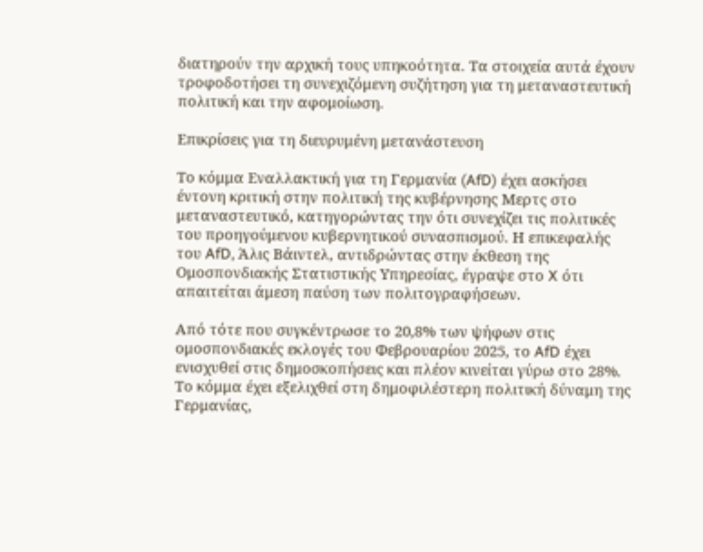διατηρούν την αρχική τους υπηκοότητα. Τα στοιχεία αυτά έχουν τροφοδοτήσει τη συνεχιζόμενη συζήτηση για τη μεταναστευτική πολιτική και την αφομοίωση.

Επικρίσεις για τη διευρυμένη μετανάστευση

Το κόμμα Εναλλακτική για τη Γερμανία (AfD) έχει ασκήσει έντονη κριτική στην πολιτική της κυβέρνησης Μερτς στο μεταναστευτικό, κατηγορώντας την ότι συνεχίζει τις πολιτικές του προηγούμενου κυβερνητικού συνασπισμού. Η επικεφαλής του AfD, Άλις Βάιντελ, αντιδρώντας στην έκθεση της Ομοσπονδιακής Στατιστικής Υπηρεσίας, έγραψε στο X ότι απαιτείται άμεση παύση των πολιτογραφήσεων.

Από τότε που συγκέντρωσε το 20,8% των ψήφων στις ομοσπονδιακές εκλογές του Φεβρουαρίου 2025, το AfD έχει ενισχυθεί στις δημοσκοπήσεις και πλέον κινείται γύρω στο 28%. Το κόμμα έχει εξελιχθεί στη δημοφιλέστερη πολιτική δύναμη της Γερμανίας,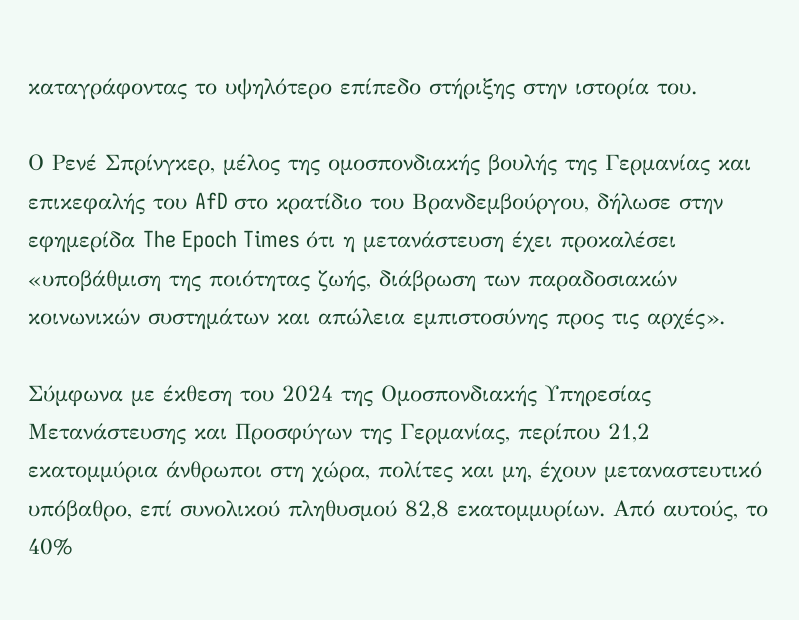καταγράφοντας το υψηλότερο επίπεδο στήριξης στην ιστορία του.

Ο Ρενέ Σπρίνγκερ, μέλος της ομοσπονδιακής βουλής της Γερμανίας και επικεφαλής του AfD στο κρατίδιο του Βρανδεμβούργου, δήλωσε στην εφημερίδα The Epoch Times ότι η μετανάστευση έχει προκαλέσει «υποβάθμιση της ποιότητας ζωής, διάβρωση των παραδοσιακών κοινωνικών συστημάτων και απώλεια εμπιστοσύνης προς τις αρχές».

Σύμφωνα με έκθεση του 2024 της Ομοσπονδιακής Υπηρεσίας Μετανάστευσης και Προσφύγων της Γερμανίας, περίπου 21,2 εκατομμύρια άνθρωποι στη χώρα, πολίτες και μη, έχουν μεταναστευτικό υπόβαθρο, επί συνολικού πληθυσμού 82,8 εκατομμυρίων. Από αυτούς, το 40%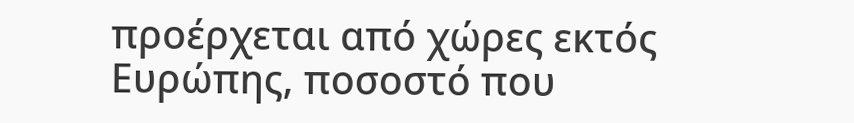προέρχεται από χώρες εκτός Ευρώπης, ποσοστό που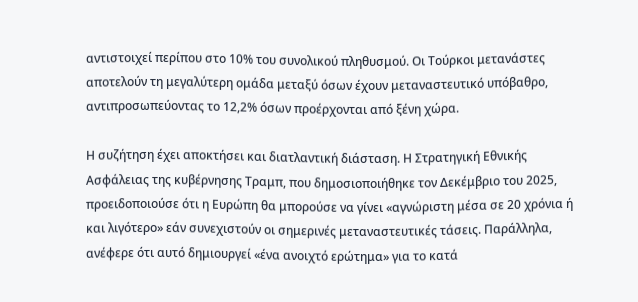αντιστοιχεί περίπου στο 10% του συνολικού πληθυσμού. Οι Τούρκοι μετανάστες αποτελούν τη μεγαλύτερη ομάδα μεταξύ όσων έχουν μεταναστευτικό υπόβαθρο, αντιπροσωπεύοντας το 12,2% όσων προέρχονται από ξένη χώρα.

Η συζήτηση έχει αποκτήσει και διατλαντική διάσταση. Η Στρατηγική Εθνικής Ασφάλειας της κυβέρνησης Τραμπ, που δημοσιοποιήθηκε τον Δεκέμβριο του 2025, προειδοποιούσε ότι η Ευρώπη θα μπορούσε να γίνει «αγνώριστη μέσα σε 20 χρόνια ή και λιγότερο» εάν συνεχιστούν οι σημερινές μεταναστευτικές τάσεις. Παράλληλα, ανέφερε ότι αυτό δημιουργεί «ένα ανοιχτό ερώτημα» για το κατά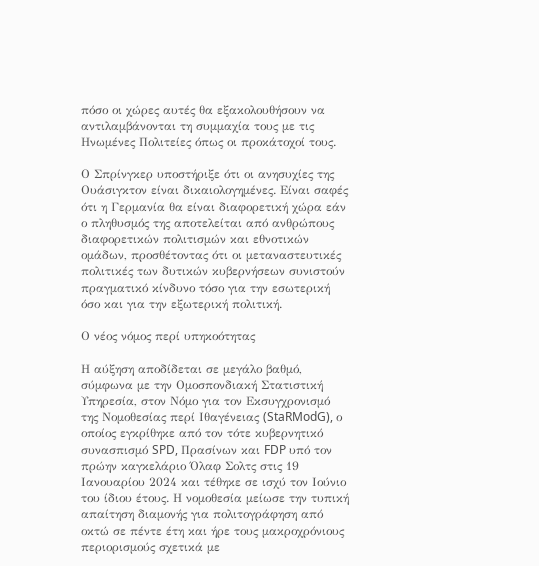πόσο οι χώρες αυτές θα εξακολουθήσουν να αντιλαμβάνονται τη συμμαχία τους με τις Ηνωμένες Πολιτείες όπως οι προκάτοχοί τους.

Ο Σπρίνγκερ υποστήριξε ότι οι ανησυχίες της Ουάσιγκτον είναι δικαιολογημένες. Είναι σαφές ότι η Γερμανία θα είναι διαφορετική χώρα εάν ο πληθυσμός της αποτελείται από ανθρώπους διαφορετικών πολιτισμών και εθνοτικών ομάδων, προσθέτοντας ότι οι μεταναστευτικές πολιτικές των δυτικών κυβερνήσεων συνιστούν πραγματικό κίνδυνο τόσο για την εσωτερική όσο και για την εξωτερική πολιτική.

Ο νέος νόμος περί υπηκοότητας

Η αύξηση αποδίδεται σε μεγάλο βαθμό, σύμφωνα με την Ομοσπονδιακή Στατιστική Υπηρεσία, στον Νόμο για τον Εκσυγχρονισμό της Νομοθεσίας περί Ιθαγένειας (StaRModG), ο οποίος εγκρίθηκε από τον τότε κυβερνητικό συνασπισμό SPD, Πρασίνων και FDP υπό τον πρώην καγκελάριο Όλαφ Σολτς στις 19 Ιανουαρίου 2024 και τέθηκε σε ισχύ τον Ιούνιο του ίδιου έτους. Η νομοθεσία μείωσε την τυπική απαίτηση διαμονής για πολιτογράφηση από οκτώ σε πέντε έτη και ήρε τους μακροχρόνιους περιορισμούς σχετικά με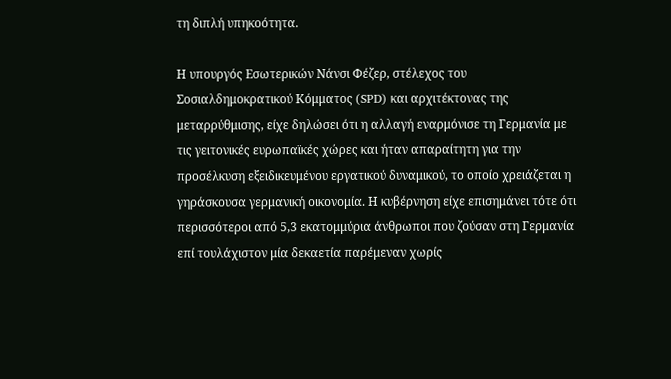τη διπλή υπηκοότητα.

Η υπουργός Εσωτερικών Νάνσι Φέζερ, στέλεχος του Σοσιαλδημοκρατικού Κόμματος (SPD) και αρχιτέκτονας της μεταρρύθμισης, είχε δηλώσει ότι η αλλαγή εναρμόνισε τη Γερμανία με τις γειτονικές ευρωπαϊκές χώρες και ήταν απαραίτητη για την προσέλκυση εξειδικευμένου εργατικού δυναμικού, το οποίο χρειάζεται η γηράσκουσα γερμανική οικονομία. Η κυβέρνηση είχε επισημάνει τότε ότι περισσότεροι από 5,3 εκατομμύρια άνθρωποι που ζούσαν στη Γερμανία επί τουλάχιστον μία δεκαετία παρέμεναν χωρίς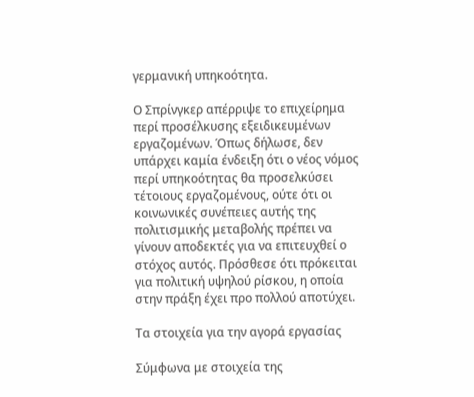γερμανική υπηκοότητα.

Ο Σπρίνγκερ απέρριψε το επιχείρημα περί προσέλκυσης εξειδικευμένων εργαζομένων. Όπως δήλωσε, δεν υπάρχει καμία ένδειξη ότι ο νέος νόμος περί υπηκοότητας θα προσελκύσει τέτοιους εργαζομένους, ούτε ότι οι κοινωνικές συνέπειες αυτής της πολιτισμικής μεταβολής πρέπει να γίνουν αποδεκτές για να επιτευχθεί ο στόχος αυτός. Πρόσθεσε ότι πρόκειται για πολιτική υψηλού ρίσκου, η οποία στην πράξη έχει προ πολλού αποτύχει.

Τα στοιχεία για την αγορά εργασίας

Σύμφωνα με στοιχεία της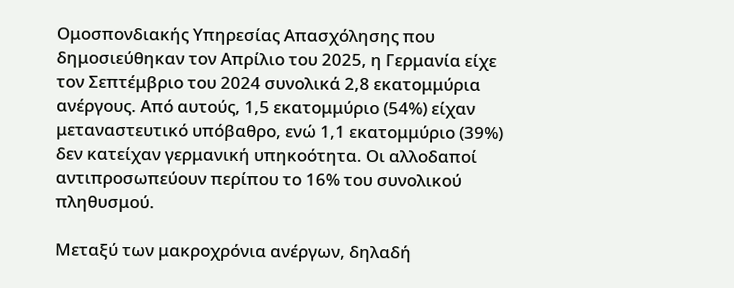Ομοσπονδιακής Υπηρεσίας Απασχόλησης που δημοσιεύθηκαν τον Απρίλιο του 2025, η Γερμανία είχε τον Σεπτέμβριο του 2024 συνολικά 2,8 εκατομμύρια ανέργους. Από αυτούς, 1,5 εκατομμύριο (54%) είχαν μεταναστευτικό υπόβαθρο, ενώ 1,1 εκατομμύριο (39%) δεν κατείχαν γερμανική υπηκοότητα. Οι αλλοδαποί αντιπροσωπεύουν περίπου το 16% του συνολικού πληθυσμού.

Μεταξύ των μακροχρόνια ανέργων, δηλαδή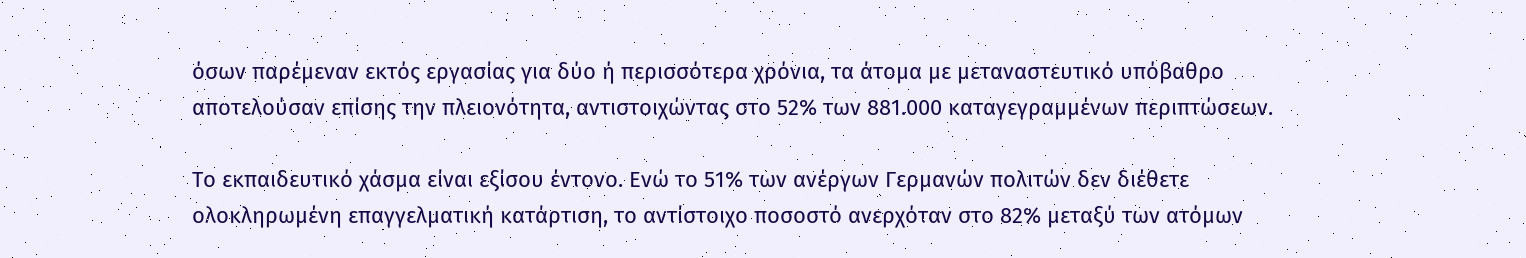όσων παρέμεναν εκτός εργασίας για δύο ή περισσότερα χρόνια, τα άτομα με μεταναστευτικό υπόβαθρο αποτελούσαν επίσης την πλειονότητα, αντιστοιχώντας στο 52% των 881.000 καταγεγραμμένων περιπτώσεων.

Το εκπαιδευτικό χάσμα είναι εξίσου έντονο. Ενώ το 51% των ανέργων Γερμανών πολιτών δεν διέθετε ολοκληρωμένη επαγγελματική κατάρτιση, το αντίστοιχο ποσοστό ανερχόταν στο 82% μεταξύ των ατόμων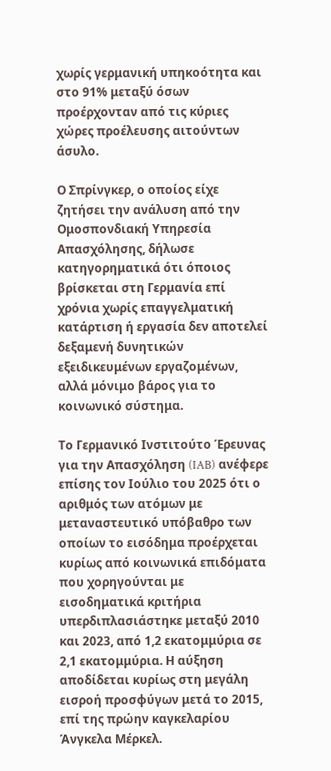χωρίς γερμανική υπηκοότητα και στο 91% μεταξύ όσων προέρχονταν από τις κύριες χώρες προέλευσης αιτούντων άσυλο.

Ο Σπρίνγκερ, ο οποίος είχε ζητήσει την ανάλυση από την Ομοσπονδιακή Υπηρεσία Απασχόλησης, δήλωσε κατηγορηματικά ότι όποιος βρίσκεται στη Γερμανία επί χρόνια χωρίς επαγγελματική κατάρτιση ή εργασία δεν αποτελεί δεξαμενή δυνητικών εξειδικευμένων εργαζομένων, αλλά μόνιμο βάρος για το κοινωνικό σύστημα.

Το Γερμανικό Ινστιτούτο Έρευνας για την Απασχόληση (IAB) ανέφερε επίσης τον Ιούλιο του 2025 ότι ο αριθμός των ατόμων με μεταναστευτικό υπόβαθρο των οποίων το εισόδημα προέρχεται κυρίως από κοινωνικά επιδόματα που χορηγούνται με εισοδηματικά κριτήρια υπερδιπλασιάστηκε μεταξύ 2010 και 2023, από 1,2 εκατομμύρια σε 2,1 εκατομμύρια. Η αύξηση αποδίδεται κυρίως στη μεγάλη εισροή προσφύγων μετά το 2015, επί της πρώην καγκελαρίου Άνγκελα Μέρκελ.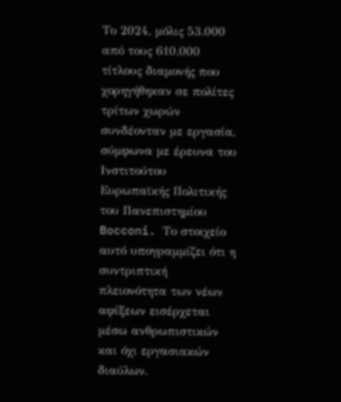Το 2024, μόλις 53.000 από τους 610.000 τίτλους διαμονής που χορηγήθηκαν σε πολίτες τρίτων χωρών συνδέονταν με εργασία, σύμφωνα με έρευνα του Ινστιτούτου Ευρωπαϊκής Πολιτικής του Πανεπιστημίου Bocconi. Το στοιχείο αυτό υπογραμμίζει ότι η συντριπτική πλειονότητα των νέων αφίξεων εισέρχεται μέσω ανθρωπιστικών και όχι εργασιακών διαύλων.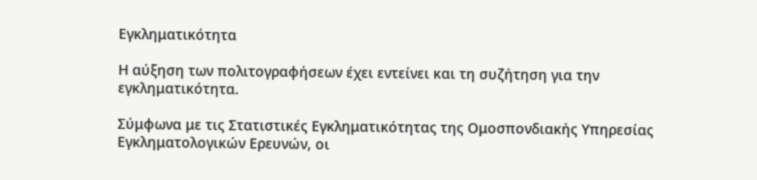Εγκληματικότητα

Η αύξηση των πολιτογραφήσεων έχει εντείνει και τη συζήτηση για την εγκληματικότητα.

Σύμφωνα με τις Στατιστικές Εγκληματικότητας της Ομοσπονδιακής Υπηρεσίας Εγκληματολογικών Ερευνών, οι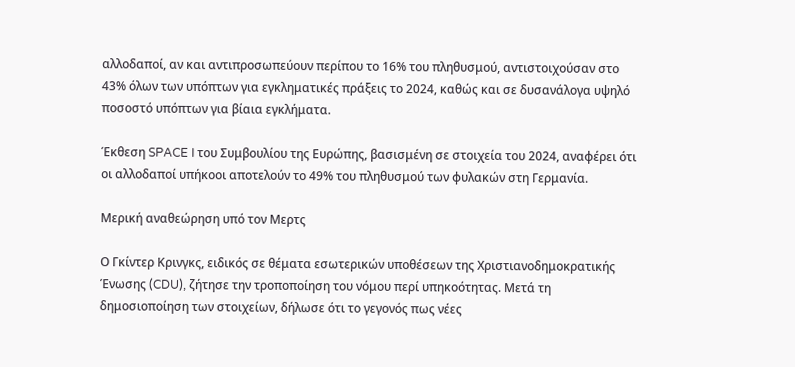αλλοδαποί, αν και αντιπροσωπεύουν περίπου το 16% του πληθυσμού, αντιστοιχούσαν στο 43% όλων των υπόπτων για εγκληματικές πράξεις το 2024, καθώς και σε δυσανάλογα υψηλό ποσοστό υπόπτων για βίαια εγκλήματα.

Έκθεση SPACE I του Συμβουλίου της Ευρώπης, βασισμένη σε στοιχεία του 2024, αναφέρει ότι οι αλλοδαποί υπήκοοι αποτελούν το 49% του πληθυσμού των φυλακών στη Γερμανία.

Μερική αναθεώρηση υπό τον Μερτς

Ο Γκίντερ Κρινγκς, ειδικός σε θέματα εσωτερικών υποθέσεων της Χριστιανοδημοκρατικής Ένωσης (CDU), ζήτησε την τροποποίηση του νόμου περί υπηκοότητας. Μετά τη δημοσιοποίηση των στοιχείων, δήλωσε ότι το γεγονός πως νέες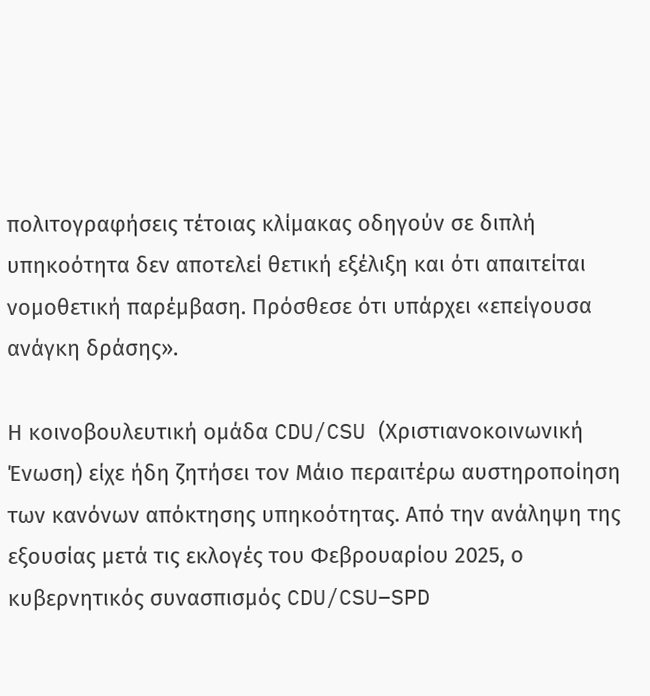πολιτογραφήσεις τέτοιας κλίμακας οδηγούν σε διπλή υπηκοότητα δεν αποτελεί θετική εξέλιξη και ότι απαιτείται νομοθετική παρέμβαση. Πρόσθεσε ότι υπάρχει «επείγουσα ανάγκη δράσης».

Η κοινοβουλευτική ομάδα CDU/CSU (Χριστιανοκοινωνική Ένωση) είχε ήδη ζητήσει τον Μάιο περαιτέρω αυστηροποίηση των κανόνων απόκτησης υπηκοότητας. Από την ανάληψη της εξουσίας μετά τις εκλογές του Φεβρουαρίου 2025, ο κυβερνητικός συνασπισμός CDU/CSU–SPD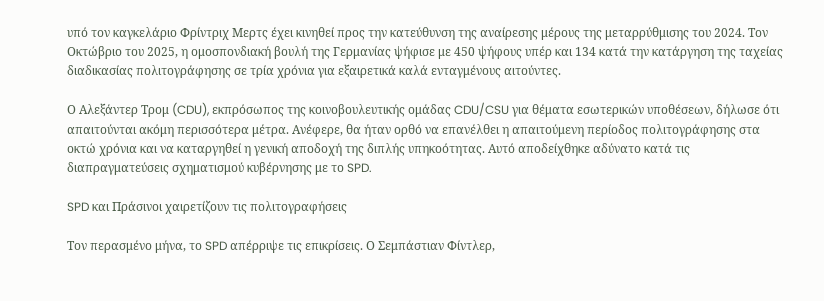υπό τον καγκελάριο Φρίντριχ Μερτς έχει κινηθεί προς την κατεύθυνση της αναίρεσης μέρους της μεταρρύθμισης του 2024. Τον Οκτώβριο του 2025, η ομοσπονδιακή βουλή της Γερμανίας ψήφισε με 450 ψήφους υπέρ και 134 κατά την κατάργηση της ταχείας διαδικασίας πολιτογράφησης σε τρία χρόνια για εξαιρετικά καλά ενταγμένους αιτούντες.

Ο Αλεξάντερ Τρομ (CDU), εκπρόσωπος της κοινοβουλευτικής ομάδας CDU/CSU για θέματα εσωτερικών υποθέσεων, δήλωσε ότι απαιτούνται ακόμη περισσότερα μέτρα. Ανέφερε, θα ήταν ορθό να επανέλθει η απαιτούμενη περίοδος πολιτογράφησης στα οκτώ χρόνια και να καταργηθεί η γενική αποδοχή της διπλής υπηκοότητας. Αυτό αποδείχθηκε αδύνατο κατά τις διαπραγματεύσεις σχηματισμού κυβέρνησης με το SPD.

SPD και Πράσινοι χαιρετίζουν τις πολιτογραφήσεις

Τον περασμένο μήνα, το SPD απέρριψε τις επικρίσεις. Ο Σεμπάστιαν Φίντλερ,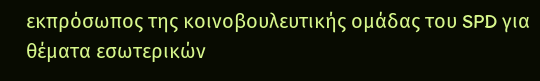εκπρόσωπος της κοινοβουλευτικής ομάδας του SPD για θέματα εσωτερικών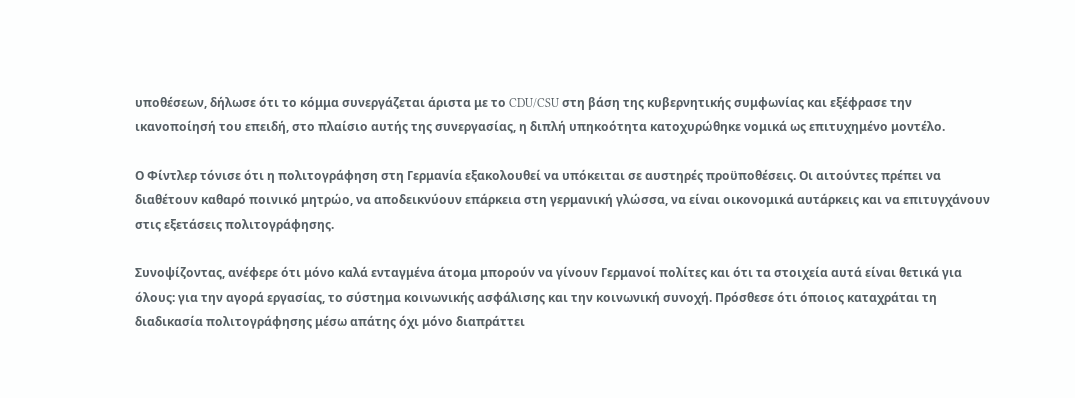υποθέσεων, δήλωσε ότι το κόμμα συνεργάζεται άριστα με το CDU/CSU στη βάση της κυβερνητικής συμφωνίας και εξέφρασε την ικανοποίησή του επειδή, στο πλαίσιο αυτής της συνεργασίας, η διπλή υπηκοότητα κατοχυρώθηκε νομικά ως επιτυχημένο μοντέλο.

Ο Φίντλερ τόνισε ότι η πολιτογράφηση στη Γερμανία εξακολουθεί να υπόκειται σε αυστηρές προϋποθέσεις. Οι αιτούντες πρέπει να διαθέτουν καθαρό ποινικό μητρώο, να αποδεικνύουν επάρκεια στη γερμανική γλώσσα, να είναι οικονομικά αυτάρκεις και να επιτυγχάνουν στις εξετάσεις πολιτογράφησης.

Συνοψίζοντας, ανέφερε ότι μόνο καλά ενταγμένα άτομα μπορούν να γίνουν Γερμανοί πολίτες και ότι τα στοιχεία αυτά είναι θετικά για όλους: για την αγορά εργασίας, το σύστημα κοινωνικής ασφάλισης και την κοινωνική συνοχή. Πρόσθεσε ότι όποιος καταχράται τη διαδικασία πολιτογράφησης μέσω απάτης όχι μόνο διαπράττει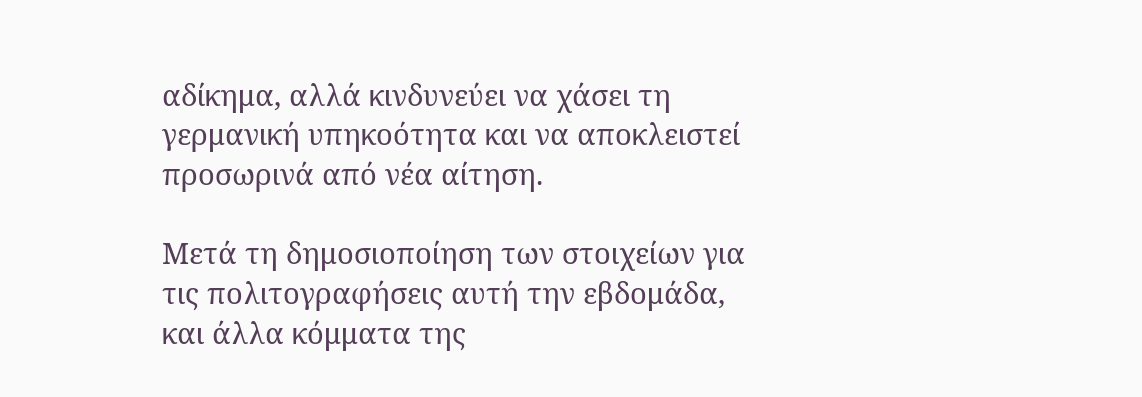αδίκημα, αλλά κινδυνεύει να χάσει τη γερμανική υπηκοότητα και να αποκλειστεί προσωρινά από νέα αίτηση.

Μετά τη δημοσιοποίηση των στοιχείων για τις πολιτογραφήσεις αυτή την εβδομάδα, και άλλα κόμματα της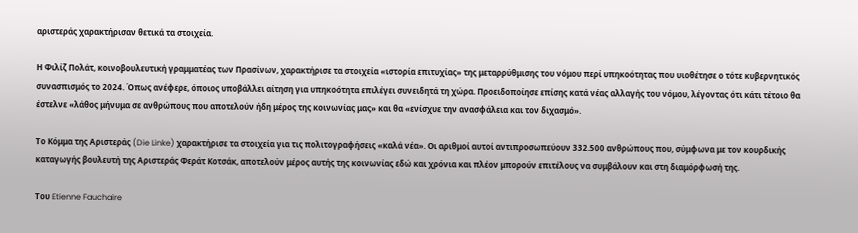αριστεράς χαρακτήρισαν θετικά τα στοιχεία.

Η Φιλίζ Πολάτ, κοινοβουλευτική γραμματέας των Πρασίνων, χαρακτήρισε τα στοιχεία «ιστορία επιτυχίας» της μεταρρύθμισης του νόμου περί υπηκοότητας που υιοθέτησε ο τότε κυβερνητικός συνασπισμός το 2024. Όπως ανέφερε, όποιος υποβάλλει αίτηση για υπηκοότητα επιλέγει συνειδητά τη χώρα. Προειδοποίησε επίσης κατά νέας αλλαγής του νόμου, λέγοντας ότι κάτι τέτοιο θα έστελνε «λάθος μήνυμα σε ανθρώπους που αποτελούν ήδη μέρος της κοινωνίας μας» και θα «ενίσχυε την ανασφάλεια και τον διχασμό».

Το Κόμμα της Αριστεράς (Die Linke) χαρακτήρισε τα στοιχεία για τις πολιτογραφήσεις «καλά νέα». Οι αριθμοί αυτοί αντιπροσωπεύουν 332.500 ανθρώπους που, σύμφωνα με τον κουρδικής καταγωγής βουλευτή της Αριστεράς Φεράτ Κοτσάκ, αποτελούν μέρος αυτής της κοινωνίας εδώ και χρόνια και πλέον μπορούν επιτέλους να συμβάλουν και στη διαμόρφωσή της.

Του Etienne Fauchaire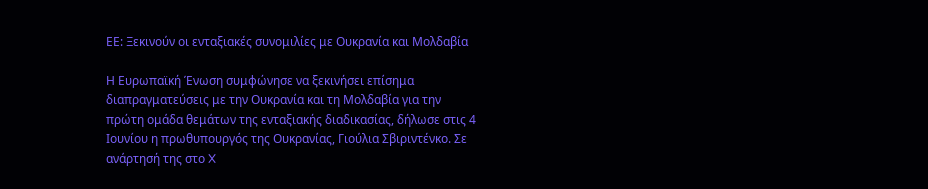ΕΕ: Ξεκινούν οι ενταξιακές συνομιλίες με Ουκρανία και Μολδαβία

Η Ευρωπαϊκή Ένωση συμφώνησε να ξεκινήσει επίσημα διαπραγματεύσεις με την Ουκρανία και τη Μολδαβία για την πρώτη ομάδα θεμάτων της ενταξιακής διαδικασίας, δήλωσε στις 4 Ιουνίου η πρωθυπουργός της Ουκρανίας, Γιούλια Σβιριντένκο. Σε ανάρτησή της στο X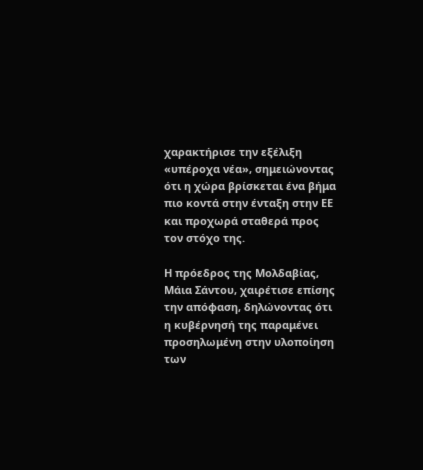χαρακτήρισε την εξέλιξη «υπέροχα νέα», σημειώνοντας ότι η χώρα βρίσκεται ένα βήμα πιο κοντά στην ένταξη στην ΕΕ και προχωρά σταθερά προς τον στόχο της.

Η πρόεδρος της Μολδαβίας, Μάια Σάντου, χαιρέτισε επίσης την απόφαση, δηλώνοντας ότι η κυβέρνησή της παραμένει προσηλωμένη στην υλοποίηση των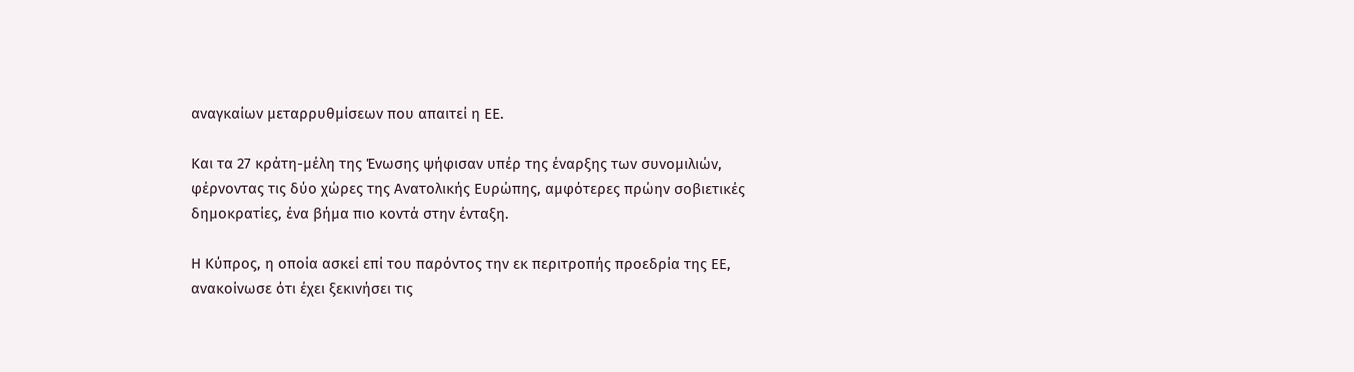αναγκαίων μεταρρυθμίσεων που απαιτεί η ΕΕ.

Και τα 27 κράτη-μέλη της Ένωσης ψήφισαν υπέρ της έναρξης των συνομιλιών, φέρνοντας τις δύο χώρες της Ανατολικής Ευρώπης, αμφότερες πρώην σοβιετικές δημοκρατίες, ένα βήμα πιο κοντά στην ένταξη.

Η Κύπρος, η οποία ασκεί επί του παρόντος την εκ περιτροπής προεδρία της ΕΕ, ανακοίνωσε ότι έχει ξεκινήσει τις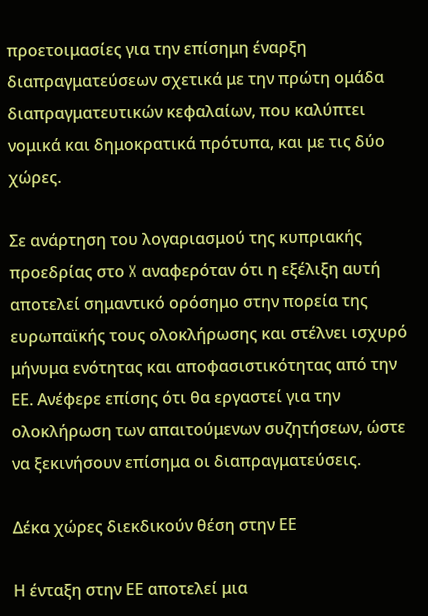προετοιμασίες για την επίσημη έναρξη διαπραγματεύσεων σχετικά με την πρώτη ομάδα διαπραγματευτικών κεφαλαίων, που καλύπτει νομικά και δημοκρατικά πρότυπα, και με τις δύο χώρες.

Σε ανάρτηση του λογαριασμού της κυπριακής προεδρίας στο X αναφερόταν ότι η εξέλιξη αυτή αποτελεί σημαντικό ορόσημο στην πορεία της ευρωπαϊκής τους ολοκλήρωσης και στέλνει ισχυρό μήνυμα ενότητας και αποφασιστικότητας από την ΕΕ. Ανέφερε επίσης ότι θα εργαστεί για την ολοκλήρωση των απαιτούμενων συζητήσεων, ώστε να ξεκινήσουν επίσημα οι διαπραγματεύσεις.

Δέκα χώρες διεκδικούν θέση στην ΕΕ

Η ένταξη στην ΕΕ αποτελεί μια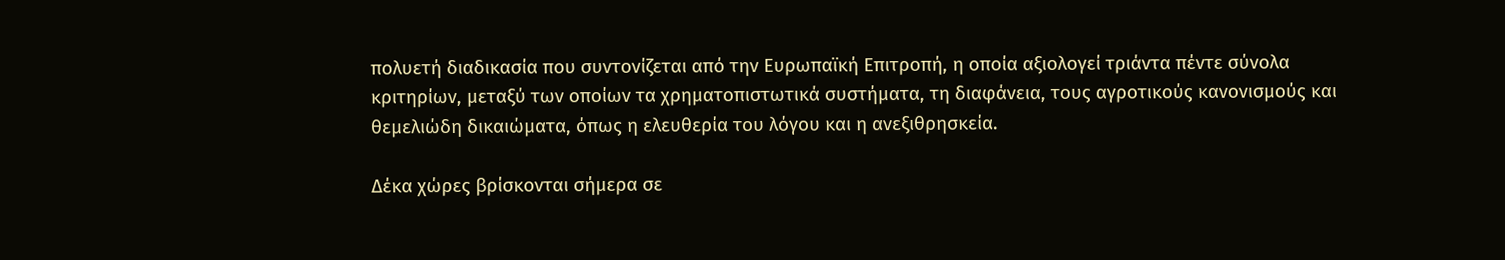πολυετή διαδικασία που συντονίζεται από την Ευρωπαϊκή Επιτροπή, η οποία αξιολογεί τριάντα πέντε σύνολα κριτηρίων, μεταξύ των οποίων τα χρηματοπιστωτικά συστήματα, τη διαφάνεια, τους αγροτικούς κανονισμούς και θεμελιώδη δικαιώματα, όπως η ελευθερία του λόγου και η ανεξιθρησκεία.

Δέκα χώρες βρίσκονται σήμερα σε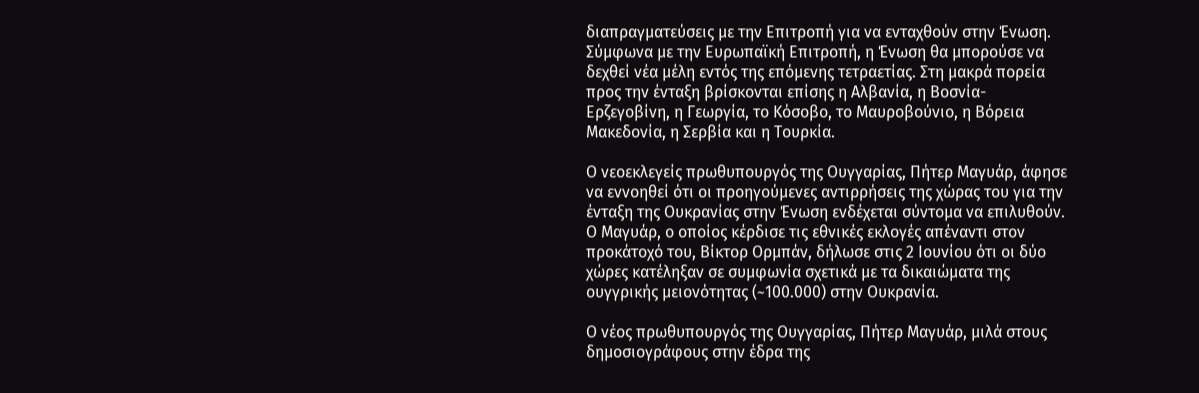διαπραγματεύσεις με την Επιτροπή για να ενταχθούν στην Ένωση. Σύμφωνα με την Ευρωπαϊκή Επιτροπή, η Ένωση θα μπορούσε να δεχθεί νέα μέλη εντός της επόμενης τετραετίας. Στη μακρά πορεία προς την ένταξη βρίσκονται επίσης η Αλβανία, η Βοσνία-Ερζεγοβίνη, η Γεωργία, το Κόσοβο, το Μαυροβούνιο, η Βόρεια Μακεδονία, η Σερβία και η Τουρκία.

Ο νεοεκλεγείς πρωθυπουργός της Ουγγαρίας, Πήτερ Μαγυάρ, άφησε να εννοηθεί ότι οι προηγούμενες αντιρρήσεις της χώρας του για την ένταξη της Ουκρανίας στην Ένωση ενδέχεται σύντομα να επιλυθούν. Ο Μαγυάρ, ο οποίος κέρδισε τις εθνικές εκλογές απέναντι στον προκάτοχό του, Βίκτορ Ορμπάν, δήλωσε στις 2 Ιουνίου ότι οι δύο χώρες κατέληξαν σε συμφωνία σχετικά με τα δικαιώματα της ουγγρικής μειονότητας (~100.000) στην Ουκρανία.

Ο νέος πρωθυπουργός της Ουγγαρίας, Πήτερ Μαγυάρ, μιλά στους δημοσιογράφους στην έδρα της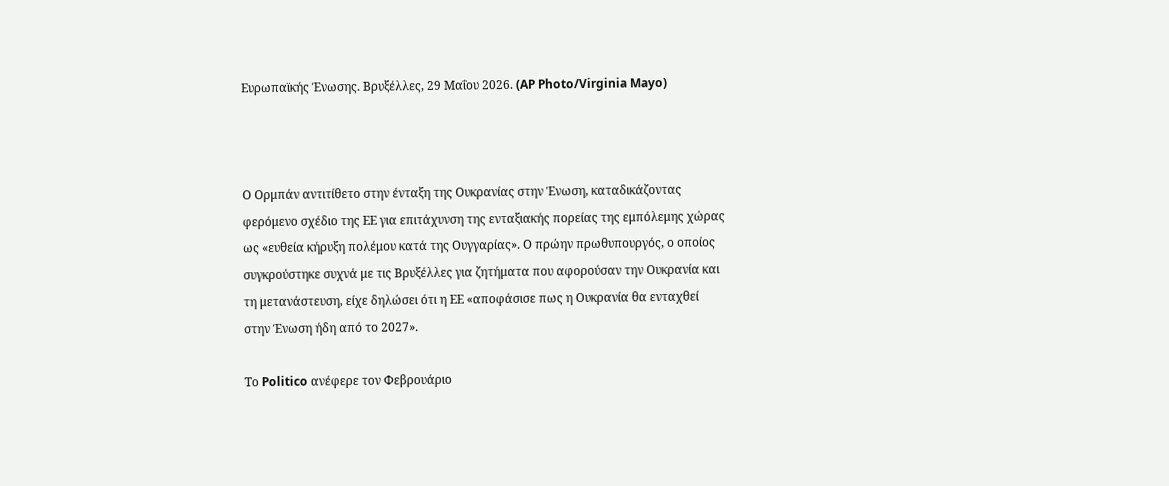Ευρωπαϊκής Ένωσης. Βρυξέλλες, 29 Μαΐου 2026. (AP Photo/Virginia Mayo)



Ο Ορμπάν αντιτίθετο στην ένταξη της Ουκρανίας στην Ένωση, καταδικάζοντας φερόμενο σχέδιο της ΕΕ για επιτάχυνση της ενταξιακής πορείας της εμπόλεμης χώρας ως «ευθεία κήρυξη πολέμου κατά της Ουγγαρίας». Ο πρώην πρωθυπουργός, ο οποίος συγκρούστηκε συχνά με τις Βρυξέλλες για ζητήματα που αφορούσαν την Ουκρανία και τη μετανάστευση, είχε δηλώσει ότι η ΕΕ «αποφάσισε πως η Ουκρανία θα ενταχθεί στην Ένωση ήδη από το 2027».

Το Politico ανέφερε τον Φεβρουάριο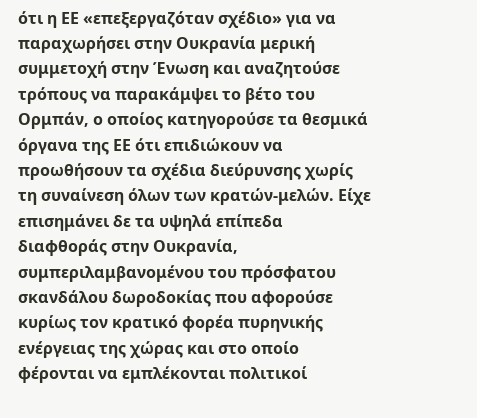ότι η ΕΕ «επεξεργαζόταν σχέδιο» για να παραχωρήσει στην Ουκρανία μερική συμμετοχή στην Ένωση και αναζητούσε τρόπους να παρακάμψει το βέτο του Ορμπάν, ο οποίος κατηγορούσε τα θεσμικά όργανα της ΕΕ ότι επιδιώκουν να προωθήσουν τα σχέδια διεύρυνσης χωρίς τη συναίνεση όλων των κρατών-μελών. Είχε επισημάνει δε τα υψηλά επίπεδα διαφθοράς στην Ουκρανία, συμπεριλαμβανομένου του πρόσφατου σκανδάλου δωροδοκίας που αφορούσε κυρίως τον κρατικό φορέα πυρηνικής ενέργειας της χώρας και στο οποίο φέρονται να εμπλέκονται πολιτικοί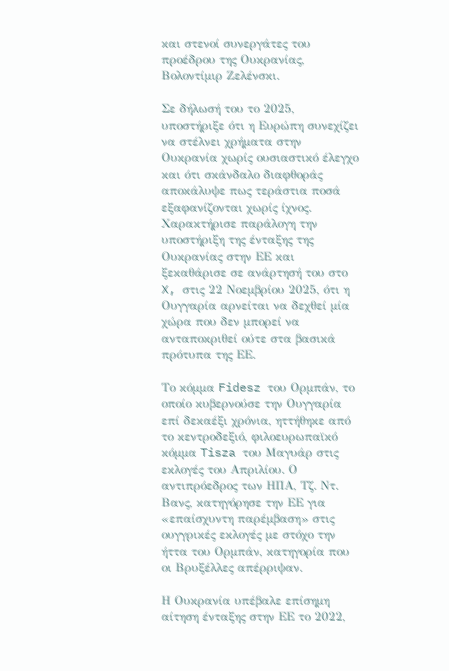και στενοί συνεργάτες του προέδρου της Ουκρανίας, Βολοντίμιρ Ζελένσκι.

Σε δήλωσή του το 2025, υποστήριξε ότι η Ευρώπη συνεχίζει να στέλνει χρήματα στην Ουκρανία χωρίς ουσιαστικό έλεγχο και ότι σκάνδαλο διαφθοράς αποκάλυψε πως τεράστια ποσά εξαφανίζονται χωρίς ίχνος. Χαρακτήρισε παράλογη την υποστήριξη της ένταξης της Ουκρανίας στην ΕΕ και ξεκαθάρισε σε ανάρτησή του στο X, στις 22 Νοεμβρίου 2025, ότι η Ουγγαρία αρνείται να δεχθεί μία χώρα που δεν μπορεί να ανταποκριθεί ούτε στα βασικά πρότυπα της ΕΕ.

Το κόμμα Fidesz του Ορμπάν, το οποίο κυβερνούσε την Ουγγαρία επί δεκαέξι χρόνια, ηττήθηκε από το κεντροδεξιό, φιλοευρωπαϊκό κόμμα Tisza του Μαγυάρ στις εκλογές του Απριλίου. Ο αντιπρόεδρος των ΗΠΑ, Τζ. Ντ. Βανς, κατηγόρησε την ΕΕ για «επαίσχυντη παρέμβαση» στις ουγγρικές εκλογές με στόχο την ήττα του Ορμπάν, κατηγορία που οι Βρυξέλλες απέρριψαν.

Η Ουκρανία υπέβαλε επίσημη αίτηση ένταξης στην ΕΕ το 2022,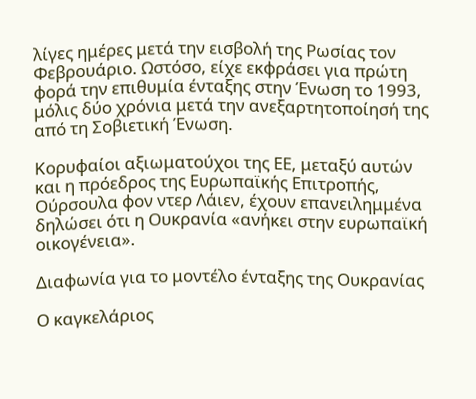λίγες ημέρες μετά την εισβολή της Ρωσίας τον Φεβρουάριο. Ωστόσο, είχε εκφράσει για πρώτη φορά την επιθυμία ένταξης στην Ένωση το 1993, μόλις δύο χρόνια μετά την ανεξαρτητοποίησή της από τη Σοβιετική Ένωση.

Κορυφαίοι αξιωματούχοι της ΕΕ, μεταξύ αυτών και η πρόεδρος της Ευρωπαϊκής Επιτροπής, Ούρσουλα φον ντερ Λάιεν, έχουν επανειλημμένα δηλώσει ότι η Ουκρανία «ανήκει στην ευρωπαϊκή οικογένεια».

Διαφωνία για το μοντέλο ένταξης της Ουκρανίας

Ο καγκελάριος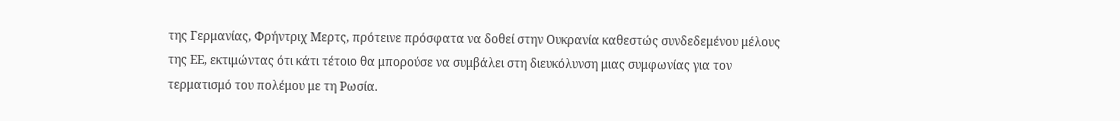της Γερμανίας, Φρήντριχ Μερτς, πρότεινε πρόσφατα να δοθεί στην Ουκρανία καθεστώς συνδεδεμένου μέλους της ΕΕ, εκτιμώντας ότι κάτι τέτοιο θα μπορούσε να συμβάλει στη διευκόλυνση μιας συμφωνίας για τον τερματισμό του πολέμου με τη Ρωσία.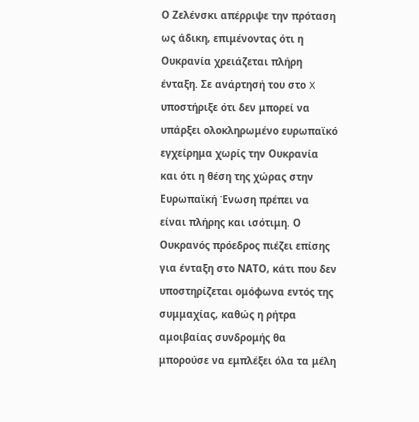Ο Ζελένσκι απέρριψε την πρόταση ως άδικη, επιμένοντας ότι η Ουκρανία χρειάζεται πλήρη ένταξη. Σε ανάρτησή του στο X υποστήριξε ότι δεν μπορεί να υπάρξει ολοκληρωμένο ευρωπαϊκό εγχείρημα χωρίς την Ουκρανία και ότι η θέση της χώρας στην Ευρωπαϊκή Ένωση πρέπει να είναι πλήρης και ισότιμη. Ο Ουκρανός πρόεδρος πιέζει επίσης για ένταξη στο ΝΑΤΟ, κάτι που δεν υποστηρίζεται ομόφωνα εντός της συμμαχίας, καθώς η ρήτρα αμοιβαίας συνδρομής θα μπορούσε να εμπλέξει όλα τα μέλη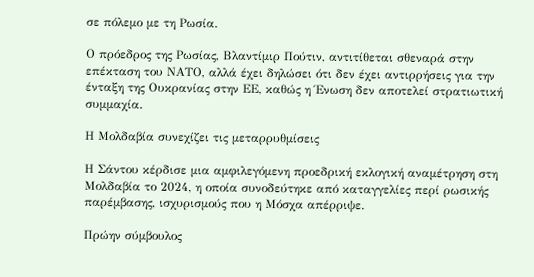σε πόλεμο με τη Ρωσία.

Ο πρόεδρος της Ρωσίας, Βλαντίμιρ Πούτιν, αντιτίθεται σθεναρά στην επέκταση του ΝΑΤΟ, αλλά έχει δηλώσει ότι δεν έχει αντιρρήσεις για την ένταξη της Ουκρανίας στην ΕΕ, καθώς η Ένωση δεν αποτελεί στρατιωτική συμμαχία.

Η Μολδαβία συνεχίζει τις μεταρρυθμίσεις

Η Σάντου κέρδισε μια αμφιλεγόμενη προεδρική εκλογική αναμέτρηση στη Μολδαβία το 2024, η οποία συνοδεύτηκε από καταγγελίες περί ρωσικής παρέμβασης, ισχυρισμούς που η Μόσχα απέρριψε.

Πρώην σύμβουλος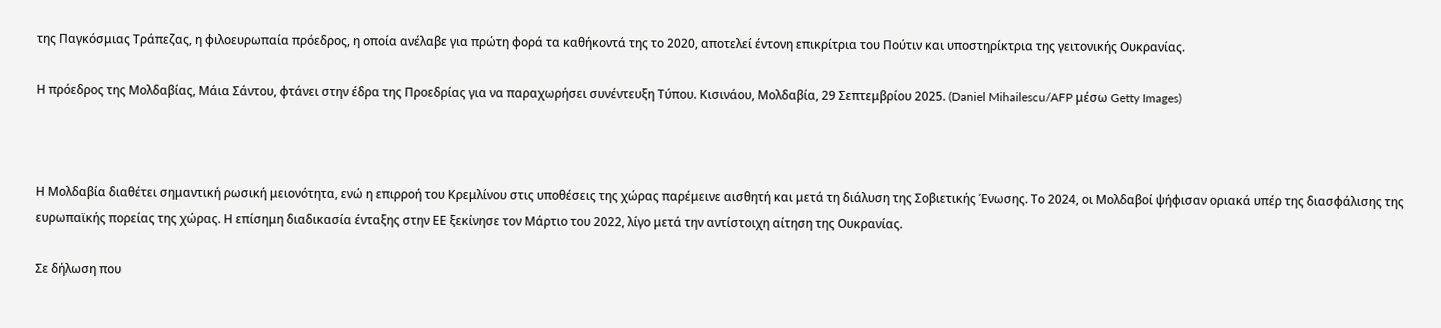της Παγκόσμιας Τράπεζας, η φιλοευρωπαία πρόεδρος, η οποία ανέλαβε για πρώτη φορά τα καθήκοντά της το 2020, αποτελεί έντονη επικρίτρια του Πούτιν και υποστηρίκτρια της γειτονικής Ουκρανίας.

Η πρόεδρος της Μολδαβίας, Μάια Σάντου, φτάνει στην έδρα της Προεδρίας για να παραχωρήσει συνέντευξη Τύπου. Κισινάου, Μολδαβία, 29 Σεπτεμβρίου 2025. (Daniel Mihailescu/AFP μέσω Getty Images)



Η Μολδαβία διαθέτει σημαντική ρωσική μειονότητα, ενώ η επιρροή του Κρεμλίνου στις υποθέσεις της χώρας παρέμεινε αισθητή και μετά τη διάλυση της Σοβιετικής Ένωσης. Το 2024, οι Μολδαβοί ψήφισαν οριακά υπέρ της διασφάλισης της ευρωπαϊκής πορείας της χώρας. Η επίσημη διαδικασία ένταξης στην ΕΕ ξεκίνησε τον Μάρτιο του 2022, λίγο μετά την αντίστοιχη αίτηση της Ουκρανίας.

Σε δήλωση που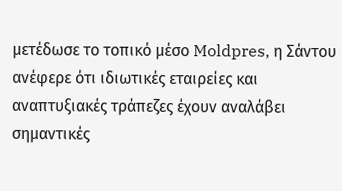μετέδωσε το τοπικό μέσο Moldpres, η Σάντου ανέφερε ότι ιδιωτικές εταιρείες και αναπτυξιακές τράπεζες έχουν αναλάβει σημαντικές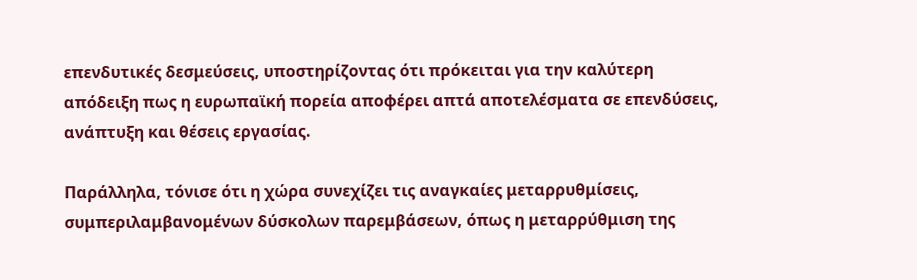επενδυτικές δεσμεύσεις, υποστηρίζοντας ότι πρόκειται για την καλύτερη απόδειξη πως η ευρωπαϊκή πορεία αποφέρει απτά αποτελέσματα σε επενδύσεις, ανάπτυξη και θέσεις εργασίας.

Παράλληλα, τόνισε ότι η χώρα συνεχίζει τις αναγκαίες μεταρρυθμίσεις, συμπεριλαμβανομένων δύσκολων παρεμβάσεων, όπως η μεταρρύθμιση της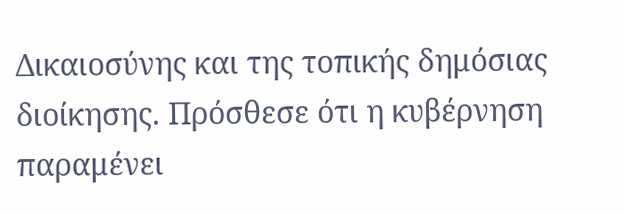Δικαιοσύνης και της τοπικής δημόσιας διοίκησης. Πρόσθεσε ότι η κυβέρνηση παραμένει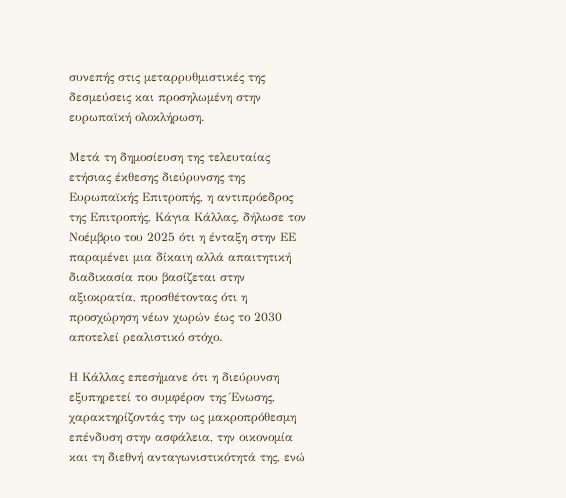συνεπής στις μεταρρυθμιστικές της δεσμεύσεις και προσηλωμένη στην ευρωπαϊκή ολοκλήρωση.

Μετά τη δημοσίευση της τελευταίας ετήσιας έκθεσης διεύρυνσης της Ευρωπαϊκής Επιτροπής, η αντιπρόεδρος της Επιτροπής, Κάγια Κάλλας, δήλωσε τον Νοέμβριο του 2025 ότι η ένταξη στην ΕΕ παραμένει μια δίκαιη αλλά απαιτητική διαδικασία που βασίζεται στην αξιοκρατία, προσθέτοντας ότι η προσχώρηση νέων χωρών έως το 2030 αποτελεί ρεαλιστικό στόχο.

Η Κάλλας επεσήμανε ότι η διεύρυνση εξυπηρετεί το συμφέρον της Ένωσης, χαρακτηρίζοντάς την ως μακροπρόθεσμη επένδυση στην ασφάλεια, την οικονομία και τη διεθνή ανταγωνιστικότητά της, ενώ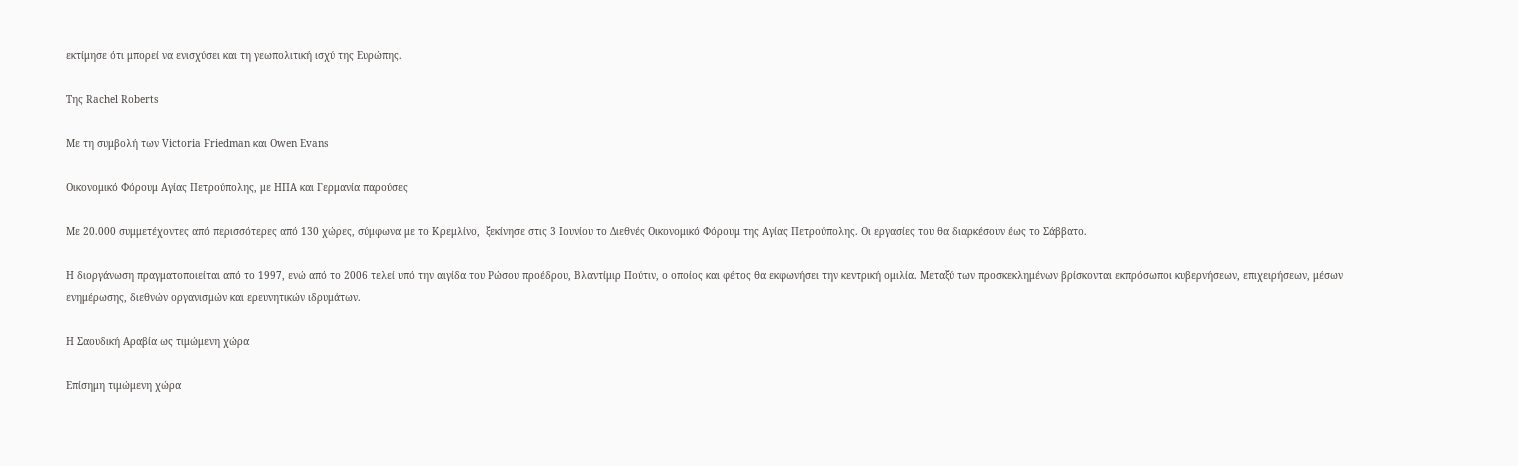εκτίμησε ότι μπορεί να ενισχύσει και τη γεωπολιτική ισχύ της Ευρώπης.

Της Rachel Roberts

Με τη συμβολή των Victoria Friedman και Owen Evans

Οικονομικό Φόρουμ Αγίας Πετρούπολης, με ΗΠΑ και Γερμανία παρούσες

Με 20.000 συμμετέχοντες από περισσότερες από 130 χώρες, σύμφωνα με το Κρεμλίνο,  ξεκίνησε στις 3 Ιουνίου το Διεθνές Οικονομικό Φόρουμ της Αγίας Πετρούπολης. Οι εργασίες του θα διαρκέσουν έως το Σάββατο.

Η διοργάνωση πραγματοποιείται από το 1997, ενώ από το 2006 τελεί υπό την αιγίδα του Ρώσου προέδρου, Βλαντίμιρ Πούτιν, ο οποίος και φέτος θα εκφωνήσει την κεντρική ομιλία. Μεταξύ των προσκεκλημένων βρίσκονται εκπρόσωποι κυβερνήσεων, επιχειρήσεων, μέσων ενημέρωσης, διεθνών οργανισμών και ερευνητικών ιδρυμάτων.

Η Σαουδική Αραβία ως τιμώμενη χώρα

Επίσημη τιμώμενη χώρα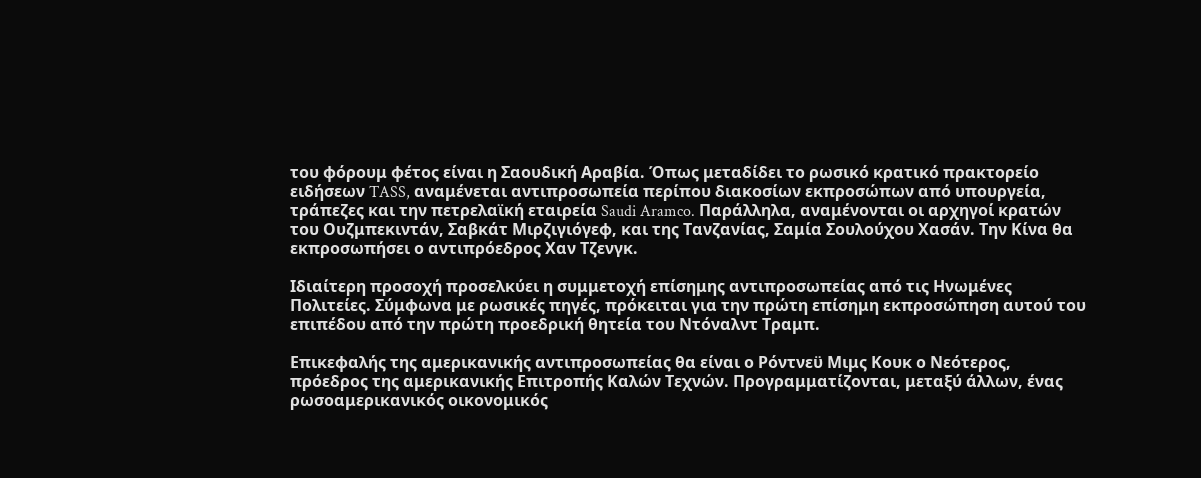του φόρουμ φέτος είναι η Σαουδική Αραβία. Όπως μεταδίδει το ρωσικό κρατικό πρακτορείο ειδήσεων TASS, αναμένεται αντιπροσωπεία περίπου διακοσίων εκπροσώπων από υπουργεία, τράπεζες και την πετρελαϊκή εταιρεία Saudi Aramco. Παράλληλα, αναμένονται οι αρχηγοί κρατών του Ουζμπεκιντάν, Σαβκάτ Μιρζιγιόγεφ, και της Τανζανίας, Σαμία Σουλούχου Χασάν. Την Κίνα θα εκπροσωπήσει ο αντιπρόεδρος Χαν Τζενγκ.

Ιδιαίτερη προσοχή προσελκύει η συμμετοχή επίσημης αντιπροσωπείας από τις Ηνωμένες Πολιτείες. Σύμφωνα με ρωσικές πηγές, πρόκειται για την πρώτη επίσημη εκπροσώπηση αυτού του επιπέδου από την πρώτη προεδρική θητεία του Ντόναλντ Τραμπ.

Επικεφαλής της αμερικανικής αντιπροσωπείας θα είναι ο Ρόντνεϋ Μιμς Κουκ ο Νεότερος, πρόεδρος της αμερικανικής Επιτροπής Καλών Τεχνών. Προγραμματίζονται, μεταξύ άλλων, ένας ρωσοαμερικανικός οικονομικός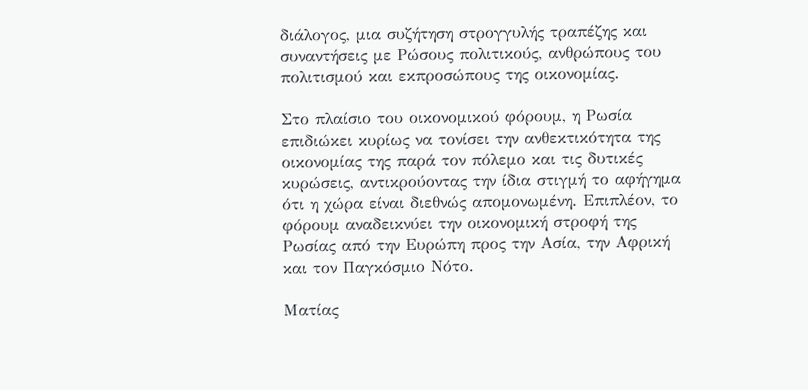διάλογος, μια συζήτηση στρογγυλής τραπέζης και συναντήσεις με Ρώσους πολιτικούς, ανθρώπους του πολιτισμού και εκπροσώπους της οικονομίας.

Στο πλαίσιο του οικονομικού φόρουμ, η Ρωσία επιδιώκει κυρίως να τονίσει την ανθεκτικότητα της οικονομίας της παρά τον πόλεμο και τις δυτικές κυρώσεις, αντικρούοντας την ίδια στιγμή το αφήγημα ότι η χώρα είναι διεθνώς απομονωμένη. Επιπλέον, το φόρουμ αναδεικνύει την οικονομική στροφή της Ρωσίας από την Ευρώπη προς την Ασία, την Αφρική και τον Παγκόσμιο Νότο.

Ματίας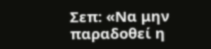Σεπ: «Να μην παραδοθεί η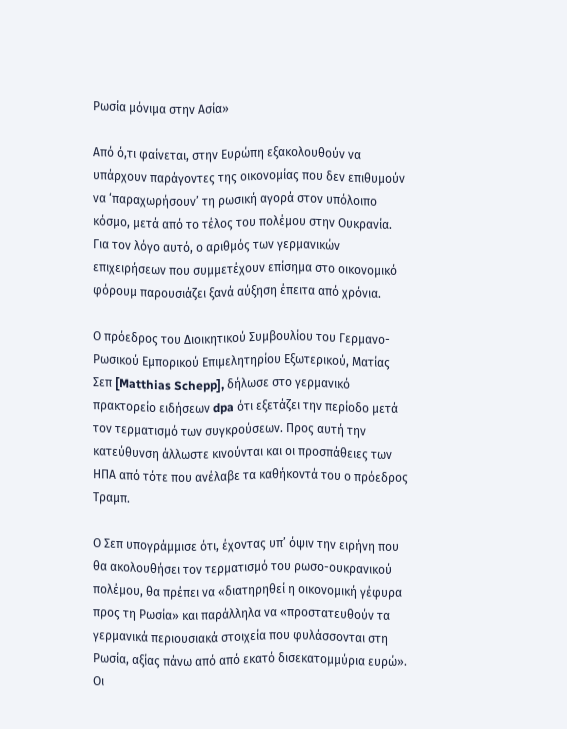Ρωσία μόνιμα στην Ασία»

Από ό,τι φαίνεται, στην Ευρώπη εξακολουθούν να υπάρχουν παράγοντες της οικονομίας που δεν επιθυμούν να ‘παραχωρήσουν’ τη ρωσική αγορά στον υπόλοιπο κόσμο, μετά από το τέλος του πολέμου στην Ουκρανία. Για τον λόγο αυτό, ο αριθμός των γερμανικών επιχειρήσεων που συμμετέχουν επίσημα στο οικονομικό φόρουμ παρουσιάζει ξανά αύξηση έπειτα από χρόνια.

Ο πρόεδρος του Διοικητικού Συμβουλίου του Γερμανο-Ρωσικού Εμπορικού Επιμελητηρίου Εξωτερικού, Ματίας Σεπ [Matthias Schepp], δήλωσε στο γερμανικό πρακτορείο ειδήσεων dpa ότι εξετάζει την περίοδο μετά τον τερματισμό των συγκρούσεων. Προς αυτή την κατεύθυνση άλλωστε κινούνται και οι προσπάθειες των ΗΠΑ από τότε που ανέλαβε τα καθήκοντά του ο πρόεδρος Τραμπ.

Ο Σεπ υπογράμμισε ότι, έχοντας υπ’ όψιν την ειρήνη που θα ακολουθήσει τον τερματισμό του ρωσο-ουκρανικού πολέμου, θα πρέπει να «διατηρηθεί η οικονομική γέφυρα προς τη Ρωσία» και παράλληλα να «προστατευθούν τα γερμανικά περιουσιακά στοιχεία που φυλάσσονται στη Ρωσία, αξίας πάνω από από εκατό δισεκατομμύρια ευρώ». Οι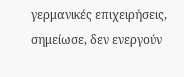γερμανικές επιχειρήσεις, σημείωσε, δεν ενεργούν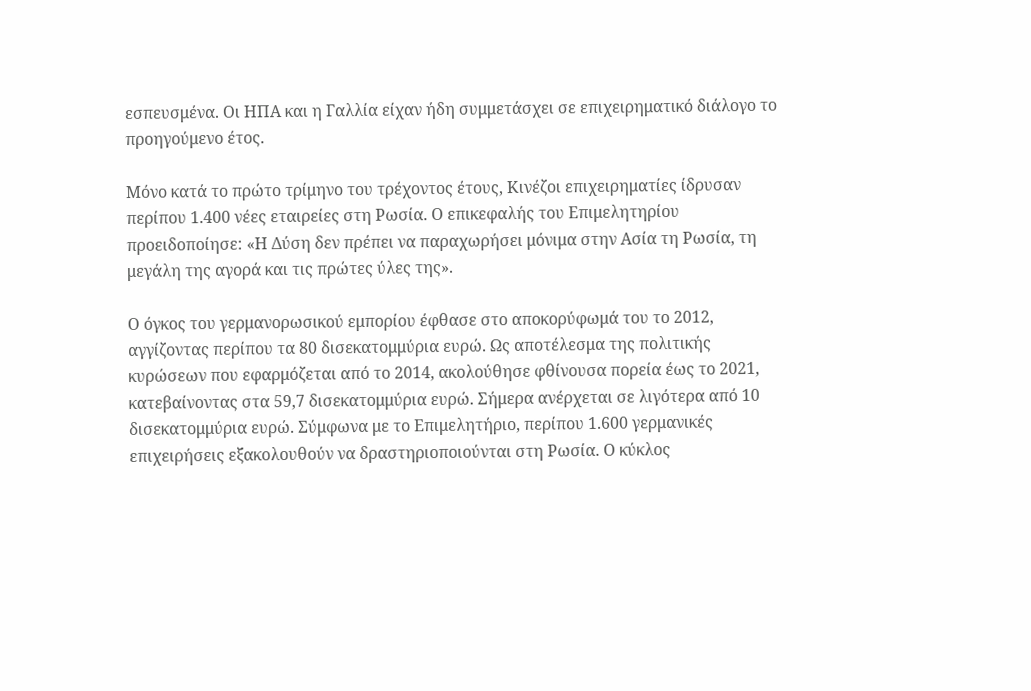εσπευσμένα. Οι ΗΠΑ και η Γαλλία είχαν ήδη συμμετάσχει σε επιχειρηματικό διάλογο το προηγούμενο έτος.

Μόνο κατά το πρώτο τρίμηνο του τρέχοντος έτους, Κινέζοι επιχειρηματίες ίδρυσαν περίπου 1.400 νέες εταιρείες στη Ρωσία. Ο επικεφαλής του Επιμελητηρίου προειδοποίησε: «Η Δύση δεν πρέπει να παραχωρήσει μόνιμα στην Ασία τη Ρωσία, τη μεγάλη της αγορά και τις πρώτες ύλες της».

Ο όγκος του γερμανορωσικού εμπορίου έφθασε στο αποκορύφωμά του το 2012, αγγίζοντας περίπου τα 80 δισεκατομμύρια ευρώ. Ως αποτέλεσμα της πολιτικής κυρώσεων που εφαρμόζεται από το 2014, ακολούθησε φθίνουσα πορεία έως το 2021, κατεβαίνοντας στα 59,7 δισεκατομμύρια ευρώ. Σήμερα ανέρχεται σε λιγότερα από 10 δισεκατομμύρια ευρώ. Σύμφωνα με το Επιμελητήριο, περίπου 1.600 γερμανικές επιχειρήσεις εξακολουθούν να δραστηριοποιούνται στη Ρωσία. Ο κύκλος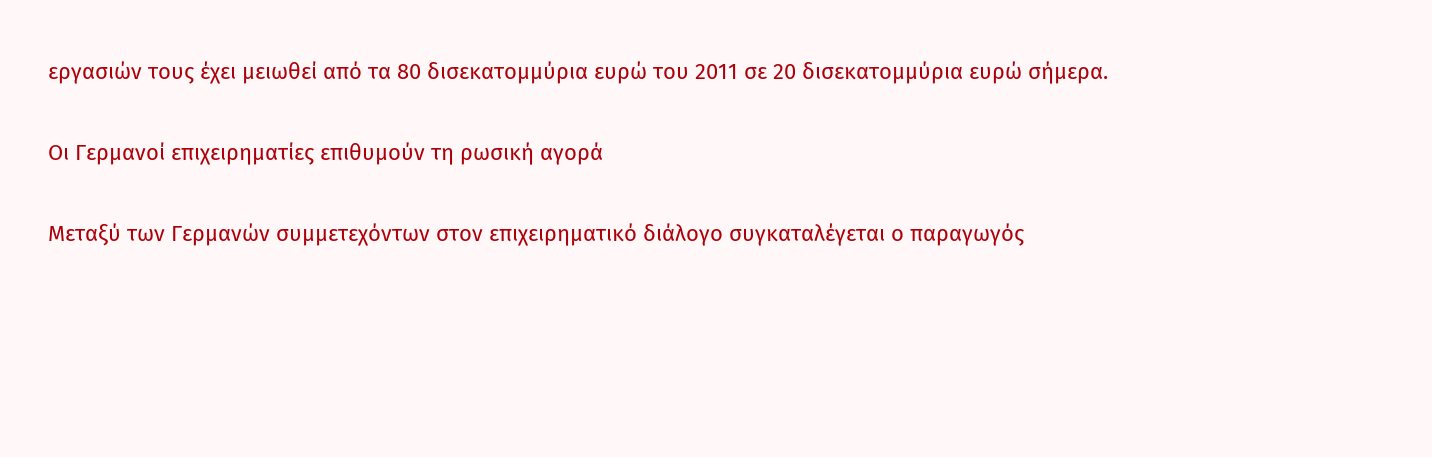εργασιών τους έχει μειωθεί από τα 80 δισεκατομμύρια ευρώ του 2011 σε 20 δισεκατομμύρια ευρώ σήμερα.

Οι Γερμανοί επιχειρηματίες επιθυμούν τη ρωσική αγορά

Μεταξύ των Γερμανών συμμετεχόντων στον επιχειρηματικό διάλογο συγκαταλέγεται ο παραγωγός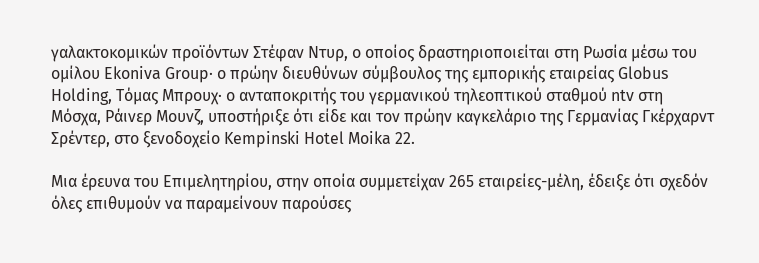γαλακτοκομικών προϊόντων Στέφαν Ντυρ, ο οποίος δραστηριοποιείται στη Ρωσία μέσω του ομίλου Ekoniva Group· ο πρώην διευθύνων σύμβουλος της εμπορικής εταιρείας Globus Holding, Τόμας Μπρουχ· ο ανταποκριτής του γερμανικού τηλεοπτικού σταθμού ntv στη Μόσχα, Ράινερ Μουνζ, υποστήριξε ότι είδε και τον πρώην καγκελάριο της Γερμανίας Γκέρχαρντ Σρέντερ, στο ξενοδοχείο Kempinski Hotel Moika 22.

Μια έρευνα του Επιμελητηρίου, στην οποία συμμετείχαν 265 εταιρείες-μέλη, έδειξε ότι σχεδόν όλες επιθυμούν να παραμείνουν παρούσες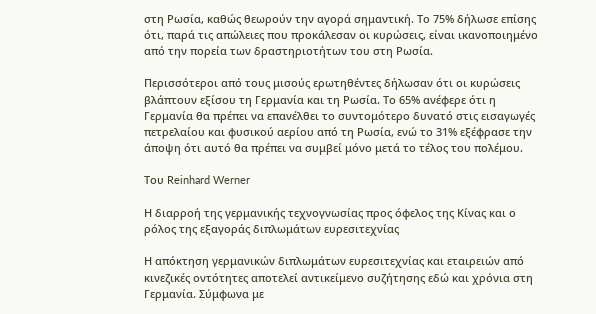στη Ρωσία, καθώς θεωρούν την αγορά σημαντική. Το 75% δήλωσε επίσης ότι, παρά τις απώλειες που προκάλεσαν οι κυρώσεις, είναι ικανοποιημένο από την πορεία των δραστηριοτήτων του στη Ρωσία.

Περισσότεροι από τους μισούς ερωτηθέντες δήλωσαν ότι οι κυρώσεις βλάπτουν εξίσου τη Γερμανία και τη Ρωσία. Το 65% ανέφερε ότι η Γερμανία θα πρέπει να επανέλθει το συντομότερο δυνατό στις εισαγωγές πετρελαίου και φυσικού αερίου από τη Ρωσία, ενώ το 31% εξέφρασε την άποψη ότι αυτό θα πρέπει να συμβεί μόνο μετά το τέλος του πολέμου.

Του Reinhard Werner

Η διαρροή της γερμανικής τεχνογνωσίας προς όφελος της Κίνας και ο ρόλος της εξαγοράς διπλωμάτων ευρεσιτεχνίας

Η απόκτηση γερμανικών διπλωμάτων ευρεσιτεχνίας και εταιρειών από κινεζικές οντότητες αποτελεί αντικείμενο συζήτησης εδώ και χρόνια στη Γερμανία. Σύμφωνα με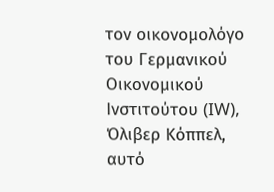τον οικονομολόγο του Γερμανικού Οικονομικού Ινστιτούτου (IW), Όλιβερ Κόππελ, αυτό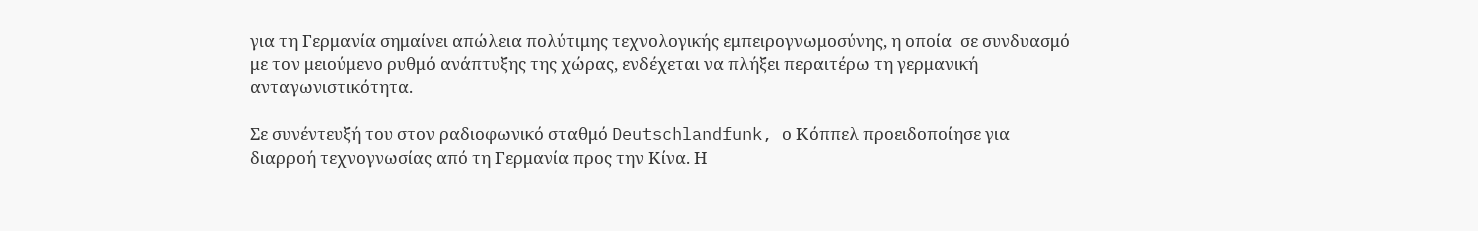για τη Γερμανία σημαίνει απώλεια πολύτιμης τεχνολογικής εμπειρογνωμοσύνης, η οποία  σε συνδυασμό με τον μειούμενο ρυθμό ανάπτυξης της χώρας, ενδέχεται να πλήξει περαιτέρω τη γερμανική ανταγωνιστικότητα.

Σε συνέντευξή του στον ραδιοφωνικό σταθμό Deutschlandfunk, ο Κόππελ προειδοποίησε για διαρροή τεχνογνωσίας από τη Γερμανία προς την Κίνα. Η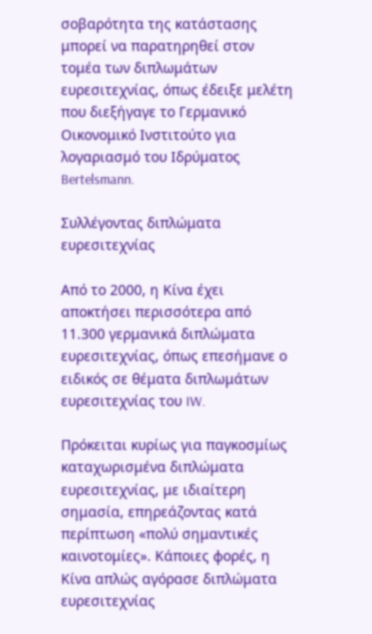σοβαρότητα της κατάστασης μπορεί να παρατηρηθεί στον τομέα των διπλωμάτων ευρεσιτεχνίας, όπως έδειξε μελέτη που διεξήγαγε το Γερμανικό Οικονομικό Ινστιτούτο για λογαριασμό του Ιδρύματος Bertelsmann.

Συλλέγοντας διπλώματα ευρεσιτεχνίας

Από το 2000, η Κίνα έχει αποκτήσει περισσότερα από 11.300 γερμανικά διπλώματα ευρεσιτεχνίας, όπως επεσήμανε ο ειδικός σε θέματα διπλωμάτων ευρεσιτεχνίας του IW.

Πρόκειται κυρίως για παγκοσμίως καταχωρισμένα διπλώματα ευρεσιτεχνίας, με ιδιαίτερη σημασία, επηρεάζοντας κατά περίπτωση «πολύ σημαντικές καινοτομίες». Κάποιες φορές, η Κίνα απλώς αγόρασε διπλώματα ευρεσιτεχνίας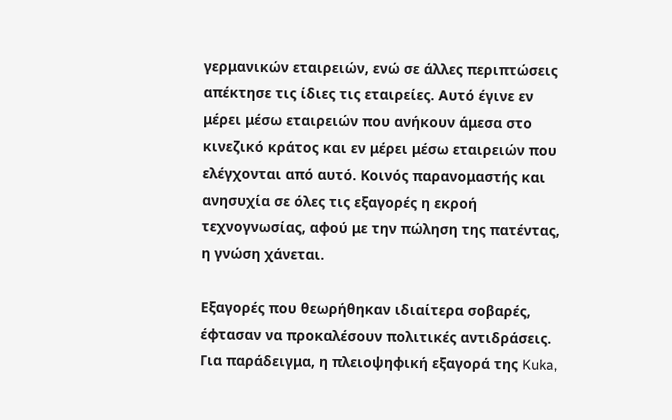γερμανικών εταιρειών, ενώ σε άλλες περιπτώσεις απέκτησε τις ίδιες τις εταιρείες. Αυτό έγινε εν μέρει μέσω εταιρειών που ανήκουν άμεσα στο κινεζικό κράτος και εν μέρει μέσω εταιρειών που ελέγχονται από αυτό. Κοινός παρανομαστής και ανησυχία σε όλες τις εξαγορές η εκροή τεχνογνωσίας, αφού με την πώληση της πατέντας, η γνώση χάνεται.

Εξαγορές που θεωρήθηκαν ιδιαίτερα σοβαρές, έφτασαν να προκαλέσουν πολιτικές αντιδράσεις. Για παράδειγμα, η πλειοψηφική εξαγορά της Kuka,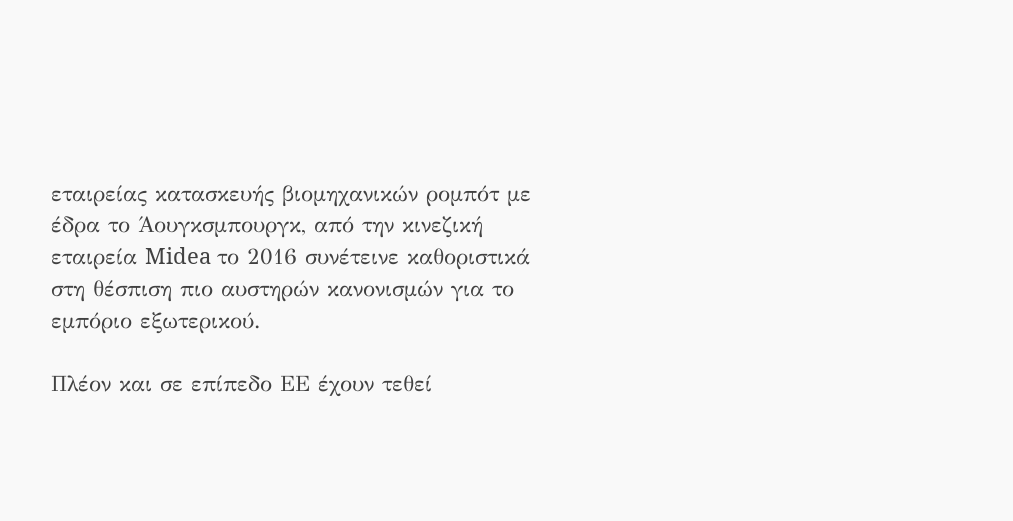εταιρείας κατασκευής βιομηχανικών ρομπότ με έδρα το Άουγκσμπουργκ, από την κινεζική εταιρεία Midea το 2016 συνέτεινε καθοριστικά στη θέσπιση πιο αυστηρών κανονισμών για το εμπόριο εξωτερικού.

Πλέον και σε επίπεδο ΕΕ έχουν τεθεί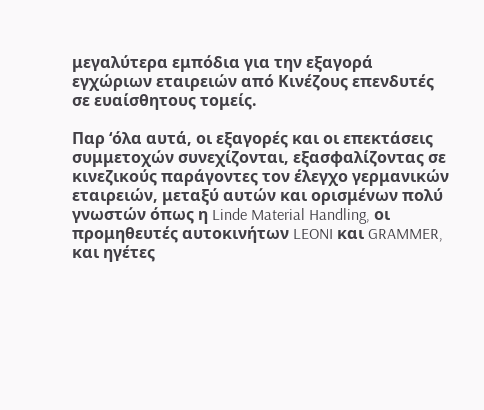μεγαλύτερα εμπόδια για την εξαγορά εγχώριων εταιρειών από Κινέζους επενδυτές σε ευαίσθητους τομείς.

Παρ ‘όλα αυτά, οι εξαγορές και οι επεκτάσεις συμμετοχών συνεχίζονται, εξασφαλίζοντας σε κινεζικούς παράγοντες τον έλεγχο γερμανικών εταιρειών, μεταξύ αυτών και ορισμένων πολύ γνωστών όπως η Linde Material Handling, οι προμηθευτές αυτοκινήτων LEONI και GRAMMER, και ηγέτες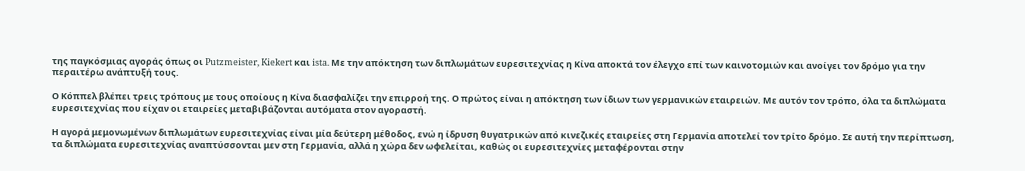της παγκόσμιας αγοράς όπως οι Putzmeister, Kiekert και ista. Με την απόκτηση των διπλωμάτων ευρεσιτεχνίας η Κίνα αποκτά τον έλεγχο επί των καινοτομιών και ανοίγει τον δρόμο για την περαιτέρω ανάπτυξή τους.

Ο Κόππελ βλέπει τρεις τρόπους με τους οποίους η Κίνα διασφαλίζει την επιρροή της. Ο πρώτος είναι η απόκτηση των ίδιων των γερμανικών εταιρειών. Με αυτόν τον τρόπο, όλα τα διπλώματα ευρεσιτεχνίας που είχαν οι εταιρείες μεταβιβάζονται αυτόματα στον αγοραστή.

Η αγορά μεμονωμένων διπλωμάτων ευρεσιτεχνίας είναι μία δεύτερη μέθοδος, ενώ η ίδρυση θυγατρικών από κινεζικές εταιρείες στη Γερμανία αποτελεί τον τρίτο δρόμο. Σε αυτή την περίπτωση, τα διπλώματα ευρεσιτεχνίας αναπτύσσονται μεν στη Γερμανία, αλλά η χώρα δεν ωφελείται, καθώς οι ευρεσιτεχνίες μεταφέρονται στην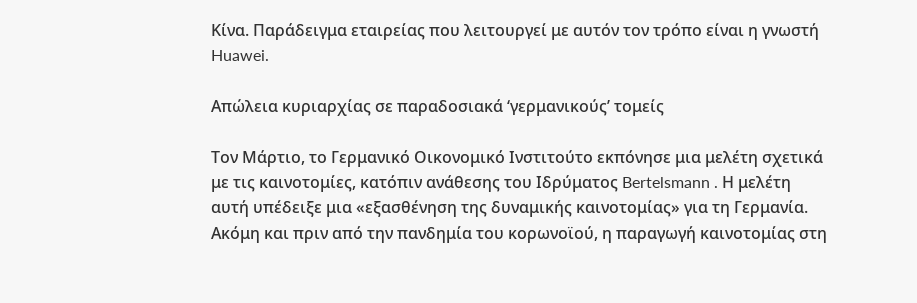Κίνα. Παράδειγμα εταιρείας που λειτουργεί με αυτόν τον τρόπο είναι η γνωστή Huawei.

Απώλεια κυριαρχίας σε παραδοσιακά ‘γερμανικούς’ τομείς

Τον Μάρτιο, το Γερμανικό Οικονομικό Ινστιτούτο εκπόνησε μια μελέτη σχετικά με τις καινοτομίες, κατόπιν ανάθεσης του Ιδρύματος Bertelsmann . Η μελέτη αυτή υπέδειξε μια «εξασθένηση της δυναμικής καινοτομίας» για τη Γερμανία.
Ακόμη και πριν από την πανδημία του κορωνοϊού, η παραγωγή καινοτομίας στη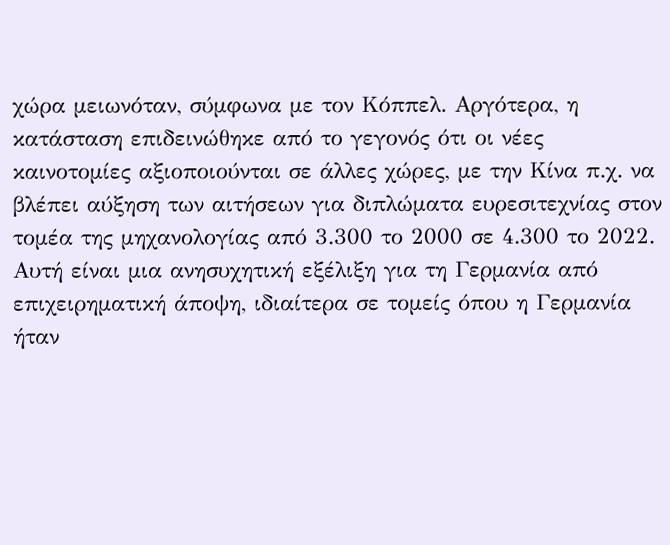χώρα μειωνόταν, σύμφωνα με τον Κόππελ. Αργότερα, η κατάσταση επιδεινώθηκε από το γεγονός ότι οι νέες καινοτομίες αξιοποιούνται σε άλλες χώρες, με την Κίνα π.χ. να βλέπει αύξηση των αιτήσεων για διπλώματα ευρεσιτεχνίας στον τομέα της μηχανολογίας από 3.300 το 2000 σε 4.300 το 2022. Αυτή είναι μια ανησυχητική εξέλιξη για τη Γερμανία από επιχειρηματική άποψη, ιδιαίτερα σε τομείς όπου η Γερμανία ήταν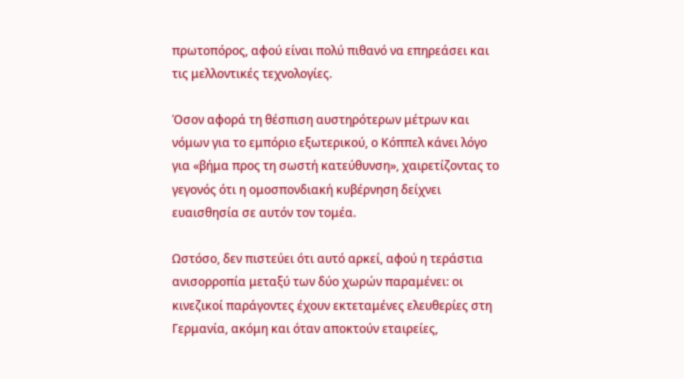πρωτοπόρος, αφού είναι πολύ πιθανό να επηρεάσει και τις μελλοντικές τεχνολογίες.

Όσον αφορά τη θέσπιση αυστηρότερων μέτρων και νόμων για το εμπόριο εξωτερικού, ο Κόππελ κάνει λόγο για «βήμα προς τη σωστή κατεύθυνση», χαιρετίζοντας το γεγονός ότι η ομοσπονδιακή κυβέρνηση δείχνει ευαισθησία σε αυτόν τον τομέα.

Ωστόσο, δεν πιστεύει ότι αυτό αρκεί, αφού η τεράστια ανισορροπία μεταξύ των δύο χωρών παραμένει: οι κινεζικοί παράγοντες έχουν εκτεταμένες ελευθερίες στη Γερμανία, ακόμη και όταν αποκτούν εταιρείες,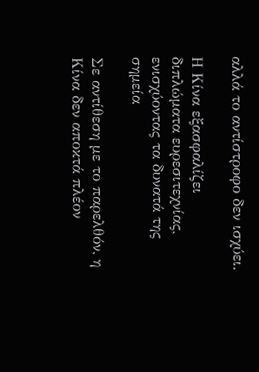αλλά το αντίστροφο δεν ισχύει.

Η Κίνα εξασφαλίζει διπλώματα ευρεσιτεχνίας, ενισχύοντας τα δυνατά της σημεία

Σε αντίθεση με το παρελθόν, η Κίνα δεν αποκτά πλέον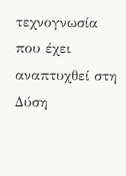τεχνογνωσία που έχει αναπτυχθεί στη Δύση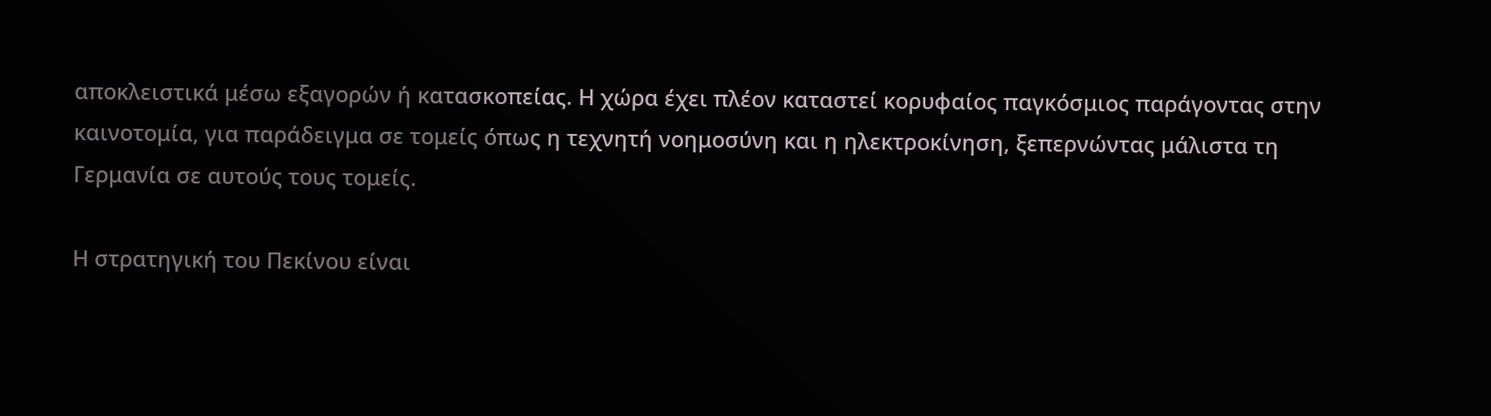αποκλειστικά μέσω εξαγορών ή κατασκοπείας. Η χώρα έχει πλέον καταστεί κορυφαίος παγκόσμιος παράγοντας στην καινοτομία, για παράδειγμα σε τομείς όπως η τεχνητή νοημοσύνη και η ηλεκτροκίνηση, ξεπερνώντας μάλιστα τη Γερμανία σε αυτούς τους τομείς.

Η στρατηγική του Πεκίνου είναι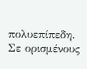πολυεπίπεδη. Σε ορισμένους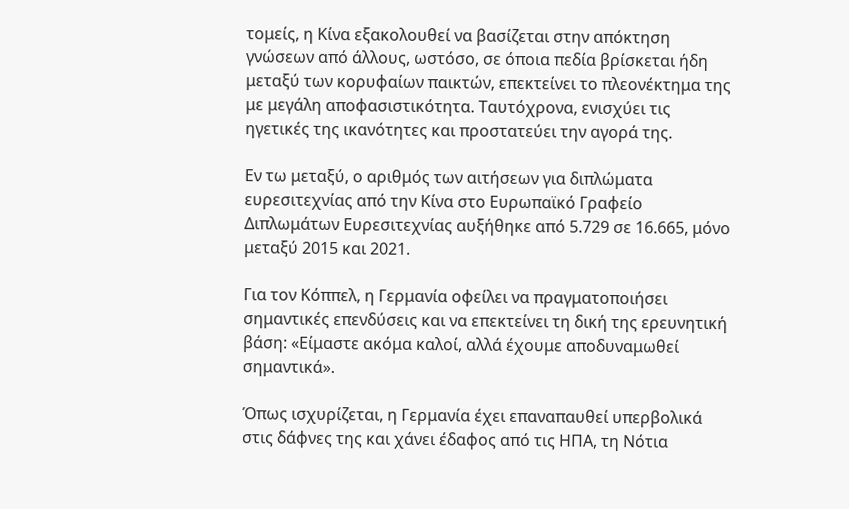τομείς, η Κίνα εξακολουθεί να βασίζεται στην απόκτηση γνώσεων από άλλους, ωστόσο, σε όποια πεδία βρίσκεται ήδη μεταξύ των κορυφαίων παικτών, επεκτείνει το πλεονέκτημα της με μεγάλη αποφασιστικότητα. Ταυτόχρονα, ενισχύει τις ηγετικές της ικανότητες και προστατεύει την αγορά της.

Εν τω μεταξύ, ο αριθμός των αιτήσεων για διπλώματα ευρεσιτεχνίας από την Κίνα στο Ευρωπαϊκό Γραφείο Διπλωμάτων Ευρεσιτεχνίας αυξήθηκε από 5.729 σε 16.665, μόνο μεταξύ 2015 και 2021.

Για τον Κόππελ, η Γερμανία οφείλει να πραγματοποιήσει σημαντικές επενδύσεις και να επεκτείνει τη δική της ερευνητική βάση: «Είμαστε ακόμα καλοί, αλλά έχουμε αποδυναμωθεί σημαντικά».

Όπως ισχυρίζεται, η Γερμανία έχει επαναπαυθεί υπερβολικά στις δάφνες της και χάνει έδαφος από τις ΗΠΑ, τη Νότια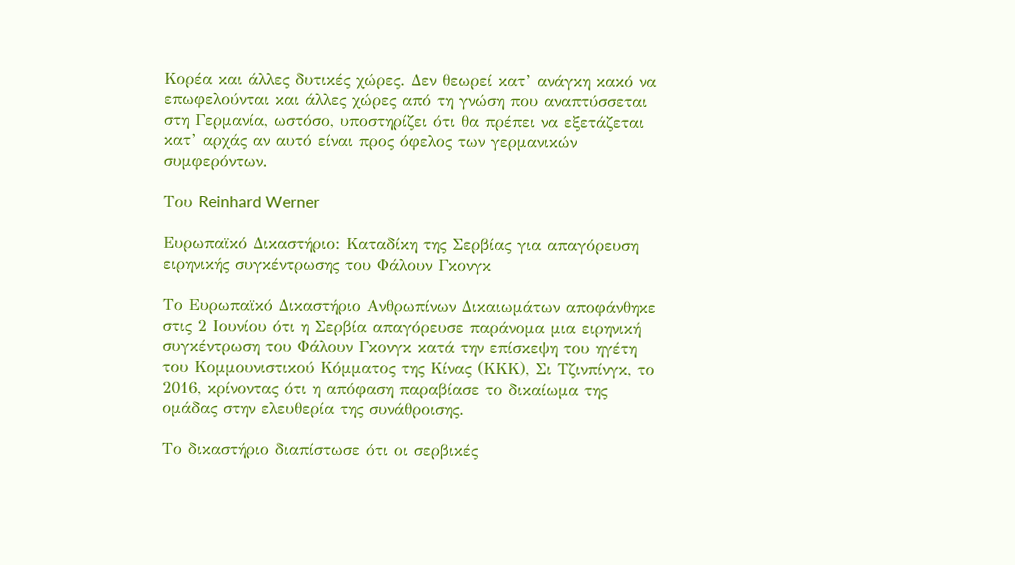Κορέα και άλλες δυτικές χώρες. Δεν θεωρεί κατ’ ανάγκη κακό να επωφελούνται και άλλες χώρες από τη γνώση που αναπτύσσεται στη Γερμανία, ωστόσο, υποστηρίζει ότι θα πρέπει να εξετάζεται κατ’ αρχάς αν αυτό είναι προς όφελος των γερμανικών συμφερόντων.

Του Reinhard Werner

Ευρωπαϊκό Δικαστήριο: Καταδίκη της Σερβίας για απαγόρευση ειρηνικής συγκέντρωσης του Φάλουν Γκονγκ

Το Ευρωπαϊκό Δικαστήριο Ανθρωπίνων Δικαιωμάτων αποφάνθηκε στις 2 Ιουνίου ότι η Σερβία απαγόρευσε παράνομα μια ειρηνική συγκέντρωση του Φάλουν Γκονγκ κατά την επίσκεψη του ηγέτη του Κομμουνιστικού Κόμματος της Κίνας (ΚΚΚ), Σι Τζινπίνγκ, το 2016, κρίνοντας ότι η απόφαση παραβίασε το δικαίωμα της ομάδας στην ελευθερία της συνάθροισης.

Το δικαστήριο διαπίστωσε ότι οι σερβικές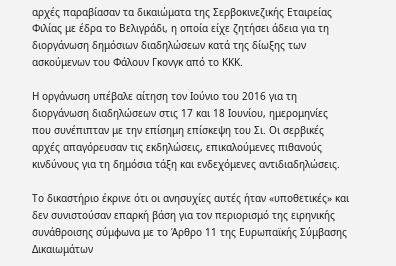αρχές παραβίασαν τα δικαιώματα της Σερβοκινεζικής Εταιρείας Φιλίας με έδρα το Βελιγράδι, η οποία είχε ζητήσει άδεια για τη διοργάνωση δημόσιων διαδηλώσεων κατά της δίωξης των ασκούμενων του Φάλουν Γκονγκ από το ΚΚΚ.

Η οργάνωση υπέβαλε αίτηση τον Ιούνιο του 2016 για τη διοργάνωση διαδηλώσεων στις 17 και 18 Ιουνίου, ημερομηνίες που συνέπιπταν με την επίσημη επίσκεψη του Σι. Οι σερβικές αρχές απαγόρευσαν τις εκδηλώσεις, επικαλούμενες πιθανούς κινδύνους για τη δημόσια τάξη και ενδεχόμενες αντιδιαδηλώσεις.

Το δικαστήριο έκρινε ότι οι ανησυχίες αυτές ήταν «υποθετικές» και δεν συνιστούσαν επαρκή βάση για τον περιορισμό της ειρηνικής συνάθροισης σύμφωνα με το Άρθρο 11 της Ευρωπαϊκής Σύμβασης Δικαιωμάτων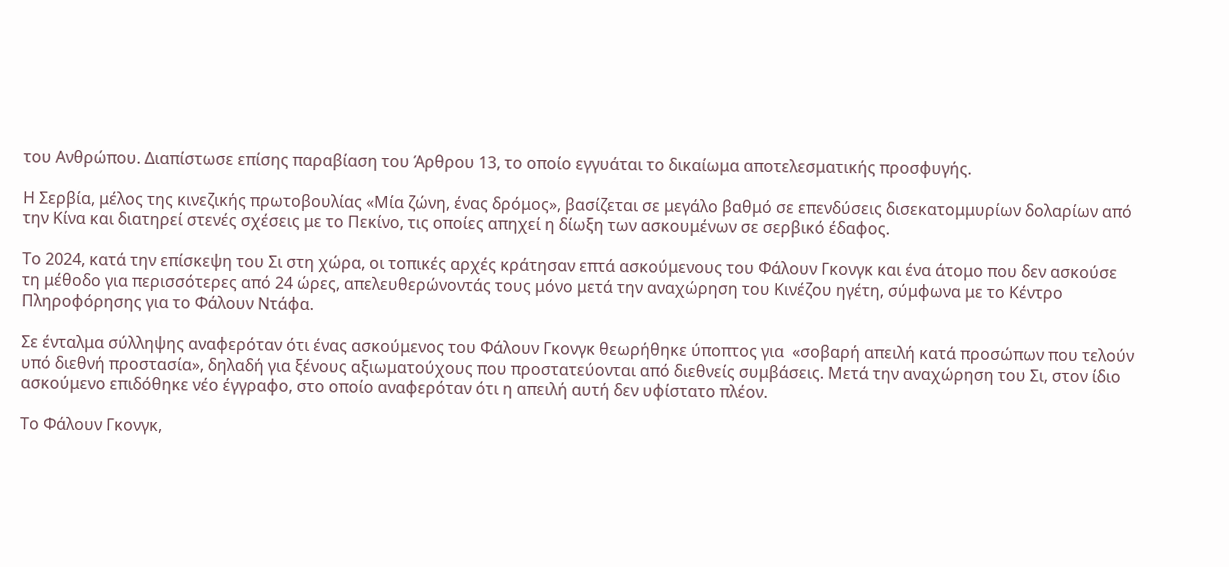του Ανθρώπου. Διαπίστωσε επίσης παραβίαση του Άρθρου 13, το οποίο εγγυάται το δικαίωμα αποτελεσματικής προσφυγής.

Η Σερβία, μέλος της κινεζικής πρωτοβουλίας «Μία ζώνη, ένας δρόμος», βασίζεται σε μεγάλο βαθμό σε επενδύσεις δισεκατομμυρίων δολαρίων από την Κίνα και διατηρεί στενές σχέσεις με το Πεκίνο, τις οποίες απηχεί η δίωξη των ασκουμένων σε σερβικό έδαφος.

Το 2024, κατά την επίσκεψη του Σι στη χώρα, οι τοπικές αρχές κράτησαν επτά ασκούμενους του Φάλουν Γκονγκ και ένα άτομο που δεν ασκούσε τη μέθοδο για περισσότερες από 24 ώρες, απελευθερώνοντάς τους μόνο μετά την αναχώρηση του Κινέζου ηγέτη, σύμφωνα με το Κέντρο Πληροφόρησης για το Φάλουν Ντάφα.

Σε ένταλμα σύλληψης αναφερόταν ότι ένας ασκούμενος του Φάλουν Γκονγκ θεωρήθηκε ύποπτος για  «σοβαρή απειλή κατά προσώπων που τελούν υπό διεθνή προστασία», δηλαδή για ξένους αξιωματούχους που προστατεύονται από διεθνείς συμβάσεις. Μετά την αναχώρηση του Σι, στον ίδιο ασκούμενο επιδόθηκε νέο έγγραφο, στο οποίο αναφερόταν ότι η απειλή αυτή δεν υφίστατο πλέον.

Το Φάλουν Γκονγκ,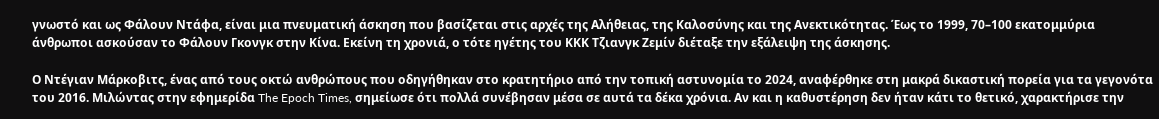γνωστό και ως Φάλουν Ντάφα, είναι μια πνευματική άσκηση που βασίζεται στις αρχές της Αλήθειας, της Καλοσύνης και της Ανεκτικότητας. Έως το 1999, 70–100 εκατομμύρια άνθρωποι ασκούσαν το Φάλουν Γκονγκ στην Κίνα. Εκείνη τη χρονιά, ο τότε ηγέτης του ΚΚΚ Τζιανγκ Ζεμίν διέταξε την εξάλειψη της άσκησης.

Ο Ντέγιαν Μάρκοβιτς, ένας από τους οκτώ ανθρώπους που οδηγήθηκαν στο κρατητήριο από την τοπική αστυνομία το 2024, αναφέρθηκε στη μακρά δικαστική πορεία για τα γεγονότα του 2016. Μιλώντας στην εφημερίδα The Epoch Times, σημείωσε ότι πολλά συνέβησαν μέσα σε αυτά τα δέκα χρόνια. Αν και η καθυστέρηση δεν ήταν κάτι το θετικό, χαρακτήρισε την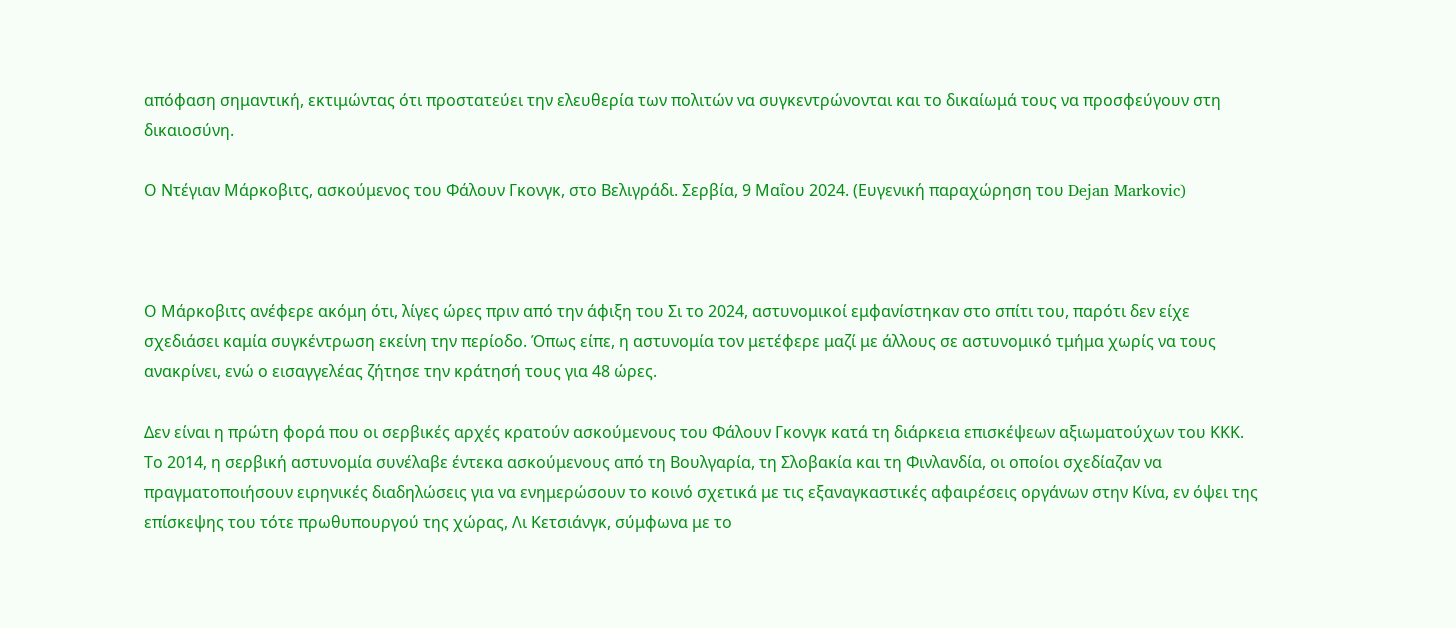απόφαση σημαντική, εκτιμώντας ότι προστατεύει την ελευθερία των πολιτών να συγκεντρώνονται και το δικαίωμά τους να προσφεύγουν στη δικαιοσύνη.

Ο Ντέγιαν Μάρκοβιτς, ασκούμενος του Φάλουν Γκονγκ, στο Βελιγράδι. Σερβία, 9 Μαΐου 2024. (Ευγενική παραχώρηση του Dejan Markovic)



Ο Μάρκοβιτς ανέφερε ακόμη ότι, λίγες ώρες πριν από την άφιξη του Σι το 2024, αστυνομικοί εμφανίστηκαν στο σπίτι του, παρότι δεν είχε σχεδιάσει καμία συγκέντρωση εκείνη την περίοδο. Όπως είπε, η αστυνομία τον μετέφερε μαζί με άλλους σε αστυνομικό τμήμα χωρίς να τους ανακρίνει, ενώ ο εισαγγελέας ζήτησε την κράτησή τους για 48 ώρες.

Δεν είναι η πρώτη φορά που οι σερβικές αρχές κρατούν ασκούμενους του Φάλουν Γκονγκ κατά τη διάρκεια επισκέψεων αξιωματούχων του ΚΚΚ. Το 2014, η σερβική αστυνομία συνέλαβε έντεκα ασκούμενους από τη Βουλγαρία, τη Σλοβακία και τη Φινλανδία, οι οποίοι σχεδίαζαν να πραγματοποιήσουν ειρηνικές διαδηλώσεις για να ενημερώσουν το κοινό σχετικά με τις εξαναγκαστικές αφαιρέσεις οργάνων στην Κίνα, εν όψει της επίσκεψης του τότε πρωθυπουργού της χώρας, Λι Κετσιάνγκ, σύμφωνα με το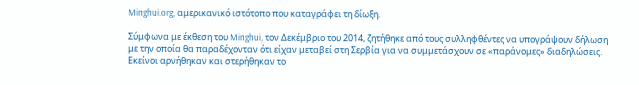Minghui.org, αμερικανικό ιστότοπο που καταγράφει τη δίωξη.

Σύμφωνα με έκθεση του Minghui, τον Δεκέμβριο του 2014, ζητήθηκε από τους συλληφθέντες να υπογράψουν δήλωση με την οποία θα παραδέχονταν ότι είχαν μεταβεί στη Σερβία για να συμμετάσχουν σε «παράνομες» διαδηλώσεις. Εκείνοι αρνήθηκαν και στερήθηκαν το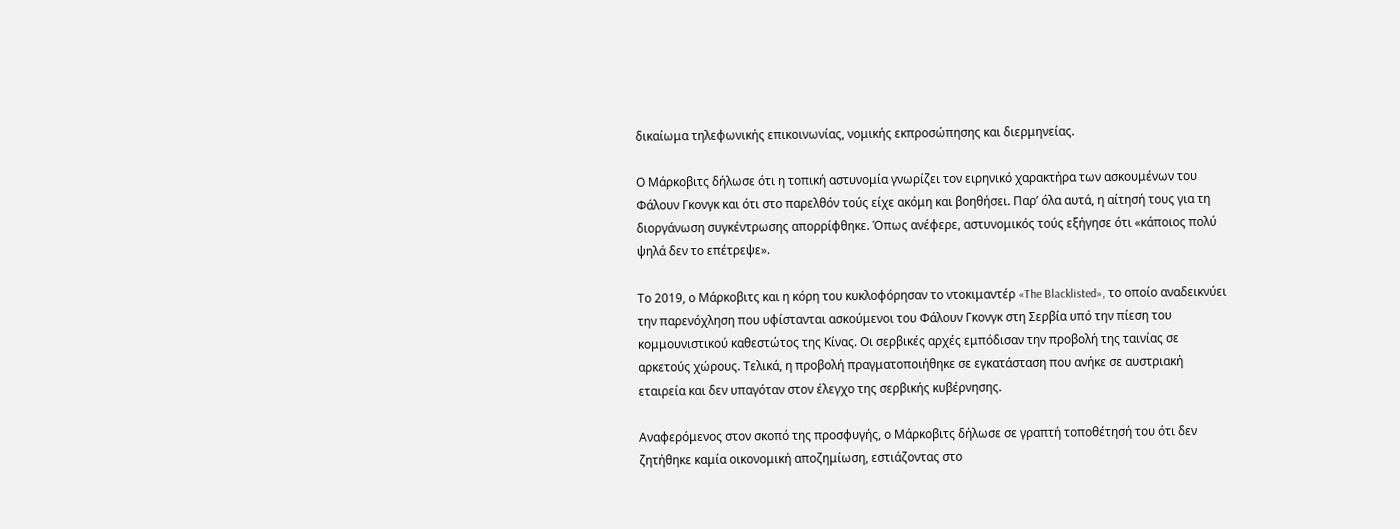δικαίωμα τηλεφωνικής επικοινωνίας, νομικής εκπροσώπησης και διερμηνείας.

Ο Μάρκοβιτς δήλωσε ότι η τοπική αστυνομία γνωρίζει τον ειρηνικό χαρακτήρα των ασκουμένων του Φάλουν Γκονγκ και ότι στο παρελθόν τούς είχε ακόμη και βοηθήσει. Παρ’ όλα αυτά, η αίτησή τους για τη διοργάνωση συγκέντρωσης απορρίφθηκε. Όπως ανέφερε, αστυνομικός τούς εξήγησε ότι «κάποιος πολύ ψηλά δεν το επέτρεψε».

Το 2019, ο Μάρκοβιτς και η κόρη του κυκλοφόρησαν το ντοκιμαντέρ «The Blacklisted», το οποίο αναδεικνύει την παρενόχληση που υφίστανται ασκούμενοι του Φάλουν Γκονγκ στη Σερβία υπό την πίεση του κομμουνιστικού καθεστώτος της Κίνας. Οι σερβικές αρχές εμπόδισαν την προβολή της ταινίας σε αρκετούς χώρους. Τελικά, η προβολή πραγματοποιήθηκε σε εγκατάσταση που ανήκε σε αυστριακή εταιρεία και δεν υπαγόταν στον έλεγχο της σερβικής κυβέρνησης.

Αναφερόμενος στον σκοπό της προσφυγής, ο Μάρκοβιτς δήλωσε σε γραπτή τοποθέτησή του ότι δεν ζητήθηκε καμία οικονομική αποζημίωση, εστιάζοντας στο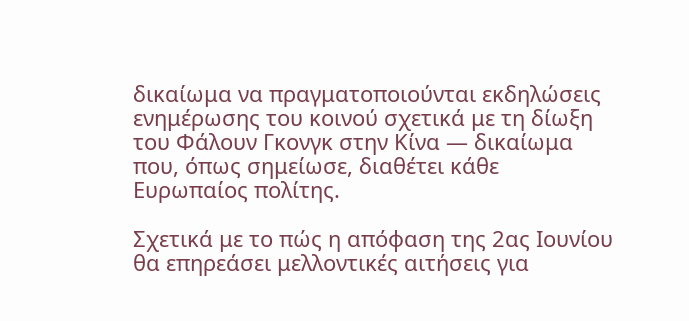δικαίωμα να πραγματοποιούνται εκδηλώσεις ενημέρωσης του κοινού σχετικά με τη δίωξη του Φάλουν Γκονγκ στην Κίνα — δικαίωμα που, όπως σημείωσε, διαθέτει κάθε Ευρωπαίος πολίτης.

Σχετικά με το πώς η απόφαση της 2ας Ιουνίου θα επηρεάσει μελλοντικές αιτήσεις για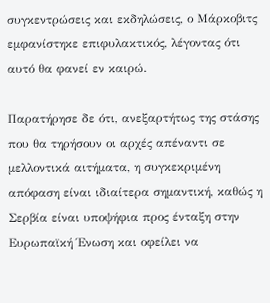συγκεντρώσεις και εκδηλώσεις, ο Μάρκοβιτς εμφανίστηκε επιφυλακτικός, λέγοντας ότι αυτό θα φανεί εν καιρώ.

Παρατήρησε δε ότι, ανεξαρτήτως της στάσης που θα τηρήσουν οι αρχές απέναντι σε μελλοντικά αιτήματα, η συγκεκριμένη απόφαση είναι ιδιαίτερα σημαντική, καθώς η Σερβία είναι υποψήφια προς ένταξη στην Ευρωπαϊκή Ένωση και οφείλει να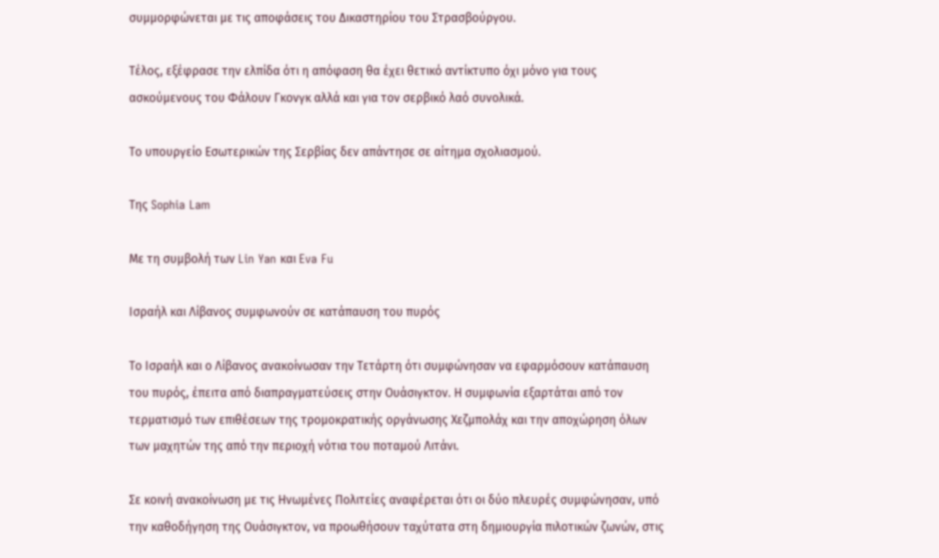συμμορφώνεται με τις αποφάσεις του Δικαστηρίου του Στρασβούργου.

Τέλος, εξέφρασε την ελπίδα ότι η απόφαση θα έχει θετικό αντίκτυπο όχι μόνο για τους ασκούμενους του Φάλουν Γκονγκ αλλά και για τον σερβικό λαό συνολικά.

Το υπουργείο Εσωτερικών της Σερβίας δεν απάντησε σε αίτημα σχολιασμού.

Της Sophia Lam

Με τη συμβολή των Lin Yan και Eva Fu

Ισραήλ και Λίβανος συμφωνούν σε κατάπαυση του πυρός

Το Ισραήλ και ο Λίβανος ανακοίνωσαν την Τετάρτη ότι συμφώνησαν να εφαρμόσουν κατάπαυση του πυρός, έπειτα από διαπραγματεύσεις στην Ουάσιγκτον. Η συμφωνία εξαρτάται από τον τερματισμό των επιθέσεων της τρομοκρατικής οργάνωσης Χεζμπολάχ και την αποχώρηση όλων των μαχητών της από την περιοχή νότια του ποταμού Λιτάνι.

Σε κοινή ανακοίνωση με τις Ηνωμένες Πολιτείες αναφέρεται ότι οι δύο πλευρές συμφώνησαν, υπό την καθοδήγηση της Ουάσιγκτον, να προωθήσουν ταχύτατα στη δημιουργία πιλοτικών ζωνών, στις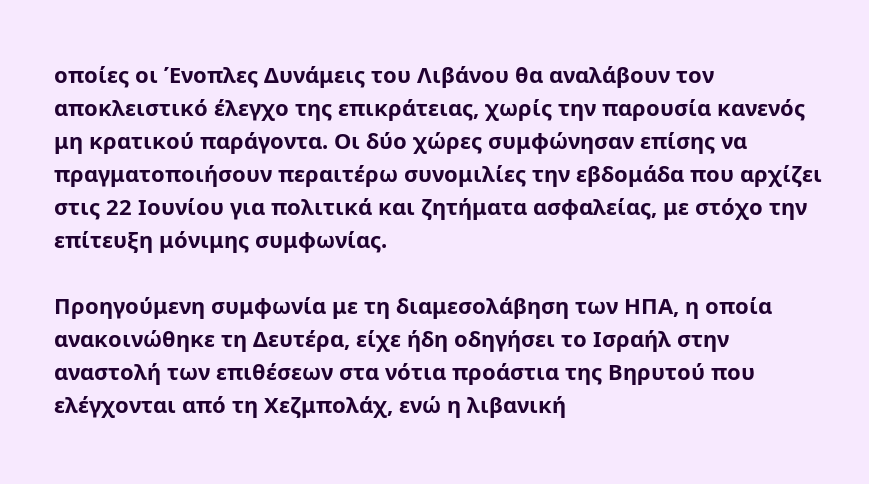οποίες οι Ένοπλες Δυνάμεις του Λιβάνου θα αναλάβουν τον αποκλειστικό έλεγχο της επικράτειας, χωρίς την παρουσία κανενός μη κρατικού παράγοντα. Οι δύο χώρες συμφώνησαν επίσης να πραγματοποιήσουν περαιτέρω συνομιλίες την εβδομάδα που αρχίζει στις 22 Ιουνίου για πολιτικά και ζητήματα ασφαλείας, με στόχο την επίτευξη μόνιμης συμφωνίας.

Προηγούμενη συμφωνία με τη διαμεσολάβηση των ΗΠΑ, η οποία ανακοινώθηκε τη Δευτέρα, είχε ήδη οδηγήσει το Ισραήλ στην αναστολή των επιθέσεων στα νότια προάστια της Βηρυτού που ελέγχονται από τη Χεζμπολάχ, ενώ η λιβανική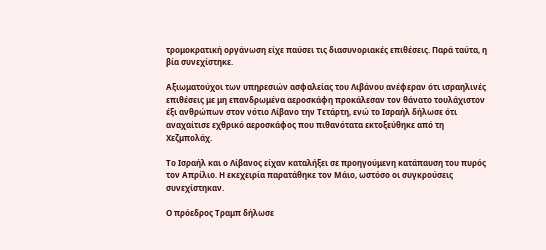τρομοκρατική οργάνωση είχε παύσει τις διασυνοριακές επιθέσεις. Παρά ταύτα, η βία συνεχίστηκε.

Αξιωματούχοι των υπηρεσιών ασφαλείας του Λιβάνου ανέφεραν ότι ισραηλινές επιθέσεις με μη επανδρωμένα αεροσκάφη προκάλεσαν τον θάνατο τουλάχιστον έξι ανθρώπων στον νότιο Λίβανο την Τετάρτη, ενώ το Ισραήλ δήλωσε ότι αναχαίτισε εχθρικό αεροσκάφος που πιθανότατα εκτοξεύθηκε από τη Χεζμπολάχ.

Το Ισραήλ και ο Λίβανος είχαν καταλήξει σε προηγούμενη κατάπαυση του πυρός τον Απρίλιο. Η εκεχειρία παρατάθηκε τον Μάιο, ωστόσο οι συγκρούσεις συνεχίστηκαν.

Ο πρόεδρος Τραμπ δήλωσε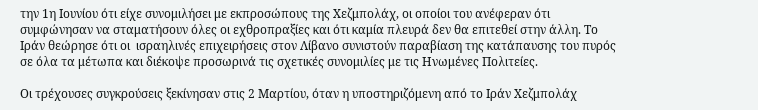την 1η Ιουνίου ότι είχε συνομιλήσει με εκπροσώπους της Χεζμπολάχ, οι οποίοι του ανέφεραν ότι συμφώνησαν να σταματήσουν όλες οι εχθροπραξίες και ότι καμία πλευρά δεν θα επιτεθεί στην άλλη. Το Ιράν θεώρησε ότι οι  ισραηλινές επιχειρήσεις στον Λίβανο συνιστούν παραβίαση της κατάπαυσης του πυρός σε όλα τα μέτωπα και διέκοψε προσωρινά τις σχετικές συνομιλίες με τις Ηνωμένες Πολιτείες.

Οι τρέχουσες συγκρούσεις ξεκίνησαν στις 2 Μαρτίου, όταν η υποστηριζόμενη από το Ιράν Χεζμπολάχ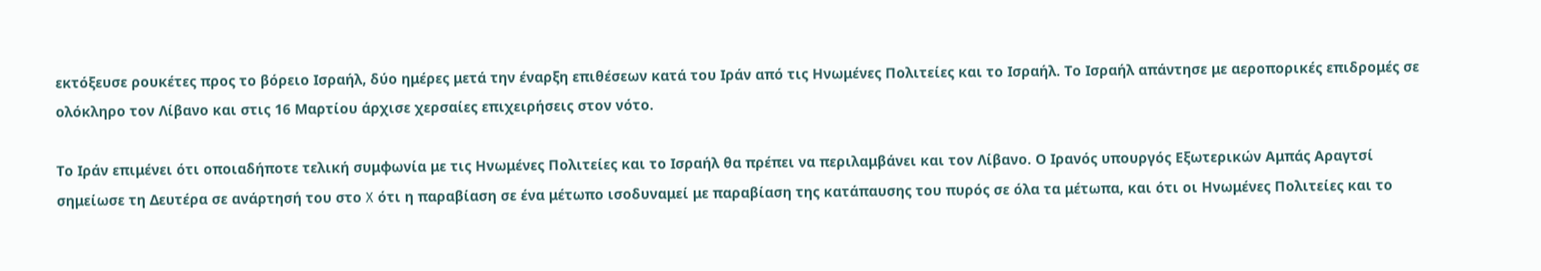εκτόξευσε ρουκέτες προς το βόρειο Ισραήλ, δύο ημέρες μετά την έναρξη επιθέσεων κατά του Ιράν από τις Ηνωμένες Πολιτείες και το Ισραήλ. Το Ισραήλ απάντησε με αεροπορικές επιδρομές σε ολόκληρο τον Λίβανο και στις 16 Μαρτίου άρχισε χερσαίες επιχειρήσεις στον νότο.

Το Ιράν επιμένει ότι οποιαδήποτε τελική συμφωνία με τις Ηνωμένες Πολιτείες και το Ισραήλ θα πρέπει να περιλαμβάνει και τον Λίβανο. Ο Ιρανός υπουργός Εξωτερικών Αμπάς Αραγτσί σημείωσε τη Δευτέρα σε ανάρτησή του στο X ότι η παραβίαση σε ένα μέτωπο ισοδυναμεί με παραβίαση της κατάπαυσης του πυρός σε όλα τα μέτωπα, και ότι οι Ηνωμένες Πολιτείες και το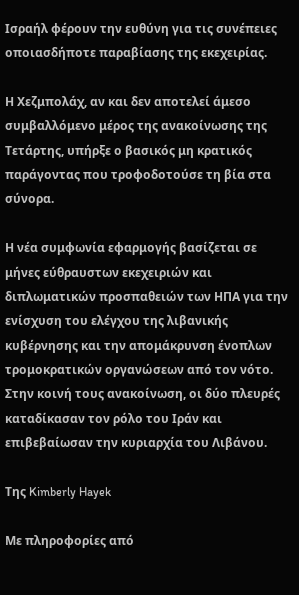Ισραήλ φέρουν την ευθύνη για τις συνέπειες οποιασδήποτε παραβίασης της εκεχειρίας.

Η Χεζμπολάχ, αν και δεν αποτελεί άμεσο συμβαλλόμενο μέρος της ανακοίνωσης της Τετάρτης, υπήρξε ο βασικός μη κρατικός παράγοντας που τροφοδοτούσε τη βία στα σύνορα.

Η νέα συμφωνία εφαρμογής βασίζεται σε μήνες εύθραυστων εκεχειριών και διπλωματικών προσπαθειών των ΗΠΑ για την ενίσχυση του ελέγχου της λιβανικής κυβέρνησης και την απομάκρυνση ένοπλων τρομοκρατικών οργανώσεων από τον νότο. Στην κοινή τους ανακοίνωση, οι δύο πλευρές καταδίκασαν τον ρόλο του Ιράν και επιβεβαίωσαν την κυριαρχία του Λιβάνου.

Της Kimberly Hayek

Με πληροφορίες από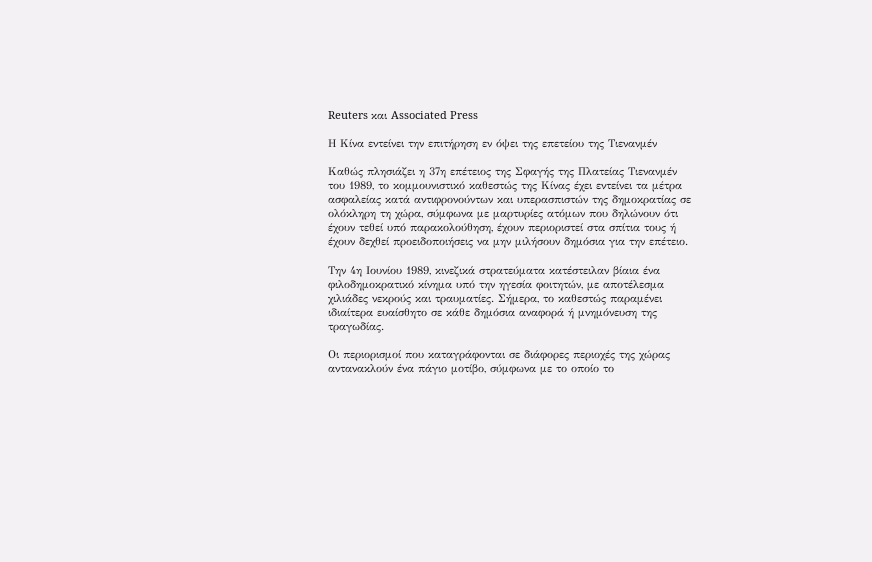Reuters και Associated Press

Η Κίνα εντείνει την επιτήρηση εν όψει της επετείου της Τιενανμέν

Καθώς πλησιάζει η 37η επέτειος της Σφαγής της Πλατείας Τιενανμέν του 1989, το κομμουνιστικό καθεστώς της Κίνας έχει εντείνει τα μέτρα ασφαλείας κατά αντιφρονούντων και υπερασπιστών της δημοκρατίας σε ολόκληρη τη χώρα, σύμφωνα με μαρτυρίες ατόμων που δηλώνουν ότι έχουν τεθεί υπό παρακολούθηση, έχουν περιοριστεί στα σπίτια τους ή έχουν δεχθεί προειδοποιήσεις να μην μιλήσουν δημόσια για την επέτειο.

Την 4η Ιουνίου 1989, κινεζικά στρατεύματα κατέστειλαν βίαια ένα φιλοδημοκρατικό κίνημα υπό την ηγεσία φοιτητών, με αποτέλεσμα χιλιάδες νεκρούς και τραυματίες. Σήμερα, το καθεστώς παραμένει ιδιαίτερα ευαίσθητο σε κάθε δημόσια αναφορά ή μνημόνευση της τραγωδίας.

Οι περιορισμοί που καταγράφονται σε διάφορες περιοχές της χώρας αντανακλούν ένα πάγιο μοτίβο, σύμφωνα με το οποίο το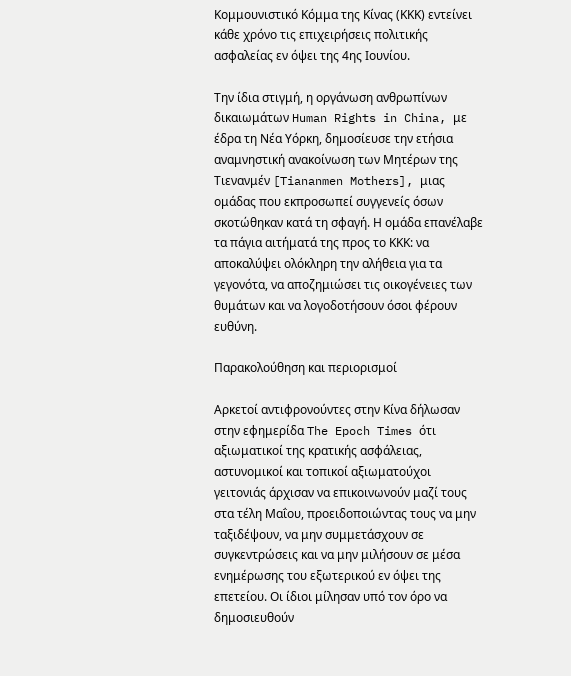Κομμουνιστικό Κόμμα της Κίνας (ΚΚΚ) εντείνει κάθε χρόνο τις επιχειρήσεις πολιτικής ασφαλείας εν όψει της 4ης Ιουνίου.

Την ίδια στιγμή, η οργάνωση ανθρωπίνων δικαιωμάτων Human Rights in China, με έδρα τη Νέα Υόρκη, δημοσίευσε την ετήσια αναμνηστική ανακοίνωση των Μητέρων της Τιενανμέν [Tiananmen Mothers], μιας ομάδας που εκπροσωπεί συγγενείς όσων σκοτώθηκαν κατά τη σφαγή. Η ομάδα επανέλαβε τα πάγια αιτήματά της προς το ΚΚΚ: να αποκαλύψει ολόκληρη την αλήθεια για τα γεγονότα, να αποζημιώσει τις οικογένειες των θυμάτων και να λογοδοτήσουν όσοι φέρουν ευθύνη.

Παρακολούθηση και περιορισμοί

Αρκετοί αντιφρονούντες στην Κίνα δήλωσαν στην εφημερίδα The Epoch Times ότι αξιωματικοί της κρατικής ασφάλειας, αστυνομικοί και τοπικοί αξιωματούχοι γειτονιάς άρχισαν να επικοινωνούν μαζί τους στα τέλη Μαΐου, προειδοποιώντας τους να μην ταξιδέψουν, να μην συμμετάσχουν σε συγκεντρώσεις και να μην μιλήσουν σε μέσα ενημέρωσης του εξωτερικού εν όψει της επετείου. Οι ίδιοι μίλησαν υπό τον όρο να δημοσιευθούν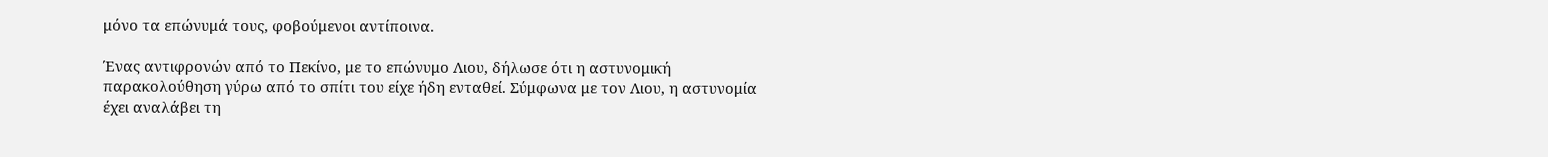μόνο τα επώνυμά τους, φοβούμενοι αντίποινα.

Ένας αντιφρονών από το Πεκίνο, με το επώνυμο Λιου, δήλωσε ότι η αστυνομική παρακολούθηση γύρω από το σπίτι του είχε ήδη ενταθεί. Σύμφωνα με τον Λιου, η αστυνομία έχει αναλάβει τη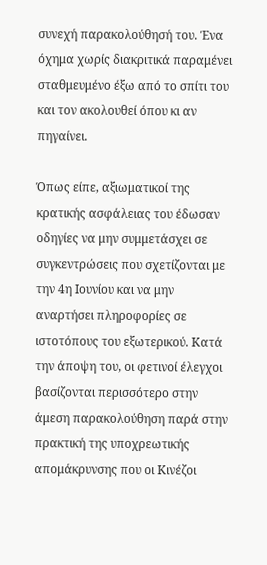συνεχή παρακολούθησή του. Ένα όχημα χωρίς διακριτικά παραμένει σταθμευμένο έξω από το σπίτι του και τον ακολουθεί όπου κι αν πηγαίνει.

Όπως είπε, αξιωματικοί της κρατικής ασφάλειας του έδωσαν οδηγίες να μην συμμετάσχει σε συγκεντρώσεις που σχετίζονται με την 4η Ιουνίου και να μην αναρτήσει πληροφορίες σε ιστοτόπους του εξωτερικού. Κατά την άποψη του, οι φετινοί έλεγχοι βασίζονται περισσότερο στην άμεση παρακολούθηση παρά στην πρακτική της υποχρεωτικής απομάκρυνσης που οι Κινέζοι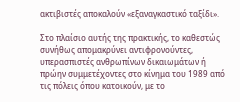ακτιβιστές αποκαλούν «εξαναγκαστικό ταξίδι».

Στο πλαίσιο αυτής της πρακτικής, το καθεστώς συνήθως απομακρύνει αντιφρονούντες, υπερασπιστές ανθρωπίνων δικαιωμάτων ή πρώην συμμετέχοντες στο κίνημα του 1989 από τις πόλεις όπου κατοικούν, με το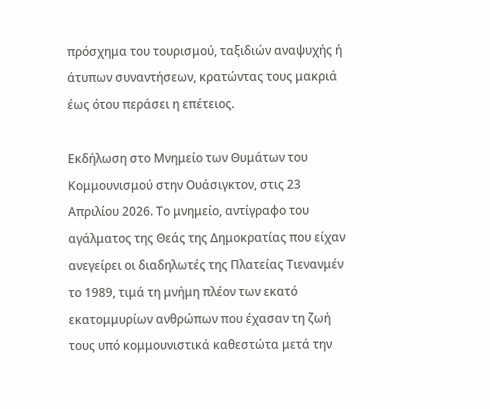πρόσχημα του τουρισμού, ταξιδιών αναψυχής ή άτυπων συναντήσεων, κρατώντας τους μακριά έως ότου περάσει η επέτειος.

Εκδήλωση στο Μνημείο των Θυμάτων του Κομμουνισμού στην Ουάσιγκτον, στις 23 Απριλίου 2026. Το μνημείο, αντίγραφο του αγάλματος της Θεάς της Δημοκρατίας που είχαν ανεγείρει οι διαδηλωτές της Πλατείας Τιενανμέν το 1989, τιμά τη μνήμη πλέον των εκατό εκατομμυρίων ανθρώπων που έχασαν τη ζωή τους υπό κομμουνιστικά καθεστώτα μετά την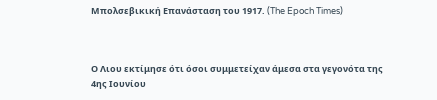Μπολσεβικική Επανάσταση του 1917. (The Epoch Times)



Ο Λιου εκτίμησε ότι όσοι συμμετείχαν άμεσα στα γεγονότα της 4ης Ιουνίου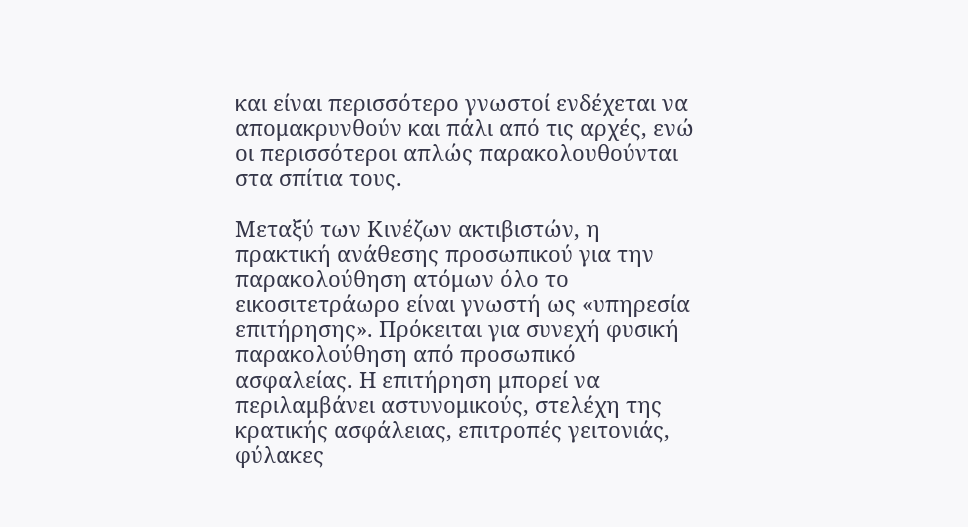και είναι περισσότερο γνωστοί ενδέχεται να απομακρυνθούν και πάλι από τις αρχές, ενώ οι περισσότεροι απλώς παρακολουθούνται στα σπίτια τους.

Μεταξύ των Κινέζων ακτιβιστών, η πρακτική ανάθεσης προσωπικού για την παρακολούθηση ατόμων όλο το εικοσιτετράωρο είναι γνωστή ως «υπηρεσία επιτήρησης». Πρόκειται για συνεχή φυσική παρακολούθηση από προσωπικό ασφαλείας. Η επιτήρηση μπορεί να περιλαμβάνει αστυνομικούς, στελέχη της κρατικής ασφάλειας, επιτροπές γειτονιάς, φύλακες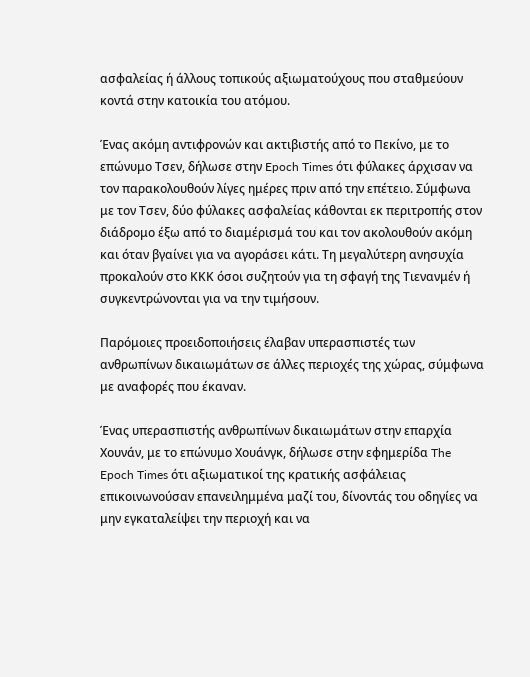ασφαλείας ή άλλους τοπικούς αξιωματούχους που σταθμεύουν κοντά στην κατοικία του ατόμου.

Ένας ακόμη αντιφρονών και ακτιβιστής από το Πεκίνο, με το επώνυμο Τσεν, δήλωσε στην Epoch Times ότι φύλακες άρχισαν να τον παρακολουθούν λίγες ημέρες πριν από την επέτειο. Σύμφωνα με τον Τσεν, δύο φύλακες ασφαλείας κάθονται εκ περιτροπής στον διάδρομο έξω από το διαμέρισμά του και τον ακολουθούν ακόμη και όταν βγαίνει για να αγοράσει κάτι. Τη μεγαλύτερη ανησυχία προκαλούν στο ΚΚΚ όσοι συζητούν για τη σφαγή της Τιενανμέν ή συγκεντρώνονται για να την τιμήσουν.

Παρόμοιες προειδοποιήσεις έλαβαν υπερασπιστές των ανθρωπίνων δικαιωμάτων σε άλλες περιοχές της χώρας, σύμφωνα με αναφορές που έκαναν.

Ένας υπερασπιστής ανθρωπίνων δικαιωμάτων στην επαρχία Χουνάν, με το επώνυμο Χουάνγκ, δήλωσε στην εφημερίδα The Epoch Times ότι αξιωματικοί της κρατικής ασφάλειας επικοινωνούσαν επανειλημμένα μαζί του, δίνοντάς του οδηγίες να μην εγκαταλείψει την περιοχή και να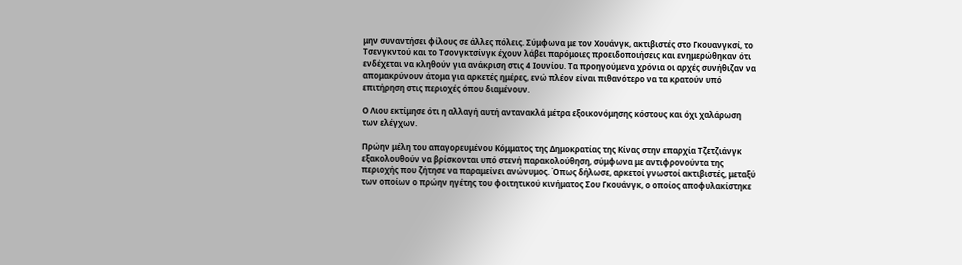μην συναντήσει φίλους σε άλλες πόλεις. Σύμφωνα με τον Χουάνγκ, ακτιβιστές στο Γκουανγκσί, το Τσενγκντού και το Τσονγκτσίνγκ έχουν λάβει παρόμοιες προειδοποιήσεις και ενημερώθηκαν ότι ενδέχεται να κληθούν για ανάκριση στις 4 Ιουνίου. Τα προηγούμενα χρόνια οι αρχές συνήθιζαν να απομακρύνουν άτομα για αρκετές ημέρες, ενώ πλέον είναι πιθανότερο να τα κρατούν υπό επιτήρηση στις περιοχές όπου διαμένουν.

Ο Λιου εκτίμησε ότι η αλλαγή αυτή αντανακλά μέτρα εξοικονόμησης κόστους και όχι χαλάρωση των ελέγχων.

Πρώην μέλη του απαγορευμένου Κόμματος της Δημοκρατίας της Κίνας στην επαρχία Τζετζιάνγκ εξακολουθούν να βρίσκονται υπό στενή παρακολούθηση, σύμφωνα με αντιφρονούντα της περιοχής που ζήτησε να παραμείνει ανώνυμος. Όπως δήλωσε, αρκετοί γνωστοί ακτιβιστές, μεταξύ των οποίων ο πρώην ηγέτης του φοιτητικού κινήματος Σου Γκουάνγκ, ο οποίος αποφυλακίστηκε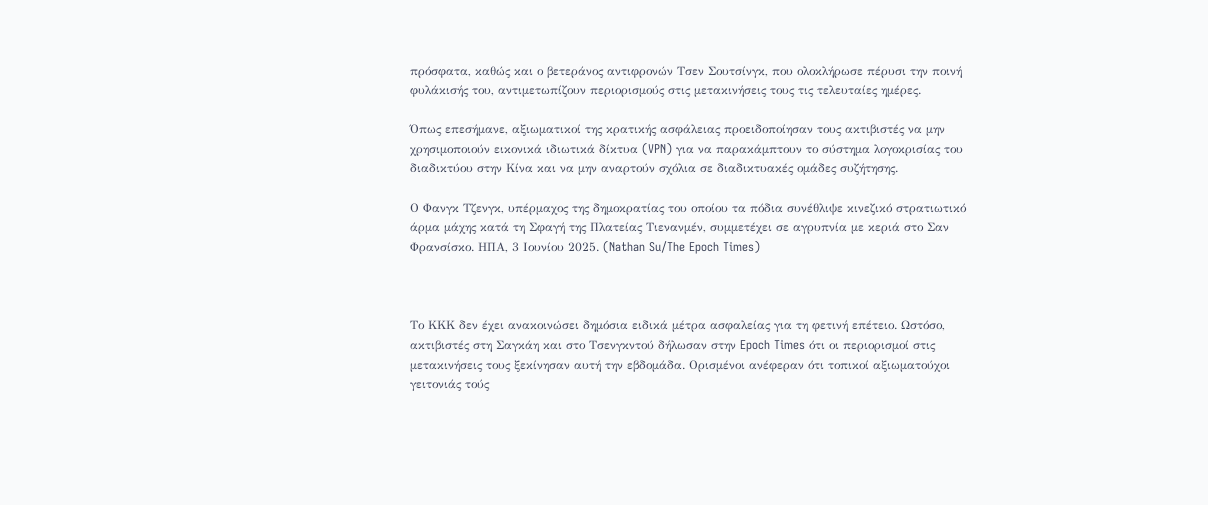πρόσφατα, καθώς και ο βετεράνος αντιφρονών Τσεν Σουτσίνγκ, που ολοκλήρωσε πέρυσι την ποινή φυλάκισής του, αντιμετωπίζουν περιορισμούς στις μετακινήσεις τους τις τελευταίες ημέρες.

Όπως επεσήμανε, αξιωματικοί της κρατικής ασφάλειας προειδοποίησαν τους ακτιβιστές να μην χρησιμοποιούν εικονικά ιδιωτικά δίκτυα (VPN) για να παρακάμπτουν το σύστημα λογοκρισίας του διαδικτύου στην Κίνα και να μην αναρτούν σχόλια σε διαδικτυακές ομάδες συζήτησης.

Ο Φανγκ Τζενγκ, υπέρμαχος της δημοκρατίας του οποίου τα πόδια συνέθλιψε κινεζικό στρατιωτικό άρμα μάχης κατά τη Σφαγή της Πλατείας Τιενανμέν, συμμετέχει σε αγρυπνία με κεριά στο Σαν Φρανσίσκο. ΗΠΑ, 3 Ιουνίου 2025. (Nathan Su/The Epoch Times)



Το ΚΚΚ δεν έχει ανακοινώσει δημόσια ειδικά μέτρα ασφαλείας για τη φετινή επέτειο. Ωστόσο, ακτιβιστές στη Σαγκάη και στο Τσενγκντού δήλωσαν στην Epoch Times ότι οι περιορισμοί στις μετακινήσεις τους ξεκίνησαν αυτή την εβδομάδα. Ορισμένοι ανέφεραν ότι τοπικοί αξιωματούχοι γειτονιάς τούς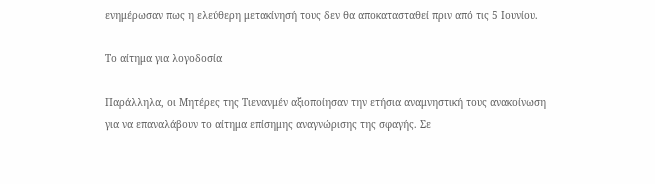ενημέρωσαν πως η ελεύθερη μετακίνησή τους δεν θα αποκατασταθεί πριν από τις 5 Ιουνίου.

Το αίτημα για λογοδοσία

Παράλληλα, οι Μητέρες της Τιενανμέν αξιοποίησαν την ετήσια αναμνηστική τους ανακοίνωση για να επαναλάβουν το αίτημα επίσημης αναγνώρισης της σφαγής. Σε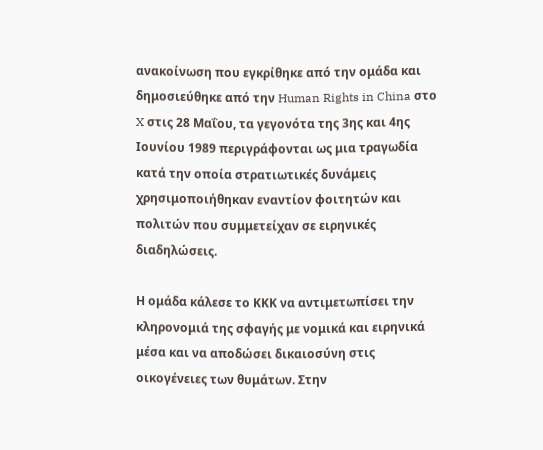ανακοίνωση που εγκρίθηκε από την ομάδα και δημοσιεύθηκε από την Human Rights in China στο X στις 28 Μαΐου, τα γεγονότα της 3ης και 4ης Ιουνίου 1989 περιγράφονται ως μια τραγωδία κατά την οποία στρατιωτικές δυνάμεις χρησιμοποιήθηκαν εναντίον φοιτητών και πολιτών που συμμετείχαν σε ειρηνικές διαδηλώσεις.

Η ομάδα κάλεσε το ΚΚΚ να αντιμετωπίσει την κληρονομιά της σφαγής με νομικά και ειρηνικά μέσα και να αποδώσει δικαιοσύνη στις οικογένειες των θυμάτων. Στην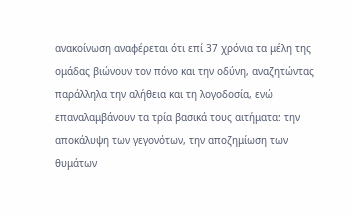ανακοίνωση αναφέρεται ότι επί 37 χρόνια τα μέλη της ομάδας βιώνουν τον πόνο και την οδύνη, αναζητώντας παράλληλα την αλήθεια και τη λογοδοσία, ενώ επαναλαμβάνουν τα τρία βασικά τους αιτήματα: την αποκάλυψη των γεγονότων, την αποζημίωση των θυμάτων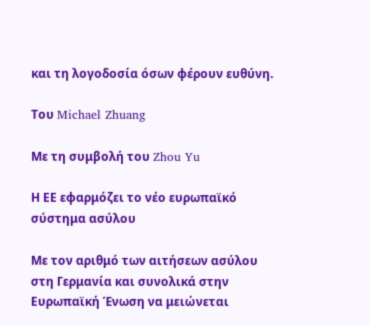και τη λογοδοσία όσων φέρουν ευθύνη.

Του Michael Zhuang

Με τη συμβολή του Zhou Yu

Η ΕΕ εφαρμόζει το νέο ευρωπαϊκό σύστημα ασύλου

Με τον αριθμό των αιτήσεων ασύλου στη Γερμανία και συνολικά στην Ευρωπαϊκή Ένωση να μειώνεται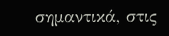σημαντικά, στις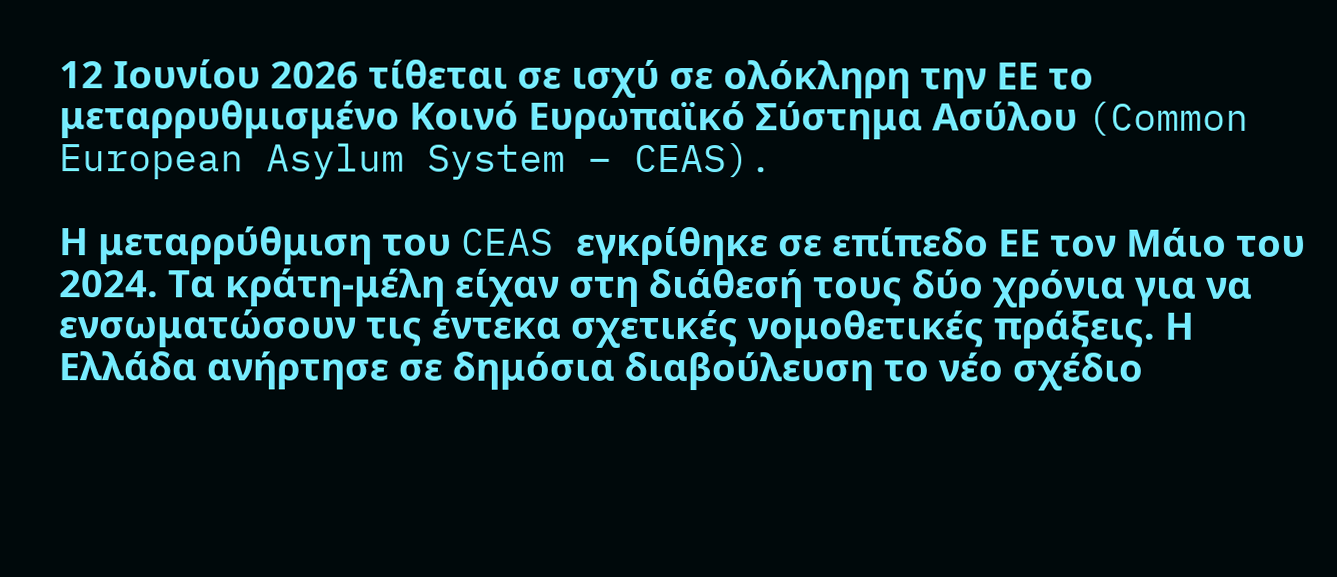12 Ιουνίου 2026 τίθεται σε ισχύ σε ολόκληρη την ΕΕ το μεταρρυθμισμένο Κοινό Ευρωπαϊκό Σύστημα Ασύλου (Common European Asylum System – CEAS).

Η μεταρρύθμιση του CEAS εγκρίθηκε σε επίπεδο ΕΕ τον Μάιο του 2024. Τα κράτη-μέλη είχαν στη διάθεσή τους δύο χρόνια για να ενσωματώσουν τις έντεκα σχετικές νομοθετικές πράξεις. Η Ελλάδα ανήρτησε σε δημόσια διαβούλευση το νέο σχέδιο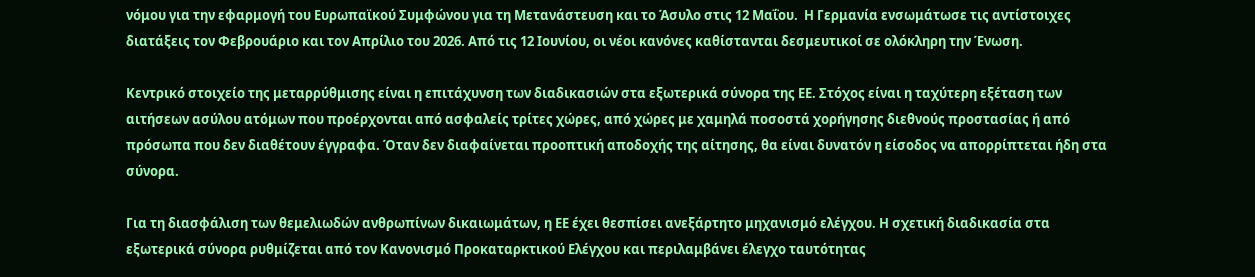νόμου για την εφαρμογή του Ευρωπαϊκού Συμφώνου για τη Μετανάστευση και το Άσυλο στις 12 Μαΐου.  Η Γερμανία ενσωμάτωσε τις αντίστοιχες διατάξεις τον Φεβρουάριο και τον Απρίλιο του 2026. Από τις 12 Ιουνίου, οι νέοι κανόνες καθίστανται δεσμευτικοί σε ολόκληρη την Ένωση.

Κεντρικό στοιχείο της μεταρρύθμισης είναι η επιτάχυνση των διαδικασιών στα εξωτερικά σύνορα της ΕΕ. Στόχος είναι η ταχύτερη εξέταση των αιτήσεων ασύλου ατόμων που προέρχονται από ασφαλείς τρίτες χώρες, από χώρες με χαμηλά ποσοστά χορήγησης διεθνούς προστασίας ή από πρόσωπα που δεν διαθέτουν έγγραφα. Όταν δεν διαφαίνεται προοπτική αποδοχής της αίτησης, θα είναι δυνατόν η είσοδος να απορρίπτεται ήδη στα σύνορα.

Για τη διασφάλιση των θεμελιωδών ανθρωπίνων δικαιωμάτων, η ΕΕ έχει θεσπίσει ανεξάρτητο μηχανισμό ελέγχου. Η σχετική διαδικασία στα εξωτερικά σύνορα ρυθμίζεται από τον Κανονισμό Προκαταρκτικού Ελέγχου και περιλαμβάνει έλεγχο ταυτότητας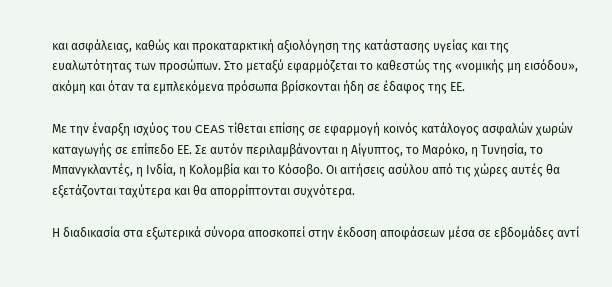και ασφάλειας, καθώς και προκαταρκτική αξιολόγηση της κατάστασης υγείας και της ευαλωτότητας των προσώπων. Στο μεταξύ εφαρμόζεται το καθεστώς της «νομικής μη εισόδου», ακόμη και όταν τα εμπλεκόμενα πρόσωπα βρίσκονται ήδη σε έδαφος της ΕΕ.

Με την έναρξη ισχύος του CEAS τίθεται επίσης σε εφαρμογή κοινός κατάλογος ασφαλών χωρών καταγωγής σε επίπεδο ΕΕ. Σε αυτόν περιλαμβάνονται η Αίγυπτος, το Μαρόκο, η Τυνησία, το Μπανγκλαντές, η Ινδία, η Κολομβία και το Κόσοβο. Οι αιτήσεις ασύλου από τις χώρες αυτές θα εξετάζονται ταχύτερα και θα απορρίπτονται συχνότερα.

Η διαδικασία στα εξωτερικά σύνορα αποσκοπεί στην έκδοση αποφάσεων μέσα σε εβδομάδες αντί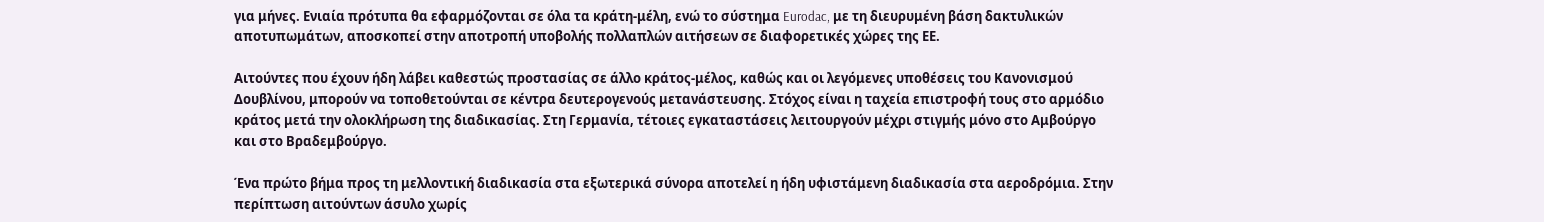για μήνες. Ενιαία πρότυπα θα εφαρμόζονται σε όλα τα κράτη-μέλη, ενώ το σύστημα Eurodac, με τη διευρυμένη βάση δακτυλικών αποτυπωμάτων, αποσκοπεί στην αποτροπή υποβολής πολλαπλών αιτήσεων σε διαφορετικές χώρες της ΕΕ.

Αιτούντες που έχουν ήδη λάβει καθεστώς προστασίας σε άλλο κράτος-μέλος, καθώς και οι λεγόμενες υποθέσεις του Κανονισμού Δουβλίνου, μπορούν να τοποθετούνται σε κέντρα δευτερογενούς μετανάστευσης. Στόχος είναι η ταχεία επιστροφή τους στο αρμόδιο κράτος μετά την ολοκλήρωση της διαδικασίας. Στη Γερμανία, τέτοιες εγκαταστάσεις λειτουργούν μέχρι στιγμής μόνο στο Αμβούργο και στο Βραδεμβούργο.

Ένα πρώτο βήμα προς τη μελλοντική διαδικασία στα εξωτερικά σύνορα αποτελεί η ήδη υφιστάμενη διαδικασία στα αεροδρόμια. Στην περίπτωση αιτούντων άσυλο χωρίς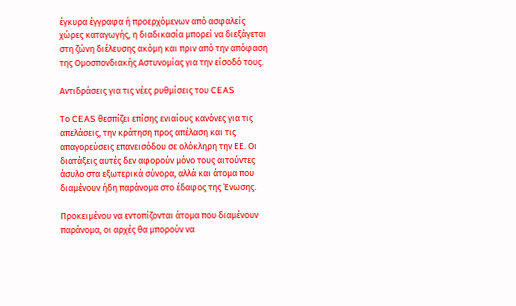έγκυρα έγγραφα ή προερχόμενων από ασφαλείς χώρες καταγωγής, η διαδικασία μπορεί να διεξάγεται στη ζώνη διέλευσης ακόμη και πριν από την απόφαση της Ομοσπονδιακής Αστυνομίας για την είσοδό τους.

Αντιδράσεις για τις νέες ρυθμίσεις του CEAS

Το CEAS θεσπίζει επίσης ενιαίους κανόνες για τις απελάσεις, την κράτηση προς απέλαση και τις απαγορεύσεις επανεισόδου σε ολόκληρη την ΕΕ. Οι διατάξεις αυτές δεν αφορούν μόνο τους αιτούντες άσυλο στα εξωτερικά σύνορα, αλλά και άτομα που διαμένουν ήδη παράνομα στο έδαφος της Ένωσης.

Προκειμένου να εντοπίζονται άτομα που διαμένουν παράνομα, οι αρχές θα μπορούν να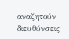αναζητούν διευθύνσεις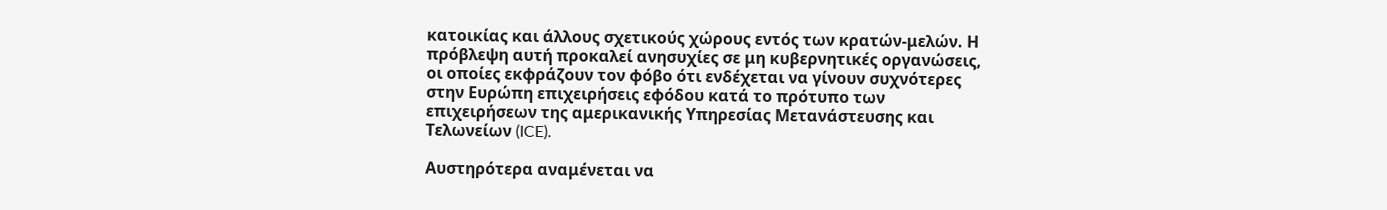κατοικίας και άλλους σχετικούς χώρους εντός των κρατών-μελών. Η πρόβλεψη αυτή προκαλεί ανησυχίες σε μη κυβερνητικές οργανώσεις, οι οποίες εκφράζουν τον φόβο ότι ενδέχεται να γίνουν συχνότερες στην Ευρώπη επιχειρήσεις εφόδου κατά το πρότυπο των επιχειρήσεων της αμερικανικής Υπηρεσίας Μετανάστευσης και Τελωνείων (ICE).

Αυστηρότερα αναμένεται να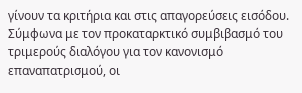γίνουν τα κριτήρια και στις απαγορεύσεις εισόδου. Σύμφωνα με τον προκαταρκτικό συμβιβασμό του τριμερούς διαλόγου για τον κανονισμό επαναπατρισμού, οι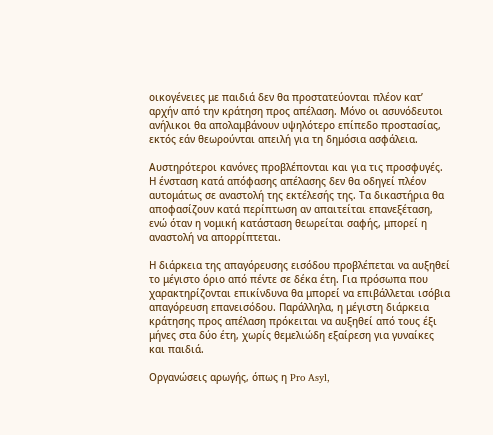οικογένειες με παιδιά δεν θα προστατεύονται πλέον κατ’ αρχήν από την κράτηση προς απέλαση. Μόνο οι ασυνόδευτοι ανήλικοι θα απολαμβάνουν υψηλότερο επίπεδο προστασίας, εκτός εάν θεωρούνται απειλή για τη δημόσια ασφάλεια.

Αυστηρότεροι κανόνες προβλέπονται και για τις προσφυγές. Η ένσταση κατά απόφασης απέλασης δεν θα οδηγεί πλέον αυτομάτως σε αναστολή της εκτέλεσής της. Τα δικαστήρια θα αποφασίζουν κατά περίπτωση αν απαιτείται επανεξέταση, ενώ όταν η νομική κατάσταση θεωρείται σαφής, μπορεί η αναστολή να απορρίπτεται.

Η διάρκεια της απαγόρευσης εισόδου προβλέπεται να αυξηθεί το μέγιστο όριο από πέντε σε δέκα έτη. Για πρόσωπα που χαρακτηρίζονται επικίνδυνα θα μπορεί να επιβάλλεται ισόβια απαγόρευση επανεισόδου. Παράλληλα, η μέγιστη διάρκεια κράτησης προς απέλαση πρόκειται να αυξηθεί από τους έξι μήνες στα δύο έτη, χωρίς θεμελιώδη εξαίρεση για γυναίκες και παιδιά.

Οργανώσεις αρωγής, όπως η Pro Asyl,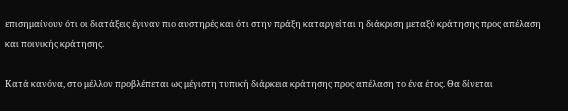επισημαίνουν ότι οι διατάξεις έγιναν πιο αυστηρές και ότι στην πράξη καταργείται η διάκριση μεταξύ κράτησης προς απέλαση και ποινικής κράτησης.

Κατά κανόνα, στο μέλλον προβλέπεται ως μέγιστη τυπική διάρκεια κράτησης προς απέλαση το ένα έτος. Θα δίνεται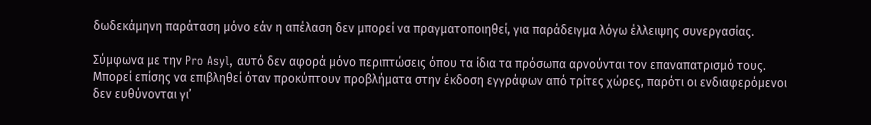δωδεκάμηνη παράταση μόνο εάν η απέλαση δεν μπορεί να πραγματοποιηθεί, για παράδειγμα λόγω έλλειψης συνεργασίας.

Σύμφωνα με την Pro Asyl, αυτό δεν αφορά μόνο περιπτώσεις όπου τα ίδια τα πρόσωπα αρνούνται τον επαναπατρισμό τους. Μπορεί επίσης να επιβληθεί όταν προκύπτουν προβλήματα στην έκδοση εγγράφων από τρίτες χώρες, παρότι οι ενδιαφερόμενοι δεν ευθύνονται γι’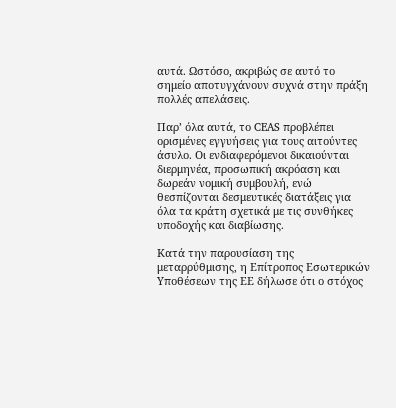αυτά. Ωστόσο, ακριβώς σε αυτό το σημείο αποτυγχάνουν συχνά στην πράξη πολλές απελάσεις.

Παρ’ όλα αυτά, το CEAS προβλέπει ορισμένες εγγυήσεις για τους αιτούντες άσυλο. Οι ενδιαφερόμενοι δικαιούνται διερμηνέα, προσωπική ακρόαση και δωρεάν νομική συμβουλή, ενώ θεσπίζονται δεσμευτικές διατάξεις για όλα τα κράτη σχετικά με τις συνθήκες υποδοχής και διαβίωσης.

Κατά την παρουσίαση της μεταρρύθμισης, η Επίτροπος Εσωτερικών Υποθέσεων της ΕΕ δήλωσε ότι ο στόχος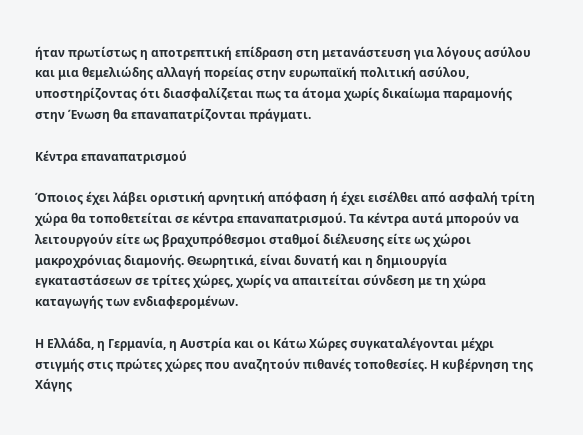ήταν πρωτίστως η αποτρεπτική επίδραση στη μετανάστευση για λόγους ασύλου και μια θεμελιώδης αλλαγή πορείας στην ευρωπαϊκή πολιτική ασύλου, υποστηρίζοντας ότι διασφαλίζεται πως τα άτομα χωρίς δικαίωμα παραμονής στην Ένωση θα επαναπατρίζονται πράγματι.

Κέντρα επαναπατρισμού

Όποιος έχει λάβει οριστική αρνητική απόφαση ή έχει εισέλθει από ασφαλή τρίτη χώρα θα τοποθετείται σε κέντρα επαναπατρισμού. Τα κέντρα αυτά μπορούν να λειτουργούν είτε ως βραχυπρόθεσμοι σταθμοί διέλευσης είτε ως χώροι μακροχρόνιας διαμονής. Θεωρητικά, είναι δυνατή και η δημιουργία εγκαταστάσεων σε τρίτες χώρες, χωρίς να απαιτείται σύνδεση με τη χώρα καταγωγής των ενδιαφερομένων.

Η Ελλάδα, η Γερμανία, η Αυστρία και οι Κάτω Χώρες συγκαταλέγονται μέχρι στιγμής στις πρώτες χώρες που αναζητούν πιθανές τοποθεσίες. Η κυβέρνηση της Χάγης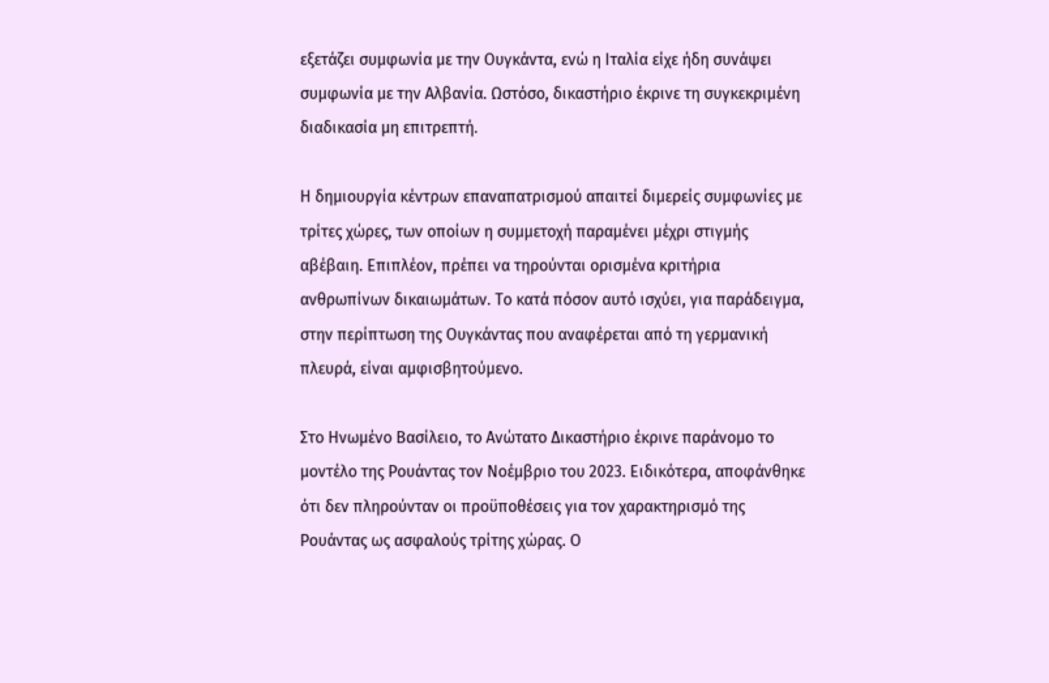εξετάζει συμφωνία με την Ουγκάντα, ενώ η Ιταλία είχε ήδη συνάψει συμφωνία με την Αλβανία. Ωστόσο, δικαστήριο έκρινε τη συγκεκριμένη διαδικασία μη επιτρεπτή.

Η δημιουργία κέντρων επαναπατρισμού απαιτεί διμερείς συμφωνίες με τρίτες χώρες, των οποίων η συμμετοχή παραμένει μέχρι στιγμής αβέβαιη. Επιπλέον, πρέπει να τηρούνται ορισμένα κριτήρια ανθρωπίνων δικαιωμάτων. Το κατά πόσον αυτό ισχύει, για παράδειγμα, στην περίπτωση της Ουγκάντας που αναφέρεται από τη γερμανική πλευρά, είναι αμφισβητούμενο.

Στο Ηνωμένο Βασίλειο, το Ανώτατο Δικαστήριο έκρινε παράνομο το μοντέλο της Ρουάντας τον Νοέμβριο του 2023. Ειδικότερα, αποφάνθηκε ότι δεν πληρούνταν οι προϋποθέσεις για τον χαρακτηρισμό της Ρουάντας ως ασφαλούς τρίτης χώρας. Ο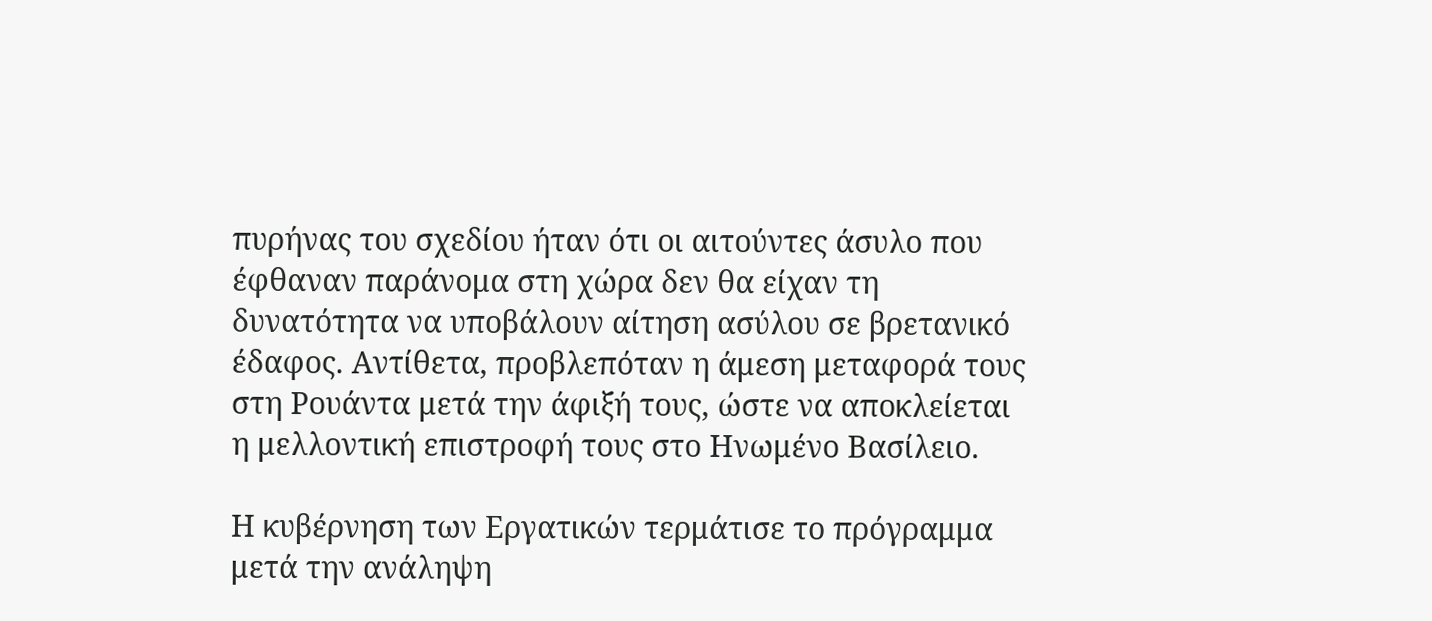πυρήνας του σχεδίου ήταν ότι οι αιτούντες άσυλο που έφθαναν παράνομα στη χώρα δεν θα είχαν τη δυνατότητα να υποβάλουν αίτηση ασύλου σε βρετανικό έδαφος. Αντίθετα, προβλεπόταν η άμεση μεταφορά τους στη Ρουάντα μετά την άφιξή τους, ώστε να αποκλείεται η μελλοντική επιστροφή τους στο Ηνωμένο Βασίλειο.

Η κυβέρνηση των Εργατικών τερμάτισε το πρόγραμμα μετά την ανάληψη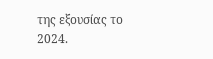της εξουσίας το 2024.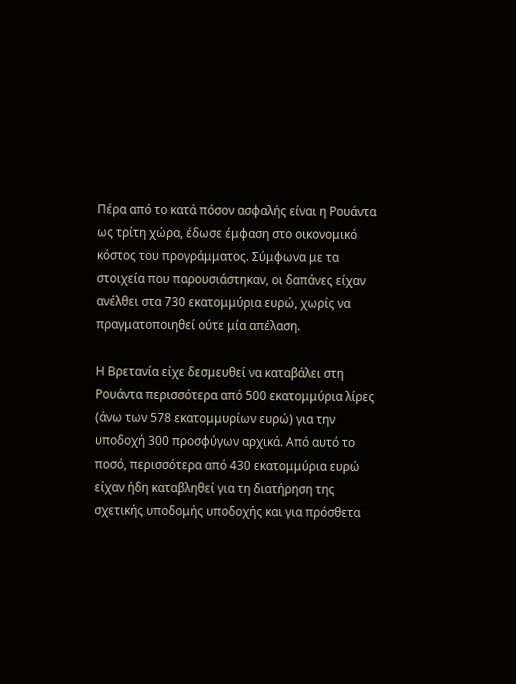Πέρα από το κατά πόσον ασφαλής είναι η Ρουάντα ως τρίτη χώρα, έδωσε έμφαση στο οικονομικό κόστος του προγράμματος. Σύμφωνα με τα στοιχεία που παρουσιάστηκαν, οι δαπάνες είχαν ανέλθει στα 730 εκατομμύρια ευρώ, χωρίς να πραγματοποιηθεί ούτε μία απέλαση.

Η Βρετανία είχε δεσμευθεί να καταβάλει στη Ρουάντα περισσότερα από 500 εκατομμύρια λίρες (άνω των 578 εκατομμυρίων ευρώ) για την υποδοχή 300 προσφύγων αρχικά. Από αυτό το ποσό, περισσότερα από 430 εκατομμύρια ευρώ είχαν ήδη καταβληθεί για τη διατήρηση της σχετικής υποδομής υποδοχής και για πρόσθετα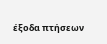έξοδα πτήσεων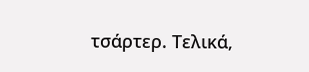τσάρτερ. Τελικά,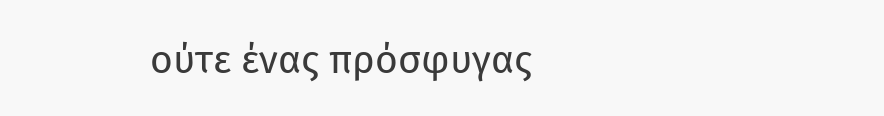ούτε ένας πρόσφυγας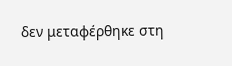δεν μεταφέρθηκε στη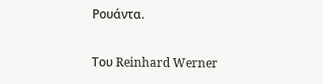Ρουάντα.

Του Reinhard Werner